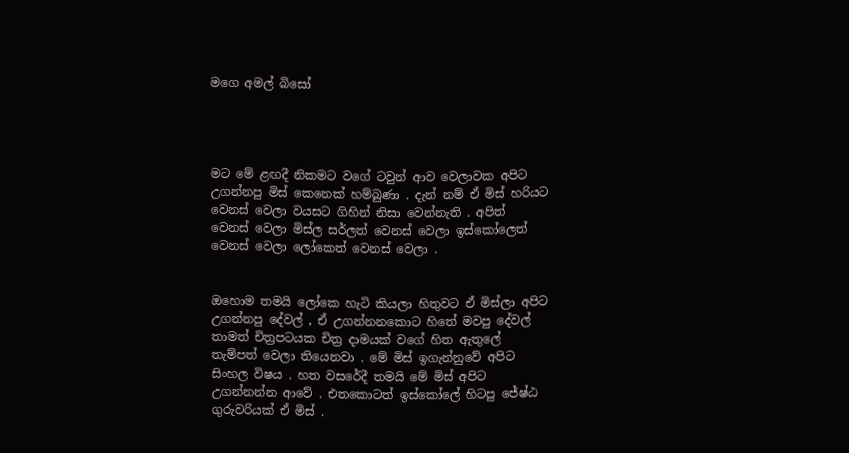මගෙ අමල් බිසෝ




මට මේ ළඟදී නිකමට වගේ ටවුන් ආව වෙලාවක අපිට උගන්නපු මිස් කෙනෙක් හම්බුණා . දැන් නම් ඒ මිස් හරියට වෙනස් වෙලා වයසට ගිහින් නිසා වෙන්නැති . අපිත් වෙනස් වෙලා මිස්ල සර්ලත් වෙනස් වෙලා ඉස්කෝලෙත් වෙනස් වෙලා ලෝකෙත් වෙනස් වෙලා .


ඔහොම තමයි ලෝකෙ හැටි කියලා හිතුවට ඒ මිස්ලා අපිට උගන්නපු දේවල් , ඒ උගන්නනකොට හිතේ මවපු දේවල් තාමත් චිත්‍රපටයක චිත්‍ර දාමයක් වගේ හිත ඇතුලේ තැම්පත් වෙලා තියෙනවා . මේ මිස් ඉගැන්නුවේ අපිට සිංහල විෂය . හත වසරේදී තමයි මේ මිස් අපිට උගන්නන්න ආවේ . එතකොටත් ඉස්කෝලේ හිටපු ජේෂ්ඨ ගුරුවරියක් ඒ මිස් .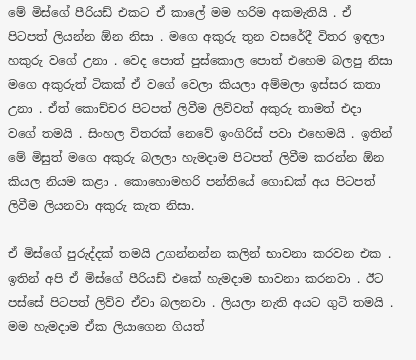මේ මිස්ගේ පීරියඩ් එකට ඒ කාලේ මම හරිම අකමැතියි . ඒ පිටපත් ලියන්න ඕන නිසා . මගෙ අකුරු තුන වසරේදී විතර ඉඳලා හකුරු වගේ උනා . වෙද පොත් පුස්කොල පොත් එහෙම බලපු නිසා මගෙ අකුරුත් ටිකක් ඒ වගේ වෙලා කියලා අම්මලා ඉස්සර කතා උනා . ඒත් කොච්චර පිටපත් ලිවීම ලිව්වත් අකුරු තාමත් එදා වගේ තමයි . සිංහල විතරක් නෙවේ ඉංගිරිස් පවා එහෙමයි . ඉතින් මේ මිසුත් මගෙ අකුරු බලලා හැමදාම පිටපත් ලිවීම කරන්න ඕන කියල නියම කළා . කොහොමහරි පන්තියේ ගොඩක් අය පිටපත් ලිවීම ලියනවා අකුරු කැත නිසා.

ඒ මිස්ගේ පුරුද්දක් තමයි උගන්නන්න කලින් භාවනා කරවන එක . ඉතින් අපි ඒ මිස්ගේ පීරියඩ් එකේ හැමදාම භාවනා කරනවා . ඊට පස්සේ පිටපත් ලිව්ව ඒවා බලනවා . ලියලා නැති අයට ගුටි තමයි . මම හැමදාම ඒක ලියාගෙන ගියත්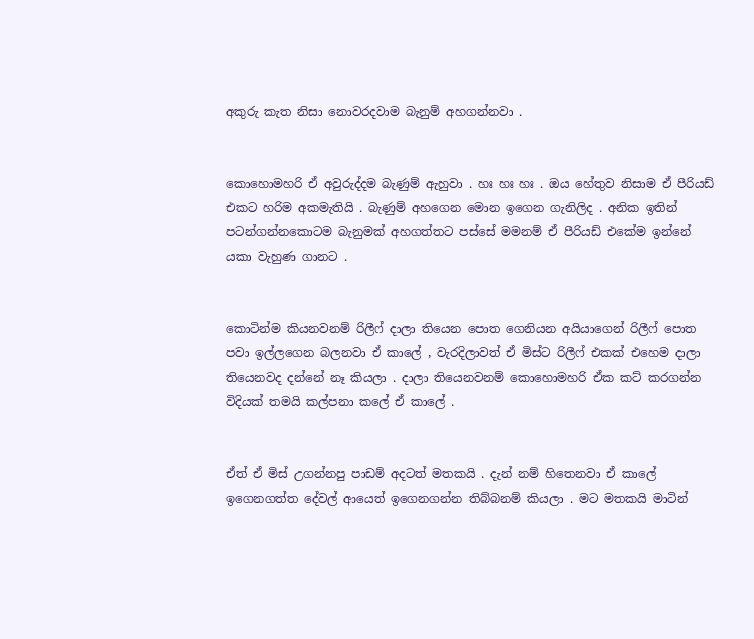අකුරු කැත නිසා නොවරදවාම බැනුම් අහගන්නවා .


කොහොමහරි ඒ අවුරුද්දම බැණුම් ඇහුවා . හඃ හඃ හඃ . ඔය හේතුව නිසාම ඒ පීරියඩ් එකට හරිම අකමැතියි . බැණුම් අහගෙන මොන ඉගෙන ගැනිලිද . අනික ඉතින් පටන්ගන්නකොටම බැනුමක් අහගත්තට පස්සේ මමනම් ඒ පීරියඩ් එකේම ඉන්නේ යකා වැහුණ ගානට .


කොටින්ම කියනවනම් රිලීෆ් දාලා තියෙන පොත ගෙනියන අයියාගෙන් රිලීෆ් පොත පවා ඉල්ලගෙන බලනවා ඒ කාලේ , වැරදිලාවත් ඒ මිස්ට රිලීෆ් එකක් එහෙම දාලා තියෙනවද දන්නේ නෑ කියලා . දාලා තියෙනවනම් කොහොමහරි ඒක කට් කරගන්න විදියක් තමයි කල්පනා කලේ ඒ කාලේ .


ඒත් ඒ මිස් උගන්නපු පාඩම් අදටත් මතකයි . දැන් නම් හිතෙනවා ඒ කාලේ ඉගෙනගත්ත දේවල් ආයෙත් ඉගෙනගන්න තිබ්බනම් කියලා . මට මතකයි මාටින්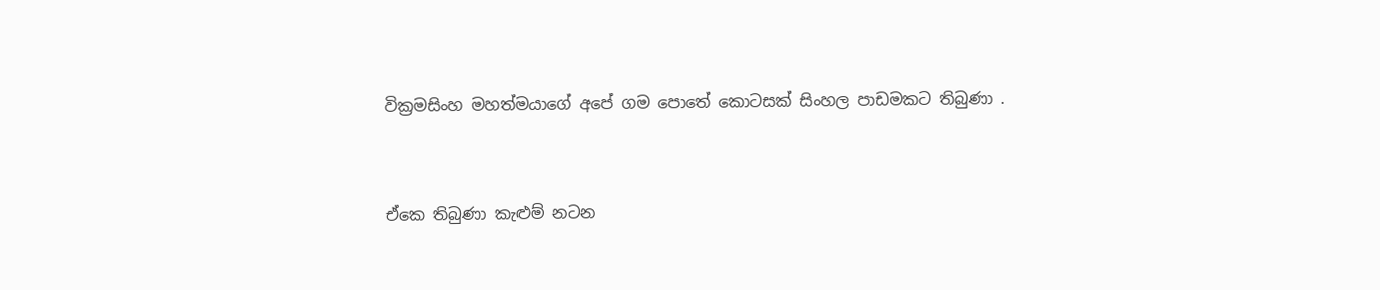වික්‍රමසිංහ මහත්මයාගේ අපේ ගම පොතේ කොටසක් සිංහල පාඩමකට තිබුණා .


ඒකෙ තිබුණා කැළුම් නටන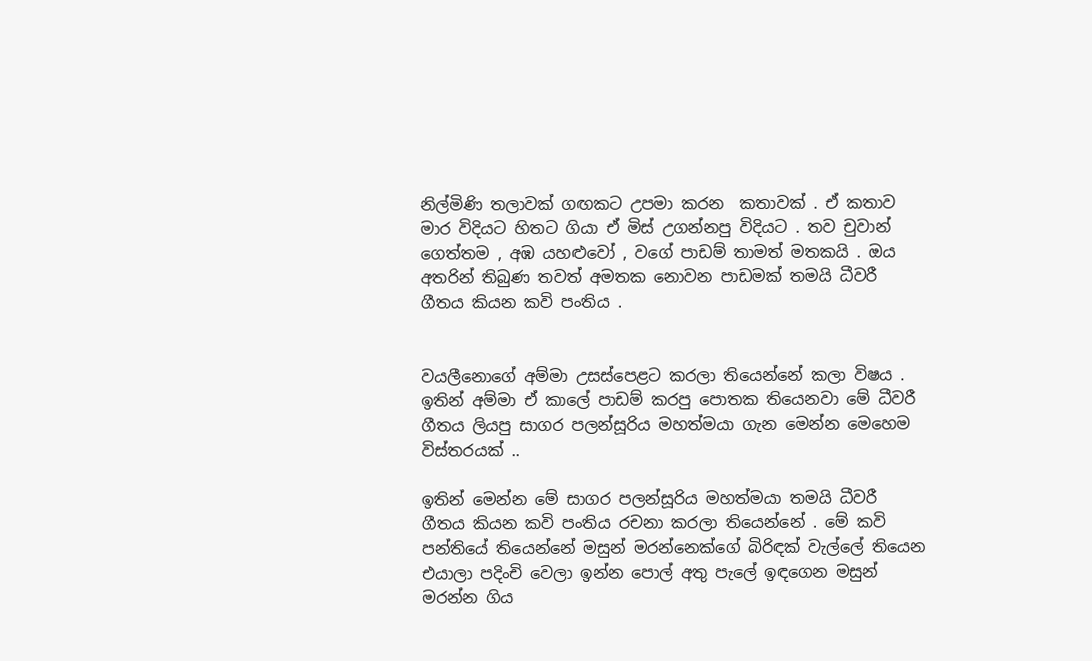නිල්මිණි තලාවක් ගඟකට උපමා කරන  කතාවක් . ඒ කතාව මාර විදියට හිතට ගියා ඒ මිස් උගන්නපු විදියට . තව චුවාන් ගෙත්තම , අඹ යහළුවෝ , වගේ පාඩම් තාමත් මතකයි . ඔය අතරින් තිබුණ තවත් අමතක නොවන පාඩමක් තමයි ධීවරී ගීතය කියන කවි පංතිය .


වයලීනොගේ අම්මා උසස්පෙළට කරලා තියෙන්නේ කලා විෂය . ඉතින් අම්මා ඒ කාලේ පාඩම් කරපු පොතක තියෙනවා මේ ධීවරී ගීතය ලියපු සාගර පලන්සූරිය මහත්මයා ගැන මෙන්න මෙහෙම විස්තරයක් ..

ඉතින් මෙන්න මේ සාගර පලන්සූරිය මහත්මයා තමයි ධීවරී ගීතය කියන කවි පංතිය රචනා කරලා තියෙන්නේ . මේ කවි පන්තියේ තියෙන්නේ මසුන් මරන්නෙක්ගේ බිරිඳක් වැල්ලේ තියෙන එයාලා පදිංචි වෙලා ඉන්න පොල් අතු පැලේ ඉඳගෙන මසුන් මරන්න ගිය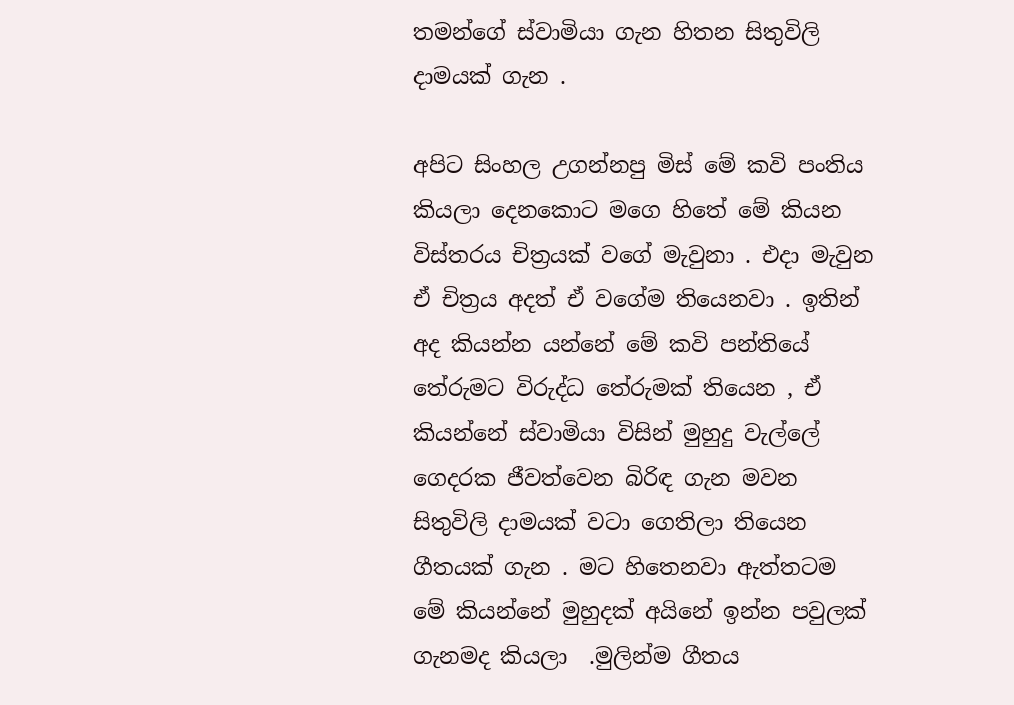තමන්ගේ ස්වාමියා ගැන හිතන සිතුවිලි දාමයක් ගැන .

අපිට සිංහල උගන්නපු මිස් මේ කවි පංතිය කියලා දෙනකොට මගෙ හිතේ මේ කියන විස්තරය චිත්‍රයක් වගේ මැවුනා . එදා මැවුන ඒ චිත්‍රය අදත් ඒ වගේම තියෙනවා . ඉතින් අද කියන්න යන්නේ මේ කවි පන්තියේ තේරුමට විරුද්ධ තේරුමක් තියෙන , ඒ කියන්නේ ස්වාමියා විසින් මුහුදු වැල්ලේ ගෙදරක ජීවත්වෙන බිරිඳ ගැන මවන සිතුවිලි දාමයක් වටා ගෙතිලා තියෙන ගීතයක් ගැන . මට හිතෙනවා ඇත්තටම මේ කියන්නේ මුහුදක් අයිනේ ඉන්න පවුලක් ගැනමද කියලා  .මුලින්ම ගීතය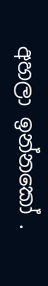අහලා ඉන්නකෝ .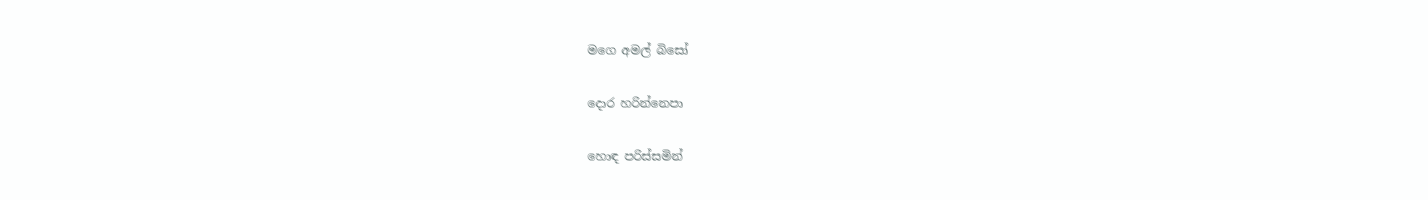මගෙ අමල් බිසෝ

දොර හරින්නෙපා

හොඳ පරිස්සමින්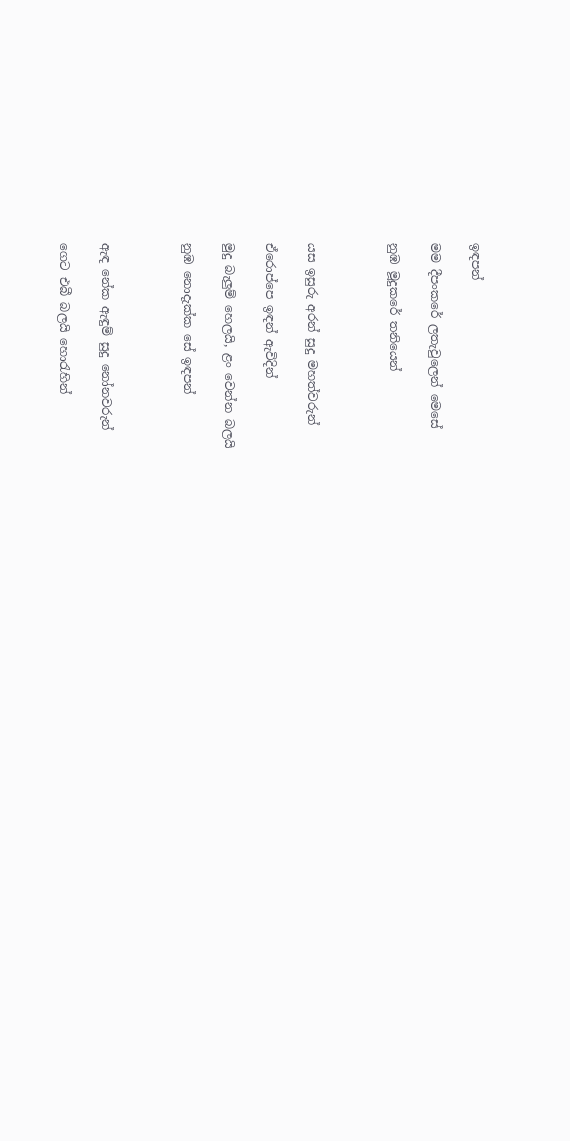ඉඳපන්

මම දීපංකරේ ලතැවුලෙන් මෙසේ

නුඹ මූදුකරේ තනියෙන්



යස ඉසුරු අරන් සුදු මහත්වරුන්

ඒරොප්පෙ ඉඳන් ඇවිදින්

මුදු බැලුම් හෙලයි, ළං වෙන්න බලයි

නුඹ නොදැක්ක සේ ඉඳපන්



ඇඳ නේක ඇඳුම් සුදු නෝනවරුන්

ගෙට එබී බලයි හොරැහින්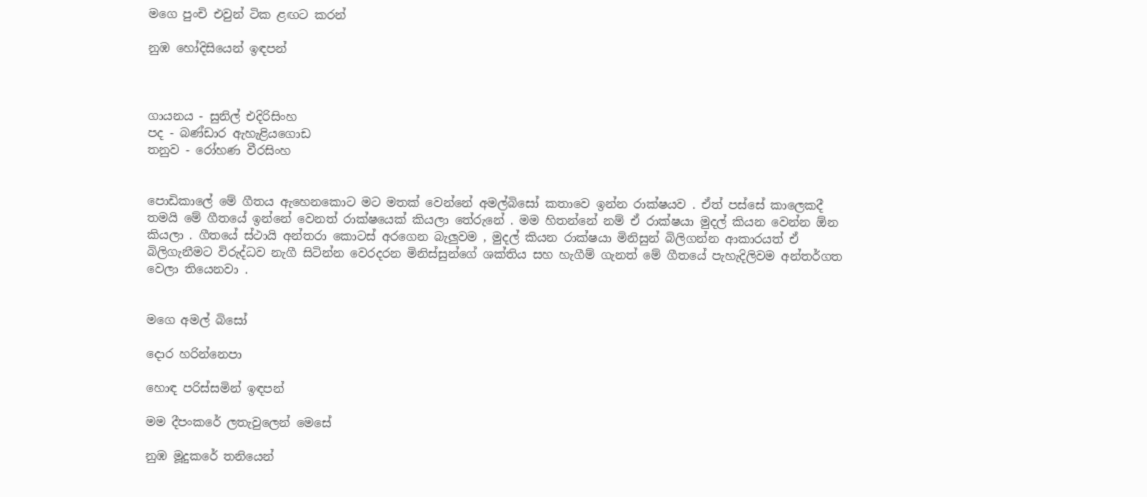මගෙ පුංචි එවුන් ටික ළඟට කරන්

නුඹ හෝදිසියෙන් ඉඳපන්



ගායනය - සුනිල් එදිරිසිංහ
පද - බණ්ඩාර ඇහැළියගොඩ
තනුව - රෝහණ වීරසිංහ


පොඩිකාලේ මේ ගීතය ඇහෙනකොට මට මතක් වෙන්නේ අමල්බිසෝ කතාවෙ ඉන්න රාක්ෂයව . ඒත් පස්සේ කාලෙකදී තමයි මේ ගීතයේ ඉන්නේ වෙනත් රාක්ෂයෙක් කියලා තේරුනේ . මම හිතන්නේ නම් ඒ රාක්ෂයා මුදල් කියන වෙන්න ඕන කියලා . ගීතයේ ස්ථායි අන්තරා කොටස් අරගෙන බැලුවම , මුදල් කියන රාක්ෂයා මිනිසුන් බිලිගන්න ආකාරයත් ඒ බිලිගැනීමට විරුද්ධව නැගී සිටින්න වෙරදරන මිනිස්සුන්ගේ ශක්තිය සහ හැගීම් ගැනත් මේ ගීතයේ පැහැදිලිවම අන්තර්ගත වෙලා තියෙනවා .


මගෙ අමල් බිසෝ

දොර හරින්නෙපා

හොඳ පරිස්සමින් ඉඳපන්

මම දීපංකරේ ලතැවුලෙන් මෙසේ

නුඹ මූදුකරේ තනියෙන්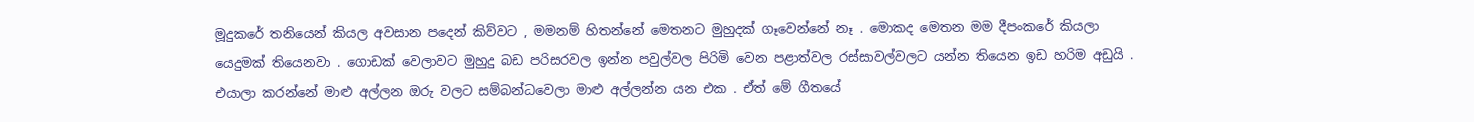මූදුකරේ තනියෙන් කියල අවසාන පදෙන් කිව්වට , මමනම් හිතන්නේ මෙතනට මුහුදක් ගෑවෙන්නේ නෑ . මොකද මෙතන මම දීපංකරේ කියලා යෙදුමක් තියෙනවා . ගොඩක් වෙලාවට මුහුදු බඩ පරිසරවල ඉන්න පවුල්වල පිරිමි වෙන පළාත්වල රස්සාවල්වලට යන්න තියෙන ඉඩ හරිම අඩුයි . එයාලා කරන්නේ මාළු අල්ලන ඔරු වලට සම්බන්ධවෙලා මාළු අල්ලන්න යන එක . ඒත් මේ ගීතයේ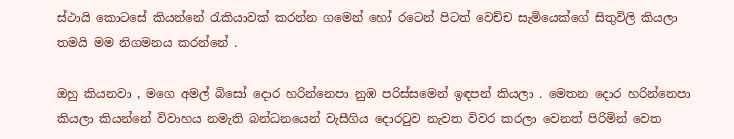ස්ථායි කොටසේ කියන්නේ රැකියාවක් කරන්න ගමෙන් හෝ රටෙන් පිටත් වෙච්ච සැමියෙක්ගේ සිතුවිලි කියලා තමයි මම නිගමනය කරන්නේ .

ඔහු කියනවා , මගෙ අමල් බිසෝ දොර හරින්නෙපා නුඹ පරිස්සමෙන් ඉඳපන් කියලා . මෙතන දොර හරින්නෙපා කියලා කියන්නේ විවාහය නමැති බන්ධනයෙන් වැසීගිය දොරටුව නැවත විවර කරලා වෙනත් පිරිමින් වෙත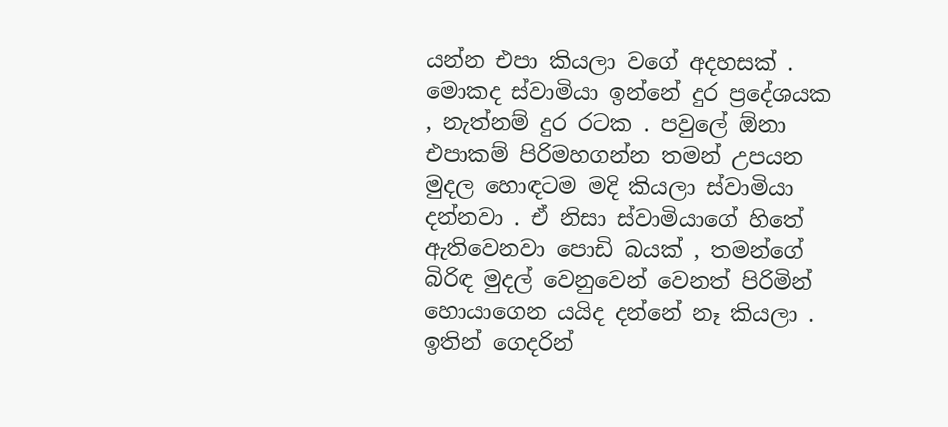යන්න එපා කියලා වගේ අදහසක් . මොකද ස්වාමියා ඉන්නේ දුර ප්‍රදේශයක , නැත්නම් දුර රටක . පවුලේ ඕනා එපාකම් පිරිමහගන්න තමන් උපයන මුදල හොඳටම මදි කියලා ස්වාමියා දන්නවා . ඒ නිසා ස්වාමියාගේ හිතේ ඇතිවෙනවා පොඩි බයක් , තමන්ගේ බිරිඳ මුදල් වෙනුවෙන් වෙනත් පිරිමින් හොයාගෙන යයිද දන්නේ නෑ කියලා . ඉතින් ගෙදරින්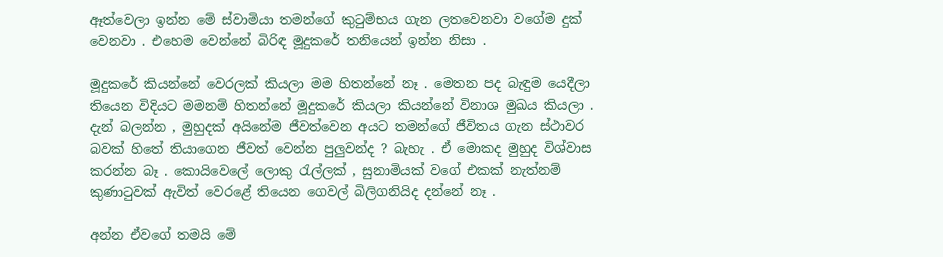ඈත්වෙලා ඉන්න මේ ස්වාමියා තමන්ගේ කුටුම්භය ගැන ලතවෙනවා වගේම දුක් වෙනවා . එහෙම වෙන්නේ බිරිඳ මූදුකරේ තනියෙන් ඉන්න නිසා .

මූදුකරේ කියන්නේ වෙරලක් කියලා මම හිතන්නේ නෑ . මෙතන පද බැඳුම යෙදීලා තියෙන විදියට මමනම් හිතන්නේ මූදුකරේ කියලා කියන්නේ විනාශ මුඛය කියලා . දැන් බලන්න , මුහුදක් අයිනේම ජීවත්වෙන අයට තමන්ගේ ජීවිතය ගැන ස්ථාවර බවක් හිතේ තියාගෙන ජීවත් වෙන්න පුලුවන්ද ? බැහැ . ඒ මොකද මුහුද විශ්වාස කරන්න බෑ . කොයිවෙලේ ලොකු රැල්ලක් , සුනාමියක් වගේ එකක් නැත්නම් කුණාටුවක් ඇවිත් වෙරළේ තියෙන ගෙවල් බිලිගනියිද දන්නේ නෑ .

අන්න ඒවගේ තමයි මේ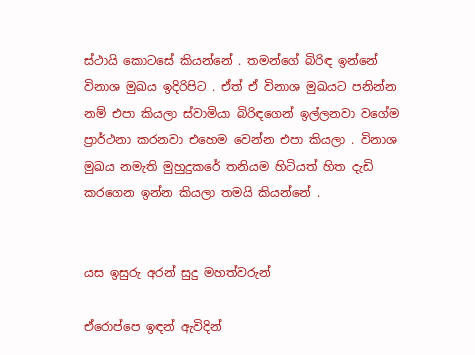ස්ථායි කොටසේ කියන්නේ . තමන්ගේ බිරිඳ ඉන්නේ විනාශ මුඛය ඉදිරිපිට . ඒත් ඒ විනාශ මුඛයට පනින්න නම් එපා කියලා ස්වාමියා බිරිඳගෙන් ඉල්ලනවා වගේම ප්‍රාර්ථනා කරනවා එහෙම වෙන්න එපා කියලා . විනාශ මුඛය නමැති මුහුදුකරේ තනියම හිටියත් හිත දැඩි කරගෙන ඉන්න කියලා තමයි කියන්නේ .


යස ඉසුරු අරන් සුදු මහත්වරුන්

ඒරොප්පෙ ඉඳන් ඇවිදින්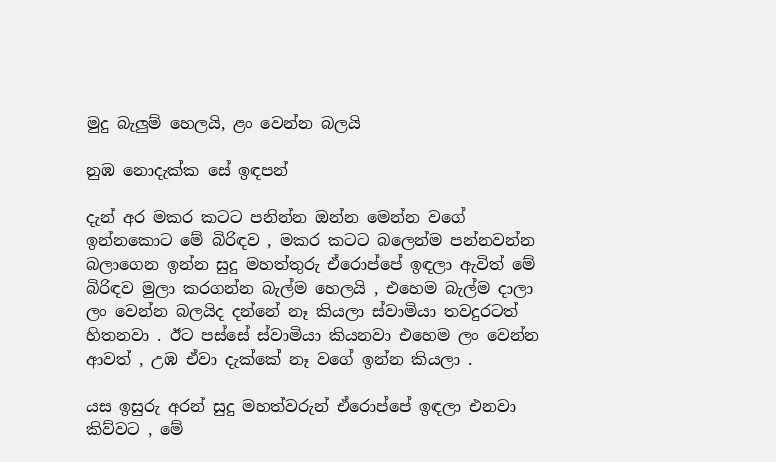මුදු බැලුම් හෙලයි, ළං වෙන්න බලයි

නුඹ නොදැක්ක සේ ඉඳපන්

දැන් අර මකර කටට පනින්න ඔන්න මෙන්න වගේ ඉන්නකොට මේ බිරිඳව , මකර කටට බලෙන්ම පන්නවන්න බලාගෙන ඉන්න සුදු මහත්තුරු ඒරොප්පේ ඉඳලා ඇවිත් මේ බිරිඳව මුලා කරගන්න බැල්ම හෙලයි , එහෙම බැල්ම දාලා ලං වෙන්න බලයිද දන්නේ නෑ කියලා ස්වාමියා තවදුරටත් හිතනවා . ඊට පස්සේ ස්වාමියා කියනවා එහෙම ලං වෙන්න ආවත් , උඹ ඒවා දැක්කේ නෑ වගේ ඉන්න කියලා .

යස ඉසුරු අරන් සුදු මහත්වරුන් ඒරොප්පේ ඉඳලා එනවා කිව්වට , මේ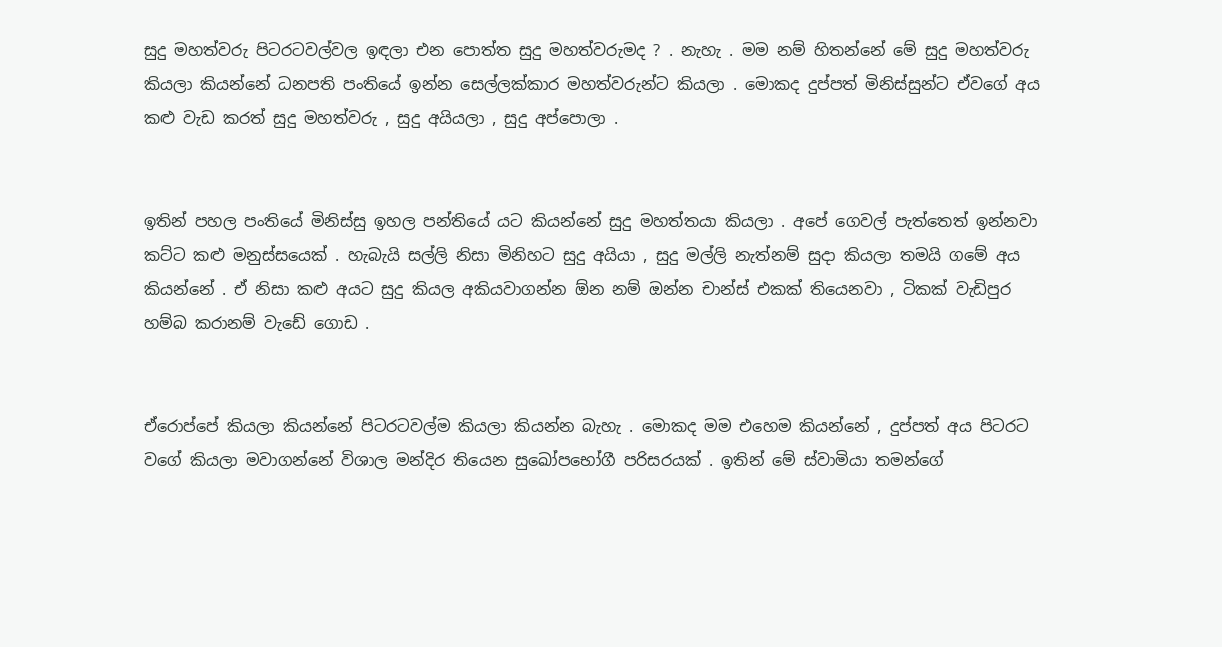සුදු මහත්වරු පිටරටවල්වල ඉඳලා එන පොත්ත සුදු මහත්වරුමද ? . නැහැ . මම නම් හිතන්නේ මේ සුදු මහත්වරු කියලා කියන්නේ ධනපති පංතියේ ඉන්න සෙල්ලක්කාර මහත්වරුන්ට කියලා . මොකද දුප්පත් මිනිස්සුන්ට ඒවගේ අය කළු වැඩ කරත් සුදු මහත්වරු , සුදු අයියලා , සුදු අප්පොලා .


ඉතින් පහල පංතියේ මිනිස්සු ඉහල පන්තියේ යට කියන්නේ සුදු මහත්තයා කියලා . අපේ ගෙවල් පැත්තෙත් ඉන්නවා කට්ට කළු මනුස්සයෙක් . හැබැයි සල්ලි නිසා මිනිහට සුදු අයියා , සුදු මල්ලි නැත්නම් සුදා කියලා තමයි ගමේ අය කියන්නේ . ඒ නිසා කළු අයට සුදු කියල අකියවාගන්න ඕන නම් ඔන්න චාන්ස් එකක් තියෙනවා , ටිකක් වැඩිපුර හම්බ කරානම් වැඩේ ගොඩ .


ඒරොප්පේ කියලා කියන්නේ පිටරටවල්ම කියලා කියන්න බැහැ . මොකද මම එහෙම කියන්නේ , දුප්පත් අය පිටරට වගේ කියලා මවාගන්නේ විශාල මන්දිර තියෙන සුඛෝපභෝගී පරිසරයක් . ඉතින් මේ ස්වාමියා තමන්ගේ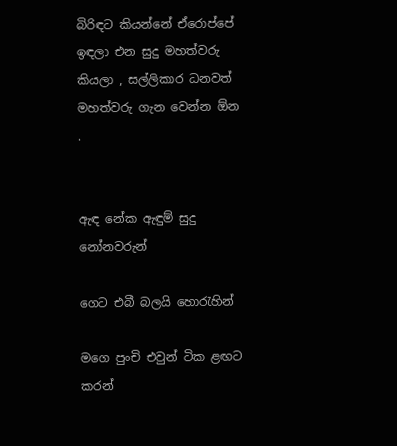බිරිඳට කියන්නේ ඒරොප්පේ ඉඳලා එන සුදු මහත්වරු කියලා , සල්ලිකාර ධනවත් මහත්වරු ගැන වෙන්න ඕන .


ඇඳ නේක ඇඳුම් සුදු නෝනවරුන්

ගෙට එබී බලයි හොරැහින්

මගෙ පුංචි එවුන් ටික ළඟට කරන්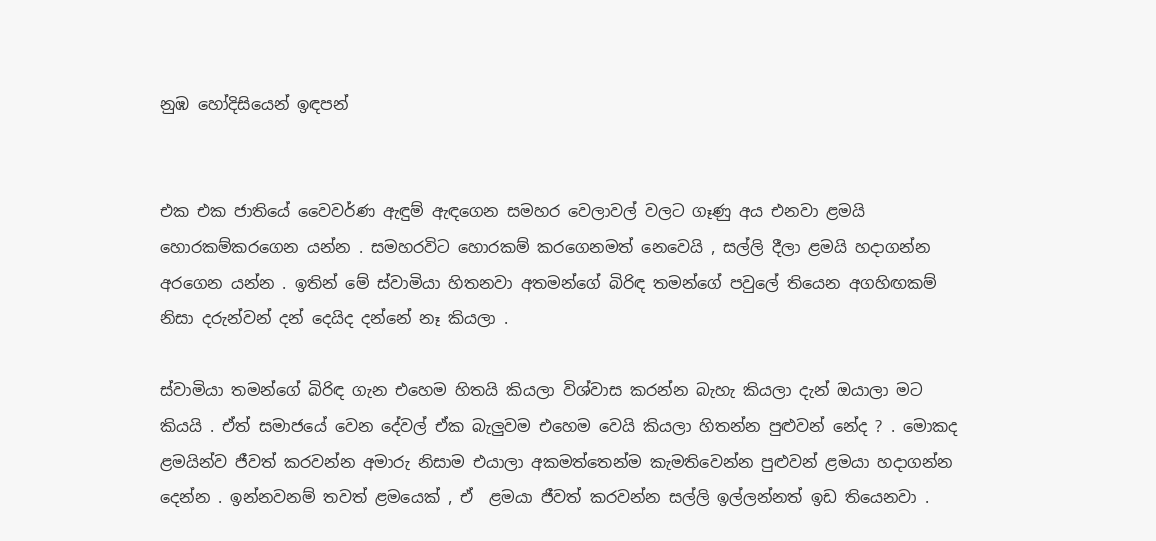නුඹ හෝදිසියෙන් ඉඳපන්


එක එක ජාතියේ වෛවර්ණ ඇඳුම් ඇඳගෙන සමහර වෙලාවල් වලට ගෑණු අය එනවා ළමයි හොරකම්කරගෙන යන්න . සමහරවිට හොරකම් කරගෙනමත් නෙවෙයි , සල්ලි දීලා ළමයි හදාගන්න අරගෙන යන්න . ඉතින් මේ ස්වාමියා හිතනවා අතමන්ගේ බිරිඳ තමන්ගේ පවුලේ තියෙන අගහිඟකම් නිසා දරුන්වන් දන් දෙයිද දන්නේ නෑ කියලා .

ස්වාමියා තමන්ගේ බිරිඳ ගැන එහෙම හිතයි කියලා විශ්වාස කරන්න බැහැ කියලා දැන් ඔයාලා මට කියයි . ඒත් සමාජයේ වෙන දේවල් ඒක බැලුවම එහෙම වෙයි කියලා හිතන්න පුළුවන් නේද ? . මොකද ළමයින්ව ජීවත් කරවන්න අමාරු නිසාම එයාලා අකමත්තෙන්ම කැමතිවෙන්න පුළුවන් ළමයා හදාගන්න දෙන්න . ඉන්නවනම් තවත් ළමයෙක් , ඒ  ළමයා ජීවත් කරවන්න සල්ලි ඉල්ලන්නත් ඉඩ තියෙනවා .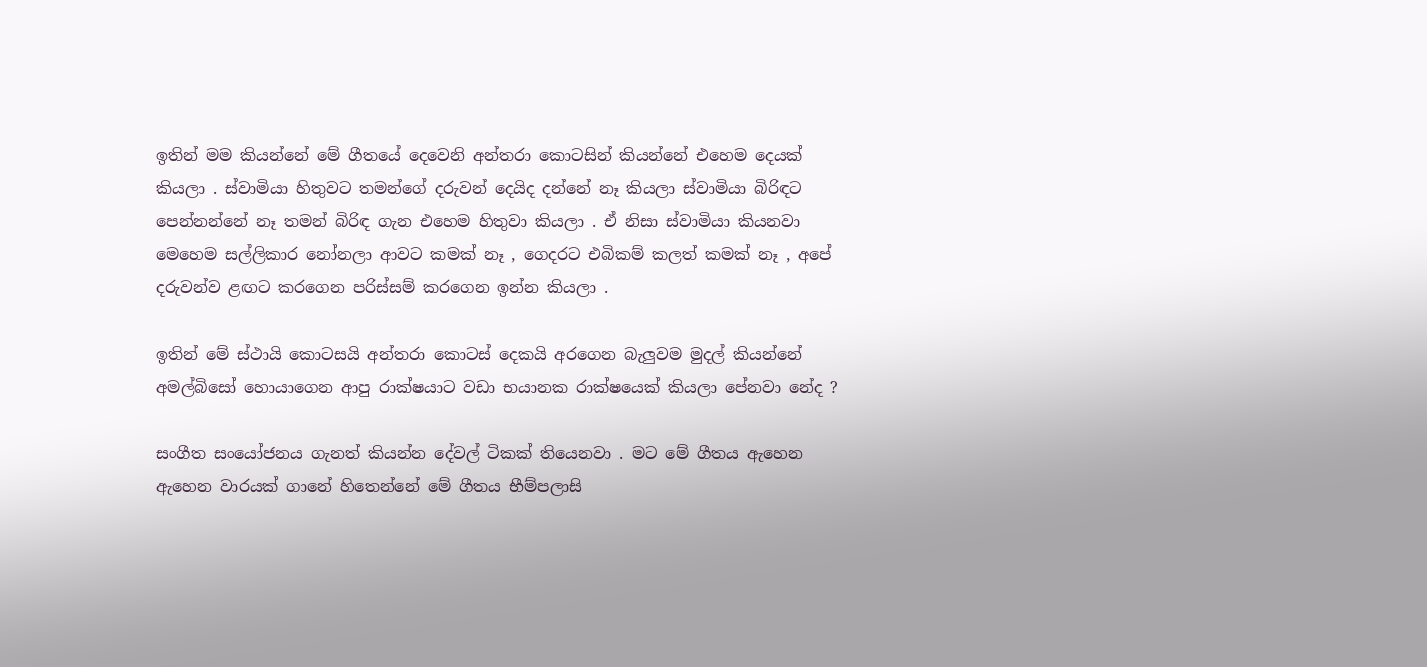ඉතින් මම කියන්නේ මේ ගීතයේ දෙවෙනි අන්තරා කොටසින් කියන්නේ එහෙම දෙයක් කියලා . ස්වාමියා හිතුවට තමන්ගේ දරුවන් දෙයිද දන්නේ නෑ කියලා ස්වාමියා බිරිඳට පෙන්නන්නේ නෑ තමන් බිරිඳ ගැන එහෙම හිතුවා කියලා . ඒ නිසා ස්වාමියා කියනවා මෙහෙම සල්ලිකාර නෝනලා ආවට කමක් නෑ , ගෙදරට එබිකම් කලත් කමක් නෑ , අපේ දරුවන්ව ළඟට කරගෙන පරිස්සම් කරගෙන ඉන්න කියලා .

ඉතින් මේ ස්ථායි කොටසයි අන්තරා කොටස් දෙකයි අරගෙන බැලුවම මුදල් කියන්නේ අමල්බිසෝ හොයාගෙන ආපු රාක්ෂයාට වඩා භයානක රාක්ෂයෙක් කියලා පේනවා නේද ?

සංගීත සංයෝජනය ගැනත් කියන්න දේවල් ටිකක් තියෙනවා . මට මේ ගීතය ඇහෙන ඇහෙන වාරයක් ගානේ හිතෙන්නේ මේ ගීතය භීම්පලාසි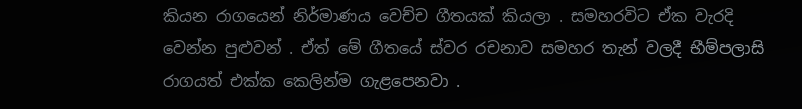කියන රාගයෙන් නිර්මාණය වෙච්ච ගීතයක් කියලා . සමහරවිට ඒක වැරදි වෙන්න පුළුවන් . ඒත් මේ ගීතයේ ස්වර රචනාව සමහර තැන් වලදී භීම්පලාසි රාගයත් එක්ක කෙලින්ම ගැළපෙනවා .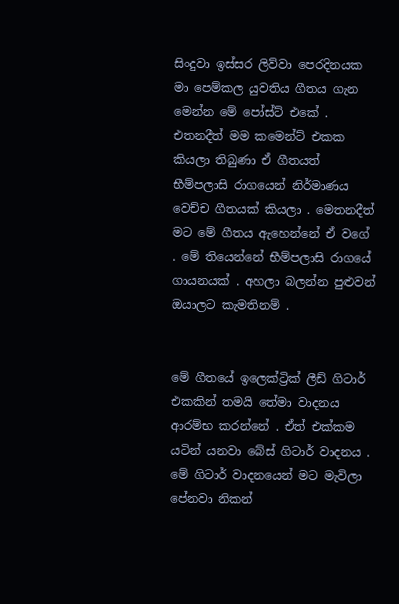සිංදුවා ඉස්සර ලිව්වා පෙරදිනයක මා පෙම්කල යුවතිය ගීතය ගැන මෙන්න මේ පෝස්ට් එකේ . එතනදීත් මම කමෙන්ට් එකක කියලා තිබුණා ඒ ගීතයත් භීම්පලාසි රාගයෙන් නිර්මාණය වෙච්ච ගීතයක් කියලා . මෙතනදීත් මට මේ ගීතය ඇහෙන්නේ ඒ වගේ . මේ තියෙන්නේ භීම්පලාසි රාගයේ ගායනයක් . අහලා බලන්න පුළුවන් ඔයාලට කැමතිනම් .


මේ ගීතයේ ඉලෙක්ට්‍රික් ලීඩ් ගිටාර් එකකින් තමයි තේමා වාදනය ආරම්භ කරන්නේ . ඒත් එක්කම යටින් යනවා බේස් ගිටාර් වාදනය . මේ ගිටාර් වාදනයෙන් මට මැවිලා පේනවා නිකන්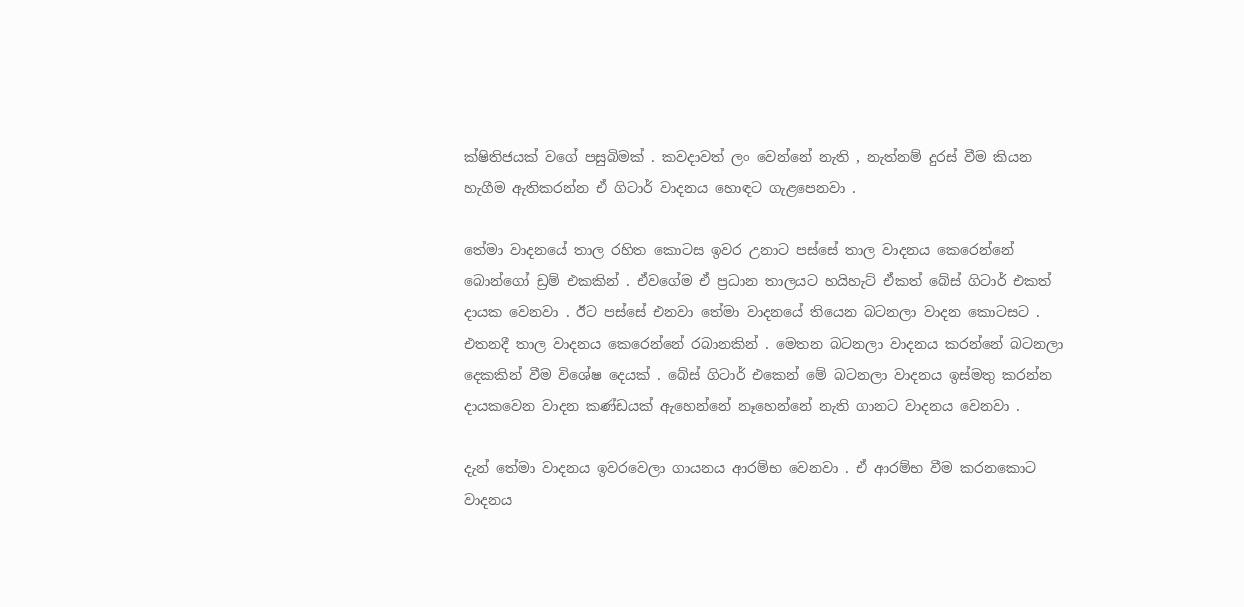ක්ෂිතිජයක් වගේ පසුබිමක් . කවදාවත් ලං වෙන්නේ නැති , නැත්නම් දුරස් වීම කියන හැගීම ඇතිකරන්න ඒ ගිටාර් වාදනය හොඳට ගැළපෙනවා .

තේමා වාදනයේ තාල රහිත කොටස ඉවර උනාට පස්සේ තාල වාදනය කෙරෙන්නේ බොන්ගෝ ඩ්‍රම් එකකින් . ඒවගේම ඒ ප්‍රධාන තාලයට හයිහැට් ඒකත් බේස් ගිටාර් එකත් දායක වෙනවා . ඊට පස්සේ එනවා තේමා වාදනයේ තියෙන බටනලා වාදන කොටසට . එතනදී තාල වාදනය කෙරෙන්නේ රබානකින් . මෙතන බටනලා වාදනය කරන්නේ බටනලා දෙකකින් වීම විශේෂ දෙයක් . බේස් ගිටාර් එකෙන් මේ බටනලා වාදනය ඉස්මතු කරන්න දායකවෙන වාදන කණ්ඩයක් ඇහෙන්නේ නෑහෙන්නේ නැති ගානට වාදනය වෙනවා .

දැන් තේමා වාදනය ඉවරවෙලා ගායනය ආරම්භ වෙනවා . ඒ ආරම්භ වීම කරනකොට වාදනය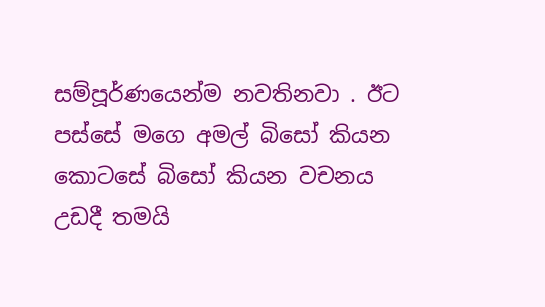සම්පූර්ණයෙන්ම නවතිනවා . ඊට පස්සේ මගෙ අමල් බිසෝ කියන කොටසේ බිසෝ කියන වචනය උඩදී තමයි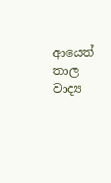ආයෙත් තාල වාද්‍ය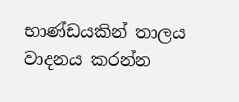භාණ්ඩයකින් තාලය වාදනය කරන්න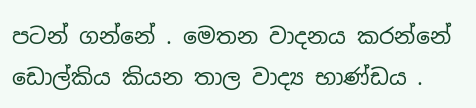පටන් ගන්නේ . මෙතන වාදනය කරන්නේ ඩොල්කිය කියන තාල වාද්‍ය භාණ්ඩය .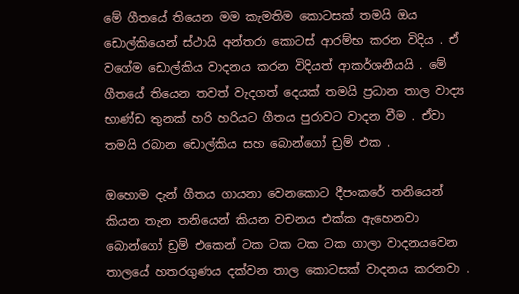මේ ගීතයේ තියෙන මම කැමතිම කොටසක් තමයි ඔය ඩොල්කියෙන් ස්ථායි අන්තරා කොටස් ආරම්භ කරන විදිය . ඒ වගේම ඩොල්කිය වාදනය කරන විදියත් ආකර්ශනීයයි . මේ ගීතයේ තියෙන තවත් වැදගත් දෙයක් තමයි ප්‍රධාන තාල වාද්‍ය භාණ්ඩ තුනක් හරි හරියට ගීතය පුරාවට වාදන වීම . ඒවා තමයි රබාන ඩොල්කිය සහ බොන්ගෝ ඩ්‍රම් එක .

ඔහොම දැන් ගීතය ගායනා වෙනකොට දීපංකරේ තනියෙන් කියන තැන තනියෙන් කියන වචනය එක්ක ඇහෙනවා බොන්ගෝ ඩ්‍රම් එකෙන් ටක ටක ටක ටක ගාලා වාදනයවෙන තාලයේ හතරගුණය දක්වන තාල කොටසක් වාදනය කරනවා .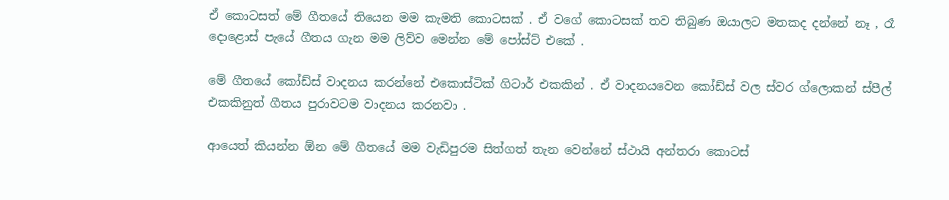ඒ කොටසත් මේ ගීතයේ තියෙන මම කැමති කොටසක් . ඒ වගේ කොටසක් තව තිබුණ ඔයාලට මතකද දන්නේ නෑ , රෑ දොළොස් පැයේ ගීතය ගැන මම ලිව්ව මෙන්න මේ පෝස්ට් එකේ .

මේ ගීතයේ කෝඩ්ස් වාදනය කරන්නේ එකොස්ටික් ගිටාර් එකකින් . ඒ වාදනයවෙන කෝඩ්ස් වල ස්වර ග්ලොකන් ස්පීල් එකකිනුත් ගීතය පුරාවටම වාදනය කරනවා .

ආයෙත් කියන්න ඕන මේ ගීතයේ මම වැඩිපුරම සිත්ගත් තැන වෙන්නේ ස්ථායි අන්තරා කොටස්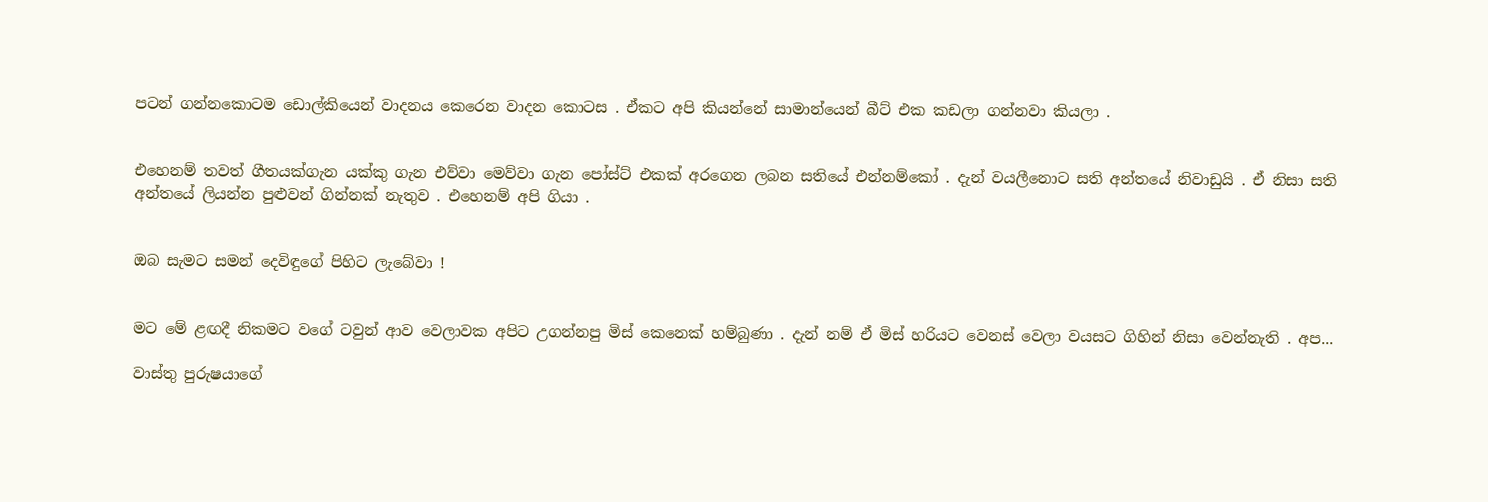පටන් ගන්නකොටම ඩොල්කියෙන් වාදනය කෙරෙන වාදන කොටස . ඒකට අපි කියන්නේ සාමාන්යෙන් බීට් එක කඩලා ගන්නවා කියලා .


එහෙනම් තවත් ගීතයක්ගැන යක්කු ගැන එව්වා මෙව්වා ගැන පෝස්ට් එකක් අරගෙන ලබන සතියේ එන්නම්කෝ . දැන් වයලීනොට සති අන්තයේ නිවාඩුයි . ඒ නිසා සති අන්තයේ ලියන්න පුළුවන් ගින්නක් නැතුව . එහෙනම් අපි ගියා .


ඔබ සැමට සමන් දෙවිඳුගේ පිහිට ලැබේවා !


මට මේ ළඟදී නිකමට වගේ ටවුන් ආව වෙලාවක අපිට උගන්නපු මිස් කෙනෙක් හම්බුණා . දැන් නම් ඒ මිස් හරියට වෙනස් වෙලා වයසට ගිහින් නිසා වෙන්නැති . අප...

වාස්තු පුරුෂයාගේ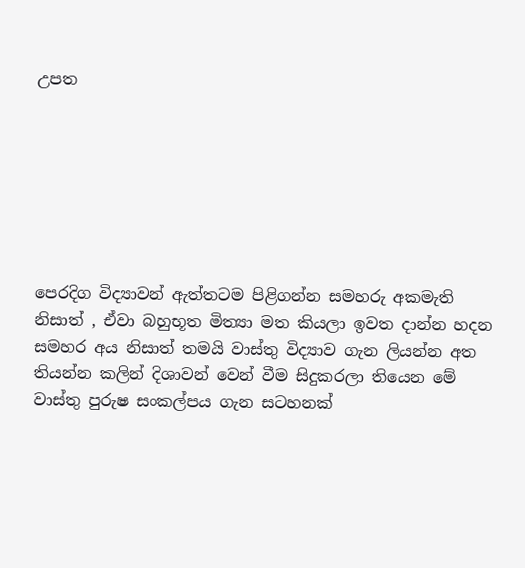උපත







පෙරදිග විද්‍යාවන් ඇත්තටම පිළිගන්න සමහරු අකමැති නිසාත් , ඒවා බහුභූත මිත්‍යා මත කියලා ඉවත දාන්න හදන සමහර අය නිසාත් තමයි වාස්තු විද්‍යාව ගැන ලියන්න අත තියන්න කලින් දිශාවන් වෙන් වීම සිදුකරලා තියෙන මේ වාස්තු පුරුෂ සංකල්පය ගැන සටහනක්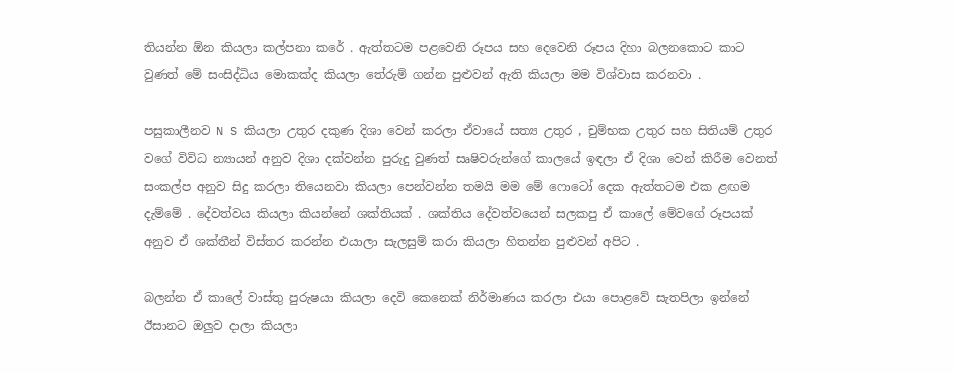තියන්න ඕන කියලා කල්පනා කරේ . ඇත්තටම පළවෙනි රූපය සහ දෙවෙනි රූපය දිහා බලනකොට කාට වුණත් මේ සංසිද්ධිය මොකක්ද කියලා තේරුම් ගන්න පුළුවන් ඇති කියලා මම විශ්වාස කරනවා .

පසුකාලීනව N S කියලා උතුර දකුණ දිශා වෙන් කරලා ඒවායේ සත්‍ය උතුර , චුම්භක උතුර සහ සිතියම් උතුර වගේ විවිධ න්‍යායන් අනුව දිශා දක්වන්න පුරුදු වුණත් සෘෂිවරුන්ගේ කාලයේ ඉඳලා ඒ දිශා වෙන් කිරීම වෙනත් සංකල්ප අනුව සිදු කරලා තියෙනවා කියලා පෙන්වන්න තමයි මම මේ ෆොටෝ දෙක ඇත්තටම එක ළඟම දැම්මේ . දේවත්වය කියලා කියන්නේ ශක්තියක් . ශක්තිය දේවත්වයෙන් සලකපු ඒ කාලේ මේවගේ රූපයක් අනුව ඒ ශක්තීන් විස්තර කරන්න එයාලා සැලසුම් කරා කියලා හිතන්න පුළුවන් අපිට .

බලන්න ඒ කාලේ වාස්තු පුරුෂයා කියලා දෙවි කෙනෙක් නිර්මාණය කරලා එයා පොළවේ සැතපිලා ඉන්නේ ඊසානට ඔලුව දාලා කියලා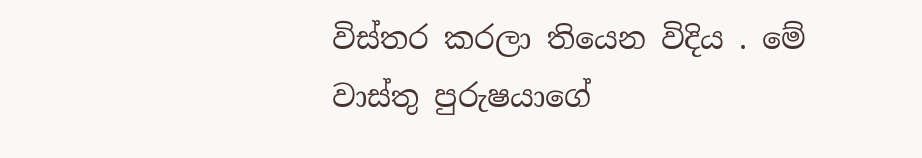විස්තර කරලා තියෙන විදිය . මේ වාස්තු පුරුෂයාගේ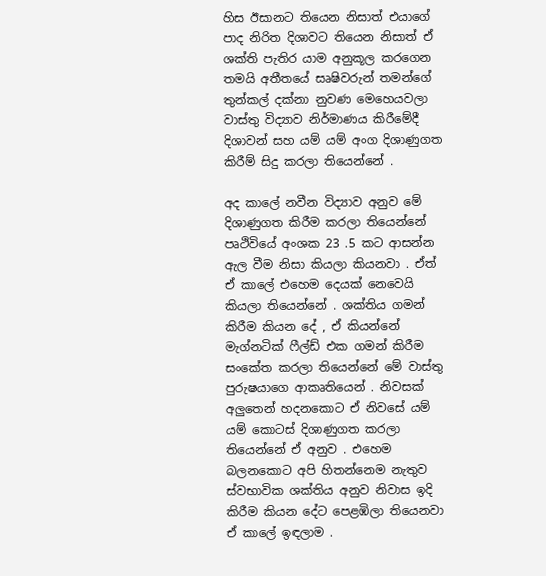හිස ඊසානට තියෙන නිසාත් එයාගේ පාද නිරිත දිශාවට තියෙන නිසාත් ඒ ශක්ති පැතිර යාම අනුකූල කරගෙන තමයි අතීතයේ සෘෂිවරුන් තමන්ගේ තුන්කල් දක්නා නුවණ මෙහෙයවලා වාස්තු විද්‍යාව නිර්මාණය කිරීමේදී දිශාවන් සහ යම් යම් අංග දිශාණුගත කිරීම් සිදු කරලා තියෙන්නේ .

අද කාලේ නවීන විද්‍යාව අනුව මේ දිශාණුගත කිරීම කරලා තියෙන්නේ පෘථිවියේ අංශක 23 .5 කට ආසන්න ඇල වීම නිසා කියලා කියනවා . ඒත් ඒ කාලේ එහෙම දෙයක් නෙවෙයි කියලා තියෙන්නේ . ශක්තිය ගමන් කිරීම කියන දේ , ඒ කියන්නේ මැග්නටික් ෆීල්ඩ් එක ගමන් කිරීම සංකේත කරලා තියෙන්නේ මේ වාස්තු පුරුෂයාගෙ ආකෘතියෙන් . නිවසක් අලුතෙන් හදනකොට ඒ නිවසේ යම් යම් කොටස් දිශාණුගත කරලා තියෙන්නේ ඒ අනුව . එහෙම බලනකොට අපි හිතන්නෙම නැතුව ස්වභාවික ශක්තිය අනුව නිවාස ඉදි කිරීම කියන දේට පෙළඹිලා තියෙනවා ඒ කාලේ ඉඳලාම .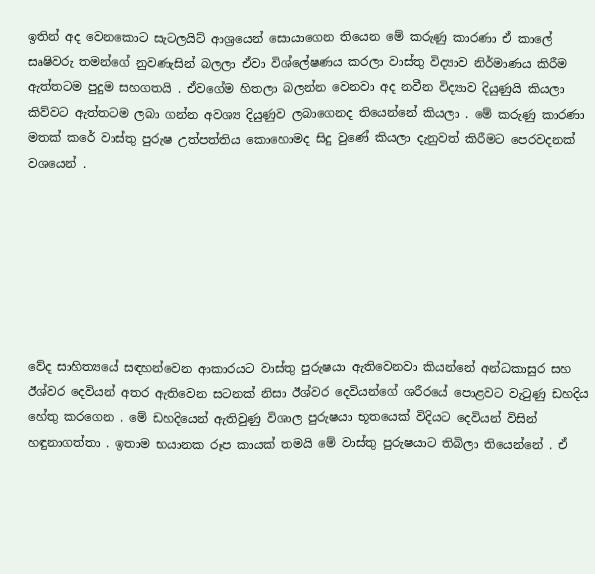ඉතින් අද වෙනකොට සැටලයිට් ආශ්‍රයෙන් සොයාගෙන තියෙන මේ කරුණු කාරණා ඒ කාලේ සෘෂිවරු තමන්ගේ නුවණැසින් බලලා ඒවා විශ්ලේෂණය කරලා වාස්තු විද්‍යාව නිර්මාණය කිරීම ඇත්තටම පුදුම සහගතයි . ඒවගේම හිතලා බලන්න වෙනවා අද නවීන විද්‍යාව දියුණුයි කියලා කිව්වට ඇත්තටම ලබා ගන්න අවශ්‍ය දියුණුව ලබාගෙනද තියෙන්නේ කියලා . මේ කරුණු කාරණා මතක් කරේ වාස්තු පුරුෂ උත්පත්තිය කොහොමද සිදු වුණේ කියලා දැනුවත් කිරීමට පෙරවදනක් වශයෙන් .







වේද සාහිත්‍යයේ සඳහන්වෙන ආකාරයට වාස්තු පුරුෂයා ඇතිවෙනවා කියන්නේ අන්ධකාසුර සහ ඊශ්වර දෙවියන් අතර ඇතිවෙන සටනක් නිසා ඊශ්වර දෙවියන්ගේ ශරීරයේ පොළවට වැටුණු ඩහදිය හේතු කරගෙන . මේ ඩහදියෙන් ඇතිවුණු විශාල පුරුෂයා භූතයෙක් විදියට දෙවියන් විසින් හඳුනාගත්තා . ඉතාම භයානක රූප කායක් තමයි මේ වාස්තු පුරුෂයාට තිබිලා තියෙන්නේ . ඒ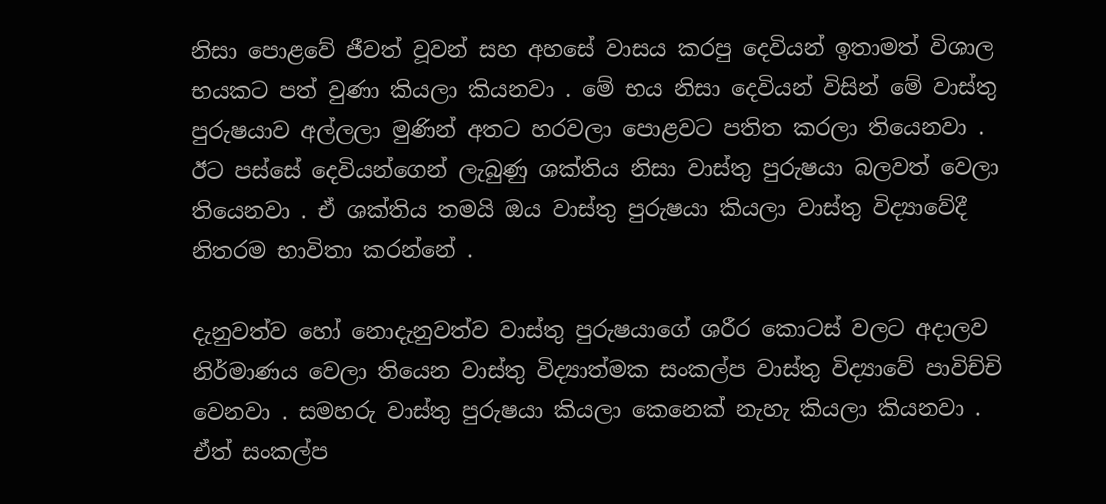නිසා පොළවේ ජීවත් වූවන් සහ අහසේ වාසය කරපු දෙවියන් ඉතාමත් විශාල භයකට පත් වුණා කියලා කියනවා . මේ භය නිසා දෙවියන් විසින් මේ වාස්තු පුරුෂයාව අල්ලලා මුණින් අතට හරවලා පොළවට පතිත කරලා තියෙනවා . ඊට පස්සේ දෙවියන්ගෙන් ලැබුණු ශක්තිය නිසා වාස්තු පුරුෂයා බලවත් වෙලා තියෙනවා . ඒ ශක්තිය තමයි ඔය වාස්තු පුරුෂයා කියලා වාස්තු විද්‍යාවේදී නිතරම භාවිතා කරන්නේ .

දැනුවත්ව හෝ නොදැනුවත්ව වාස්තු පුරුෂයාගේ ශරීර කොටස් වලට අදාලව නිර්මාණය වෙලා තියෙන වාස්තු විද්‍යාත්මක සංකල්ප වාස්තු විද්‍යාවේ පාවිච්චි වෙනවා . සමහරු වාස්තු පුරුෂයා කියලා කෙනෙක් නැහැ කියලා කියනවා . ඒත් සංකල්ප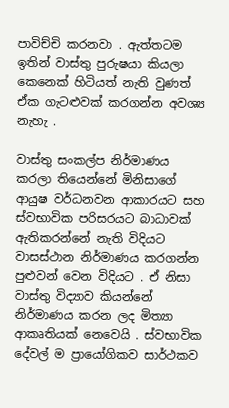පාවිච්චි කරනවා . ඇත්තටම ඉතින් වාස්තු පුරුෂයා කියලා කෙනෙක් හිටියත් නැති වුණත් ඒක ගැටළුවක් කරගන්න අවශ්‍ය නැහැ .

වාස්තු සංකල්ප නිර්මාණය කරලා තියෙන්නේ මිනිසාගේ ආයුෂ වර්ධනවන ආකාරයට සහ ස්වභාවික පරිසරයට බාධාවක් ඇතිකරන්නේ නැති විදියට වාසස්ථාන නිර්මාණය කරගන්න පුළුවන් වෙන විදියට . ඒ නිසා වාස්තු විද්‍යාව කියන්නේ නිර්මාණය කරන ලද මිත්‍යා ආකෘතියක් නෙවෙයි . ස්වභාවික දේවල් ම ප්‍රායෝගිකව සාර්ථකව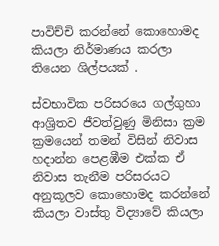පාවිච්චි කරන්නේ කොහොමද කියලා නිර්මාණය කරලා තියෙන ශිල්පයක් .

ස්වභාවික පරිසරයෙ ගල්ගුහා ආශ්‍රිතව ජීවත්වුණු මිනිසා ක්‍රම ක්‍රමයෙන් තමන් විසින් නිවාස හදාන්න පෙළඹීම එක්ක ඒ නිවාස තැනීම පරිසරයට අනුකූලව කොහොමද කරන්නේ කියලා වාස්තු විද්‍යාවේ කියලා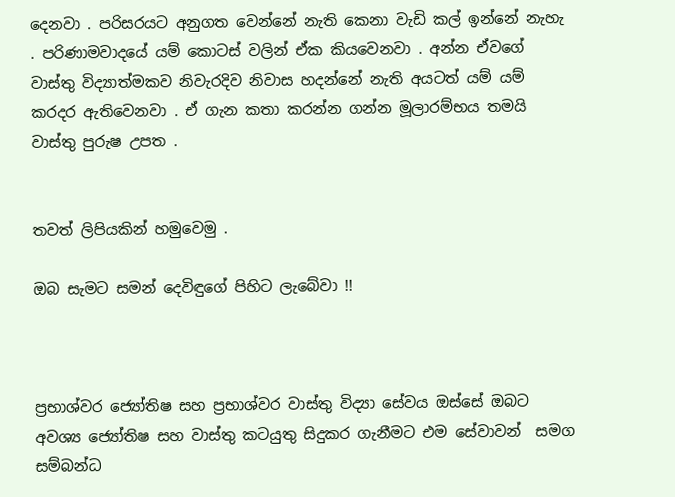දෙනවා . පරිසරයට අනුගත වෙන්නේ නැති කෙනා වැඩි කල් ඉන්නේ නැහැ . පරිණාමවාදයේ යම් කොටස් වලින් ඒක කියවෙනවා . අන්න ඒවගේ වාස්තු විද්‍යාත්මකව නිවැරදිව නිවාස හදන්නේ නැති අයටත් යම් යම් කරදර ඇතිවෙනවා . ඒ ගැන කතා කරන්න ගන්න මූලාරම්භය තමයි වාස්තු පුරුෂ උපත .


තවත් ලිපියකින් හමුවෙමු .

ඔබ සැමට සමන් දෙවිඳුගේ පිහිට ලැබේවා !!



ප්‍රභාශ්වර ජ්‍යෝතිෂ සහ ප්‍රභාශ්වර වාස්තු විද්‍යා සේවය ඔස්සේ ඔබට අවශ්‍ය ජ්‍යෝතිෂ සහ වාස්තු කටයුතු සිදුකර ගැනීමට එම සේවාවන්  සමග සම්බන්ධ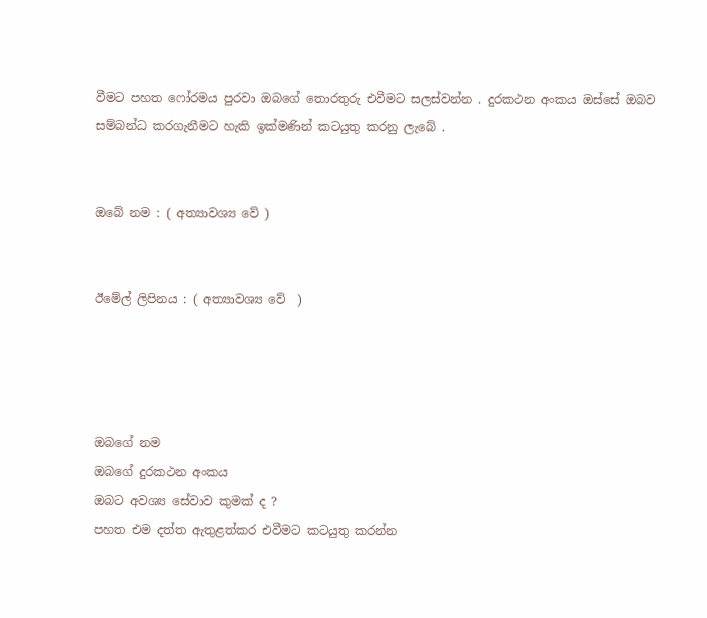වීමට පහත ෆෝරමය පුරවා ඔබගේ තොරතුරු එවීමට සලස්වන්න . දුරකථන අංකය ඔස්සේ ඔබව සම්බන්ධ කරගැනීමට හැකි ඉක්මණින් කටයුතු කරනු ලැබේ .


ඔබේ නම : ( අත්‍යාවශ්‍ය වේ )


ඊමේල් ලිපිනය : ( අත්‍යාවශ්‍ය වේ  )




ඔබගේ නම
ඔබගේ දුරකථන අංකය
ඔබට අවශ්‍ය සේවාව කුමක් ද ?
පහත එම දත්ත ඇතුළත්කර එවීමට කටයුතු කරන්න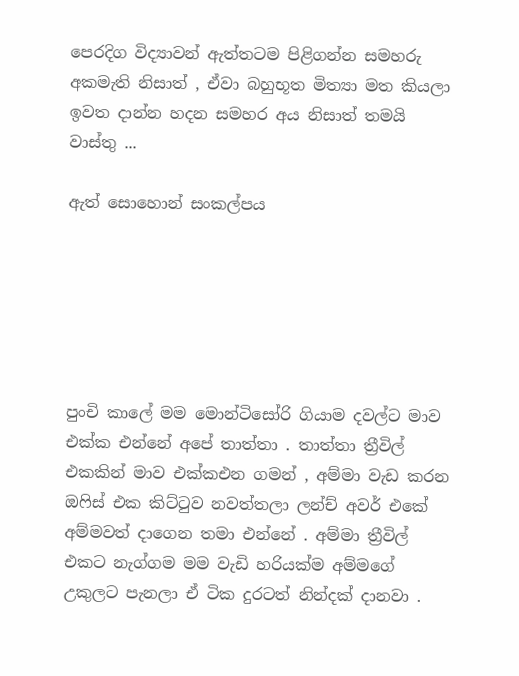පෙරදිග විද්‍යාවන් ඇත්තටම පිළිගන්න සමහරු අකමැති නිසාත් , ඒවා බහුභූත මිත්‍යා මත කියලා ඉවත දාන්න හදන සමහර අය නිසාත් තමයි වාස්තු ...

ඇත් සොහොන් සංකල්පය






පුංචි කාලේ මම මොන්ටිසෝරි ගියාම දවල්ට මාව එක්ක එන්නේ අපේ තාත්තා . තාත්තා ත්‍රීවිල් එකකින් මාව එක්කඑන ගමන් , අම්මා වැඩ කරන ඔෆිස් එක කිට්ටුව නවත්තලා ලන්ච් අවර් එකේ අම්මවත් දාගෙන තමා එන්නේ . අම්මා ත්‍රීවිල් එකට නැග්ගම මම වැඩි හරියක්ම අම්මගේ උකුලට පැනලා ඒ ටික දුරටත් නින්දක් දානවා .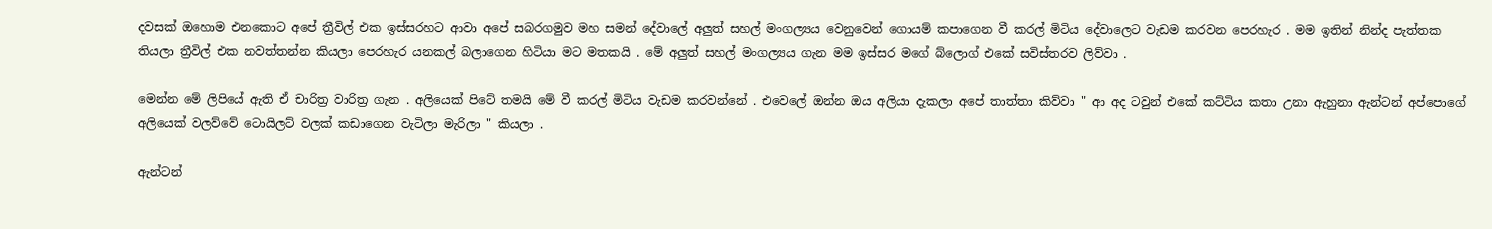දවසක් ඔහොම එනකොට අපේ ත්‍රීවිල් එක ඉස්සරහට ආවා අපේ සබරගමුව මහ සමන් දේවාලේ අලුත් සහල් මංගල්‍යය වෙනුවෙන් ගොයම් කපාගෙන වී කරල් මිටිය දේවාලෙට වැඩම කරවන පෙරහැර . මම ඉතින් නින්ද පැත්තක තියලා ත්‍රීවිල් එක නවත්තන්න කියලා පෙරහැර යනකල් බලාගෙන හිටියා මට මතකයි . මේ අලුත් සහල් මංගල්‍යය ගැන මම ඉස්සර මගේ බ්ලොග් එකේ සවිස්තරව ලිව්වා .

මෙන්න මේ ලිපියේ ඇති ඒ චාරිත්‍ර වාරිත්‍ර ගැන . අලියෙක් පිටේ තමයි මේ වී කරල් මිටිය වැඩම කරවන්නේ . එවෙලේ ඔන්න ඔය අලියා දැකලා අපේ තාත්තා කිව්වා " ආ අද ටවුන් එකේ කට්ටිය කතා උනා ඇහුනා ඇන්ටන් අප්පොගේ අලියෙක් වලව්වේ ටොයිලට් වලක් කඩාගෙන වැටිලා මැරිලා " කියලා .

ඇන්ටන්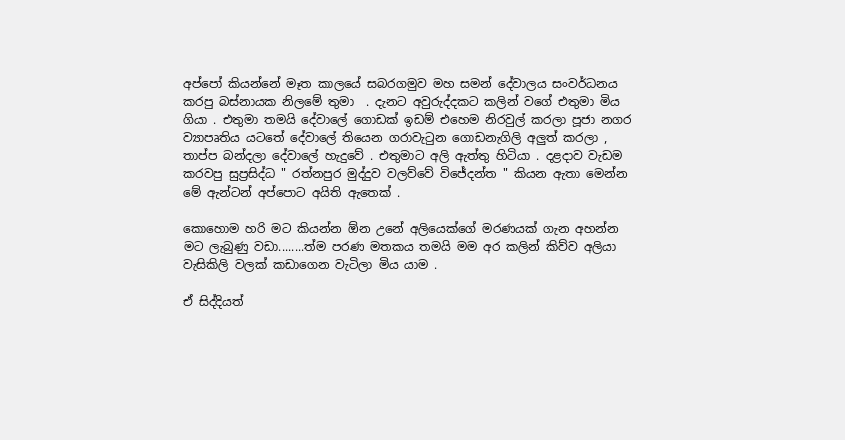අප්පෝ කියන්නේ මෑත කාලයේ සබරගමුව මහ සමන් දේවාලය සංවර්ධනය කරපු බස්නායක නිලමේ තුමා  . දැනට අවුරුද්දකට කලින් වගේ එතුමා මිය ගියා . එතුමා තමයි දේවාලේ ගොඩක් ඉඩම් එහෙම නිරවුල් කරලා පූජා නගර ව්‍යාපෘතිය යටතේ දේවාලේ තියෙන ගරාවැටුන ගොඩනැගිලි අලුත් කරලා , තාප්ප බන්දලා දේවාලේ හැදුවේ . එතුමාට අලි ඇත්තු හිටියා . දළදාව වැඩම කරවපු සුප්‍රසිද්ධ " රත්නපුර මුද්දුව වලව්වේ විජේදන්ත " කියන ඇතා මෙන්න මේ ඇන්ටන් අප්පොට අයිති ඇතෙක් .

කොහොම හරි මට කියන්න ඕන උනේ අලියෙක්ගේ මරණයක් ගැන අහන්න මට ලැබුණු වඩා........ත්ම පරණ මතකය තමයි මම අර කලින් කිව්ව අලියා වැසිකිලි වලක් කඩාගෙන වැටිලා මිය යාම .

ඒ සිද්දියත්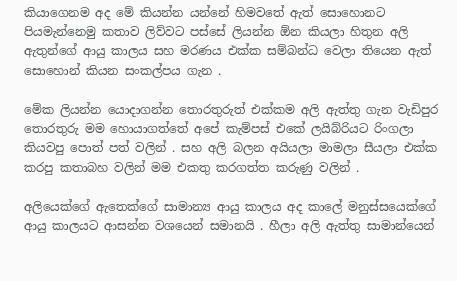කියාගෙනම අද මේ කියන්න යන්නේ හිමවතේ ඇත් සොහොනට පියමැන්නෙමු කතාව ලිව්වට පස්සේ ලියන්න ඕන කියලා හිතුන අලි ඇතුන්ගේ ආයු කාලය සහ මරණය එක්ක සම්බන්ධ වෙලා තියෙන ඇත් සොහොන් කියන සංකල්පය ගැන .

මේක ලියන්න යොදාගන්න තොරතුරුත් එක්කම අලි ඇත්තු ගැන වැඩිපුර තොරතුරු මම හොයාගත්තේ අපේ කැම්පස් එකේ ලයිබ්රියට රිංගලා කියවපු පොත් පත් වලින් . සහ අලි බලන අයියලා මාමලා සීයලා එක්ක කරපු කතාබහ වලින් මම එකතු කරගත්ත කරුණු වලින් .

අලියෙක්ගේ ඇතෙක්ගේ සාමාන්‍ය ආයු කාලය අද කාලේ මනුස්සයෙක්ගේ ආයු කාලයට ආසන්න වශයෙන් සමානයි . හීලා අලි ඇත්තු සාමාන්යෙන්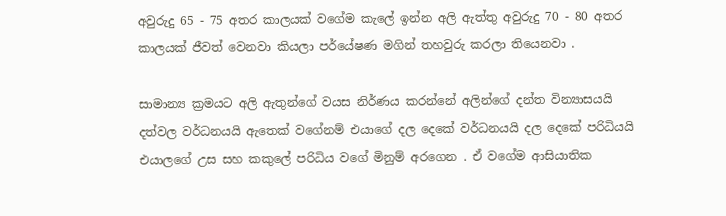අවුරුදු 65 - 75 අතර කාලයක් වගේම කැලේ ඉන්න අලි ඇත්තු අවුරුදු 70 - 80 අතර කාලයක් ජීවත් වෙනවා කියලා පර්යේෂණ මගින් තහවුරු කරලා තියෙනවා .

සාමාන්‍ය ක්‍රමයට අලි ඇතුන්ගේ වයස නිර්ණය කරන්නේ අලින්ගේ දන්ත වින්‍යාසයයි දත්වල වර්ධනයයි ඇතෙක් වගේනම් එයාගේ දල දෙකේ වර්ධනයයි දල දෙකේ පරිධියයි එයාලගේ උස සහ කකුලේ පරිධිය වගේ මිනුම් අරගෙන . ඒ වගේම ආසියාතික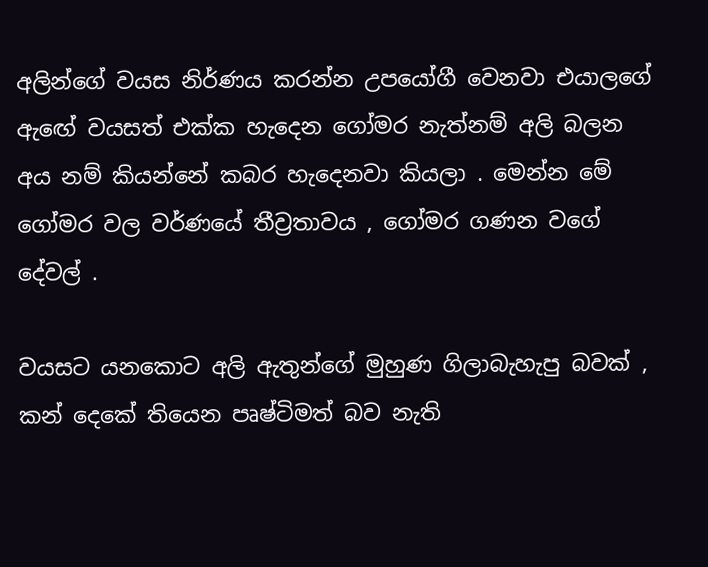අලින්ගේ වයස නිර්ණය කරන්න උපයෝගී වෙනවා එයාලගේ ඇඟේ වයසත් එක්ක හැදෙන ගෝමර නැත්නම් අලි බලන අය නම් කියන්නේ කබර හැදෙනවා කියලා . මෙන්න මේ ගෝමර වල වර්ණයේ තීව්‍රතාවය , ගෝමර ගණන වගේ දේවල් .

වයසට යනකොට අලි ඇතුන්ගේ මුහුණ ගිලාබැහැපු බවක් , කන් දෙකේ තියෙන පෘෂ්ටිමත් බව නැති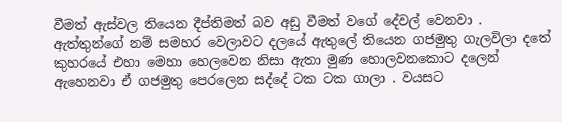වීමත් ඇස්වල තියෙන දීප්තිමත් බව අඩු වීමත් වගේ දේවල් වෙනවා . ඇත්තුන්ගේ නම් සමහර වෙලාවට දලයේ ඇතුලේ තියෙන ගජමුතු ගැලවිලා දතේ කුහරයේ එහා මෙහා හෙලවෙන නිසා ඇතා මුණ හොලවනකොට දලෙන් ඇහෙනවා ඒ ගජමුතු පෙරලෙන සද්දේ ටක ටක ගාලා . වයසට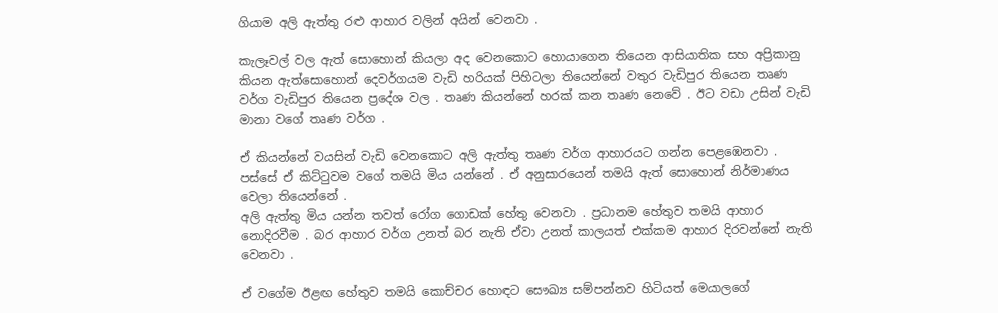ගියාම අලි ඇත්තු රළු ආහාර වලින් අයින් වෙනවා .

කැලෑවල් වල ඇත් සොහොන් කියලා අද වෙනකොට හොයාගෙන තියෙන ආසියාතික සහ අප්‍රිකානු කියන ඇත්සොහොන් දෙවර්ගයම වැඩි හරියක් පිහිටලා තියෙන්නේ වතුර වැඩිපුර තියෙන තෘණ වර්ග වැඩිපුර තියෙන ප්‍රදේශ වල . තෘණ කියන්නේ හරක් කන තෘණ නෙවේ . ඊට වඩා උසින් වැඩි මානා වගේ තෘණ වර්ග .

ඒ කියන්නේ වයසින් වැඩි වෙනකොට අලි ඇත්තු තෘණ වර්ග ආහාරයට ගන්න පෙළඹෙනවා . පස්සේ ඒ කිට්ටුවම වගේ තමයි මිය යන්නේ . ඒ අනුසාරයෙන් තමයි ඇත් සොහොන් නිර්මාණය වෙලා තියෙන්නේ .
අලි ඇත්තු මිය යන්න තවත් රෝග ගොඩක් හේතු වෙනවා . ප්‍රධානම හේතුව තමයි ආහාර නොදිරවීම . බර ආහාර වර්ග උනත් බර නැති ඒවා උනත් කාලයත් එක්කම ආහාර දිරවන්නේ නැති වෙනවා .

ඒ වගේම ඊළඟ හේතුව තමයි කොච්චර හොඳට සෞඛ්‍ය සම්පන්නව හිටියත් මෙයාලගේ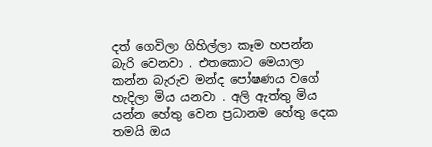දත් ගෙවිලා ගිහිල්ලා කෑම හපන්න බැරි වෙනවා . එතකොට මෙයාලා කන්න බැරුව මන්ද පෝෂණය වගේ හැදිලා මිය යනවා . අලි ඇත්තු මිය යන්න හේතු වෙන ප්‍රධානම හේතු දෙක තමයි ඔය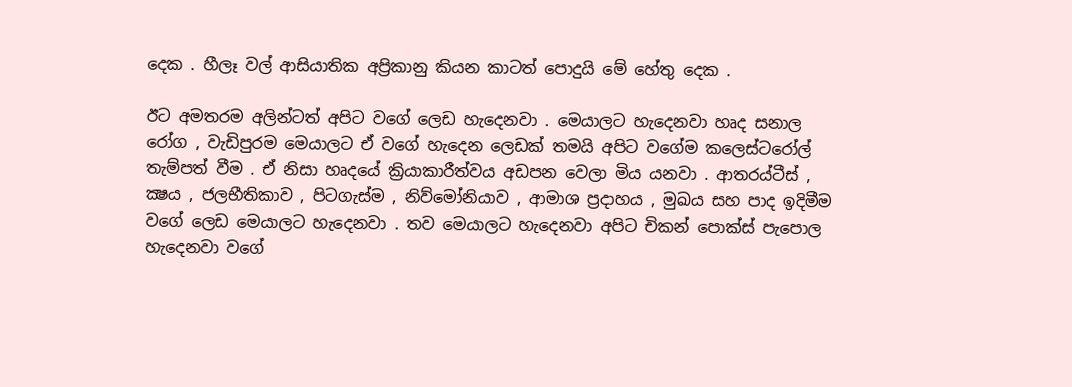දෙක . හීලෑ වල් ආසියාතික අප්‍රිකානු කියන කාටත් පොදුයි මේ හේතු දෙක .

ඊට අමතරම අලින්ටත් අපිට වගේ ලෙඩ හැදෙනවා . මෙයාලට හැදෙනවා හෘද සනාල රෝග , වැඩිපුරම මෙයාලට ඒ වගේ හැදෙන ලෙඩක් තමයි අපිට වගේම කලෙස්ටරෝල් තැම්පත් වීම . ඒ නිසා හෘදයේ ක්‍රියාකාරීත්වය අඩපන වෙලා මිය යනවා . ආතරය්ටීස් , ක්‍ෂය , ජලභීතිකාව , පිටගැස්ම , නිව්මෝනියාව , ආමාශ ප්‍රදාහය , මුඛය සහ පාද ඉදිමීම වගේ ලෙඩ මෙයාලට හැදෙනවා . තව මෙයාලට හැදෙනවා අපිට චිකන් පොක්ස් පැපොල හැදෙනවා වගේ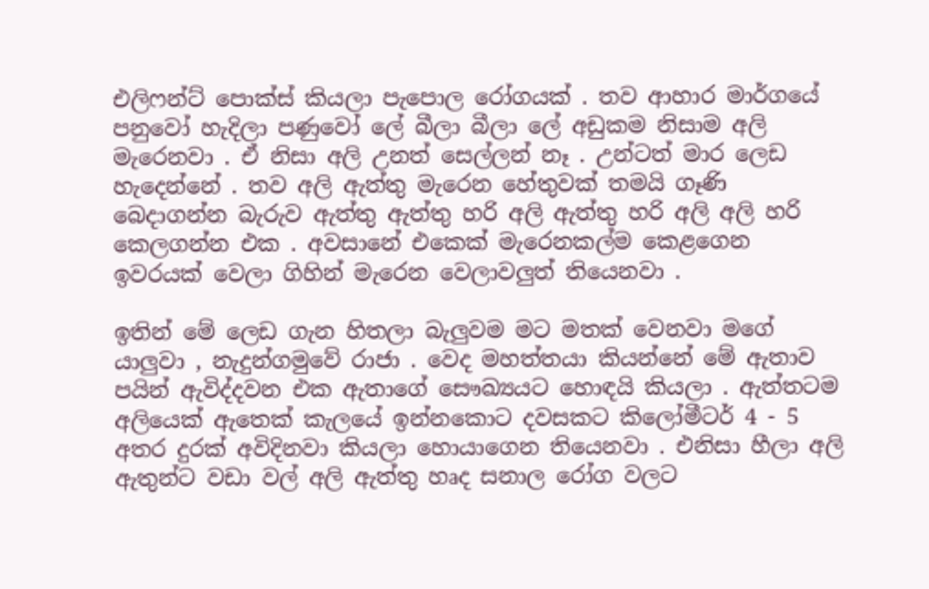එලිෆන්ට් පොක්ස් කියලා පැපොල රෝගයක් . තව ආහාර මාර්ගයේ පනුවෝ හැදිලා පණුවෝ ලේ බීලා බීලා ලේ අඩුකම නිසාම අලි මැරෙනවා . ඒ නිසා අලි උනත් සෙල්ලන් නෑ . උන්ටත් මාර ලෙඩ හැදෙන්නේ . තව අලි ඇත්තු මැරෙන හේතුවක් තමයි ගෑණි බෙදාගන්න බැරුව ඇත්තු ඇත්තු හරි අලි ඇත්තු හරි අලි අලි හරි කෙලගන්න එක . අවසානේ එකෙක් මැරෙනකල්ම කෙළගෙන ඉවරයක් වෙලා ගිහින් මැරෙන වෙලාවලුත් තියෙනවා .

ඉතින් මේ ලෙඩ ගැන හිතලා බැලුවම මට මතක් වෙනවා මගේ යාලුවා , නැදුන්ගමුවේ රාජා . වෙද මහත්තයා කියන්නේ මේ ඇතාව පයින් ඇවිද්දවන එක ඇතාගේ සෞඛ්‍යයට හොඳයි කියලා . ඇත්තටම අලියෙක් ඇතෙක් කැලයේ ඉන්නකොට දවසකට කිලෝමීටර් 4 - 5 අතර දුරක් අවිදිනවා කියලා හොයාගෙන තියෙනවා . එනිසා හීලා අලි ඇතුන්ට වඩා වල් අලි ඇත්තු හෘද සනාල රෝග වලට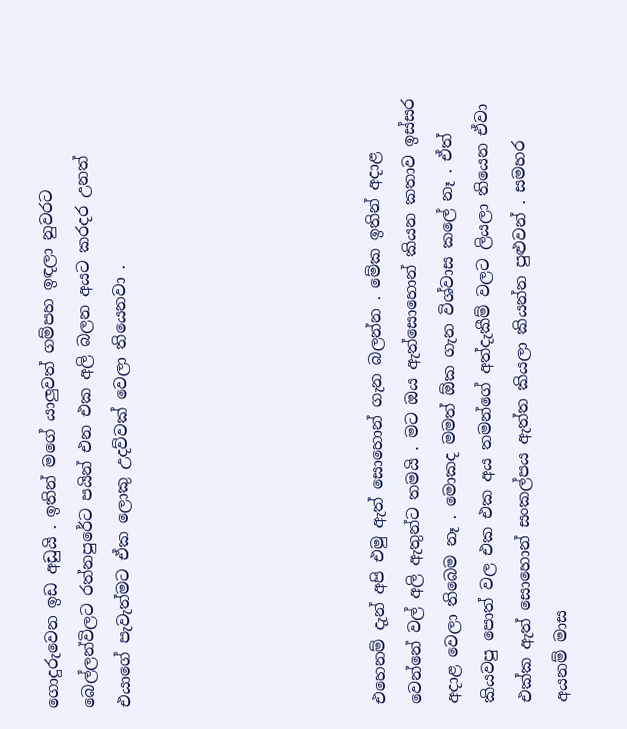ගොදුරුවෙන ඉඩ අඩුයි . ඉතින් මගේ යාලුවත් ගම්පහ ඉඳලා නුවරට බෙල්ලන්විලට රත්නපුරේට පයින් එන එක අලි බලන අයට කරදර උනත් එයාගේ පැවැත්මට ඒක ලොකු උදව්වක් වෙලා තියෙනවා .






එහෙනම් දැන් අපි එමු ඇත් සොහොන් ගැන බලන්න . මේක ඉතින් අදාළ වෙන්නේ වල් අලි ඇතුන්ට තමයි . මට ඔය ඇත්සොහොන් කියන කතාව ඉස්සර අදාළ වෙලා තිබෙම නෑ . මොකද මමත් ඕක ගැන විශ්වාස කලේ නෑ . ඒත් කියවපු පොත් වල එක එක අය තමන්ගේ අත්දැකීම් වලට ලියලා තියෙන ඒවා එක්ක ඇත් සොහොන් සංකල්පය ඇත්ත කියලා කියන්න පුළුවන් . සමහර අයනම් මාස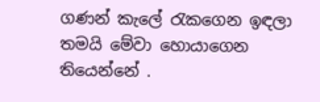ගණන් කැලේ රැකගෙන ඉඳලා තමයි මේවා හොයාගෙන තියෙන්නේ .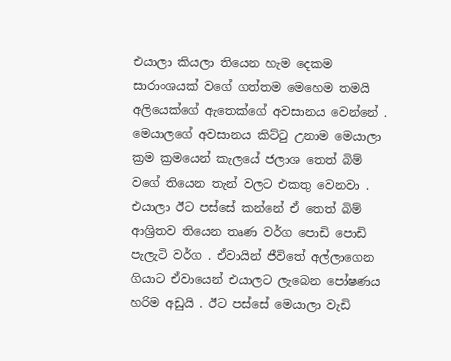එයාලා කියලා තියෙන හැම දෙකම සාරාංශයක් වගේ ගත්තම මෙහෙම තමයි අලියෙක්ගේ ඇතෙක්ගේ අවසානය වෙන්නේ . මෙයාලගේ අවසානය කිට්ටු උනාම මෙයාලා ක්‍රම ක්‍රමයෙන් කැලයේ ජලාශ තෙත් බිම් වගේ තියෙන තැන් වලට එකතු වෙනවා . එයාලා ඊට පස්සේ කන්නේ ඒ තෙත් බිම් ආශ්‍රිතව තියෙන තෘණ වර්ග පොඩි පොඩි පැලැටි වර්ග . ඒවායින් ජීවිතේ අල්ලාගෙන ගියාට ඒවායෙන් එයාලට ලැබෙන පෝෂණය හරිම අඩුයි . ඊට පස්සේ මෙයාලා වැඩි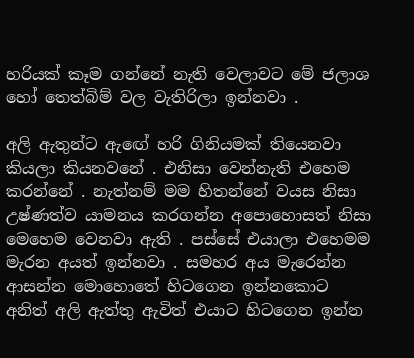හරියක් කෑම ගන්නේ නැති වෙලාවට මේ ජලාශ හෝ තෙත්බිම් වල වැතිරිලා ඉන්නවා .

අලි ඇතුන්ට ඇඟේ හරි ගිනියමක් තියෙනවා කියලා කියනවනේ . එනිසා වෙන්නැති එහෙම කරන්නේ . නැත්නම් මම හිතන්නේ වයස නිසා උෂ්ණත්ව යාමනය කරගන්න අපොහොසත් නිසා මෙහෙම වෙනවා ඇති . පස්සේ එයාලා එහෙමම මැරන අයත් ඉන්නවා . සමහර අය මැරෙන්න ආසන්න මොහොතේ හිටගෙන ඉන්නකොට අනිත් අලි ඇත්තු ඇවිත් එයාට හිටගෙන ඉන්න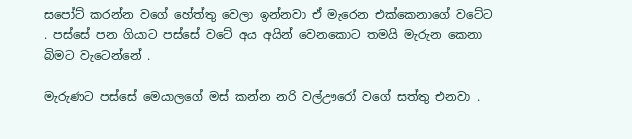සපෝට් කරන්න වගේ හේත්තු වෙලා ඉන්නවා ඒ මැරෙන එක්කෙනාගේ වටේට . පස්සේ පන ගියාට පස්සේ වටේ අය අයින් වෙනකොට තමයි මැරුන කෙනා බිමට වැටෙන්නේ .

මැරුණට පස්සේ මෙයාලගේ මස් කන්න නරි වල්ඌරෝ වගේ සත්තු එනවා .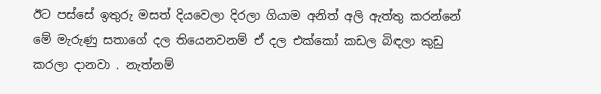ඊට පස්සේ ඉතුරු මසත් දියවෙලා දිරලා ගියාම අනිත් අලි ඇත්තු කරන්නේ මේ මැරුණු සතාගේ දල තියෙනවනම් ඒ දල එක්කෝ කඩල බිඳලා කුඩු කරලා දානවා . නැත්නම්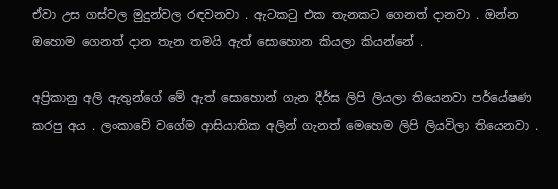ඒවා උස ගස්වල මුදුන්වල රඳවනවා . ඇටකටු එක තැනකට ගෙනත් දානවා . ඔන්න ඔහොම ගෙනත් දාන තැන තමයි ඇත් සොහොන කියලා කියන්නේ .

අප්‍රිකානු අලි ඇතුන්ගේ මේ ඇත් සොහොන් ගැන දීර්ඝ ලිපි ලියලා තියෙනවා පර්යේෂණ කරපු අය . ලංකාවේ වගේම ආසියාතික අලින් ගැනත් මෙහෙම ලිපි ලියවිලා තියෙනවා .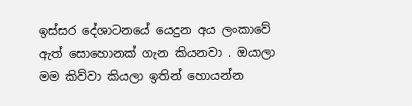ඉස්සර දේශාටනයේ යෙදුන අය ලංකාවේ ඇත් සොහොනක් ගැන කියනවා . ඔයාලා මම කිව්වා කියලා ඉතින් හොයන්න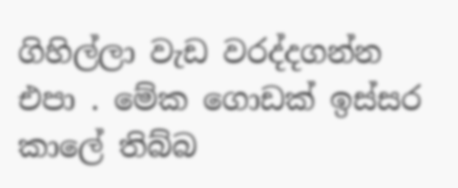ගිහිල්ලා වැඩ වරද්දගන්න එපා . මේක ගොඩක් ඉස්සර කාලේ තිබ්බ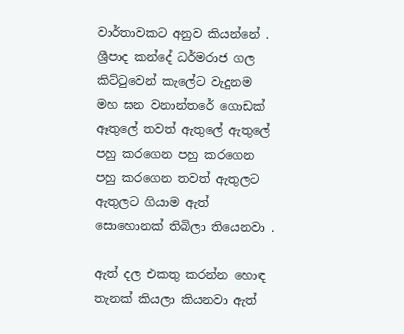වාර්තාවකට අනුව කියන්නේ . ශ්‍රීපාද කන්දේ ධර්මරාජ ගල කිට්ටුවෙන් කැලේට වැදුනම මහ ඝන වනාන්තරේ ගොඩක් ඈතුලේ තවත් ඇතුලේ ඇතුලේ පහු කරගෙන පහු කරගෙන පහු කරගෙන තවත් ඇතුලට ඇතුලට ගියාම ඇත් සොහොනක් තිබිලා තියෙනවා .

ඇත් දල එකතු කරන්න හොඳ තැනක් කියලා කියනවා ඇත්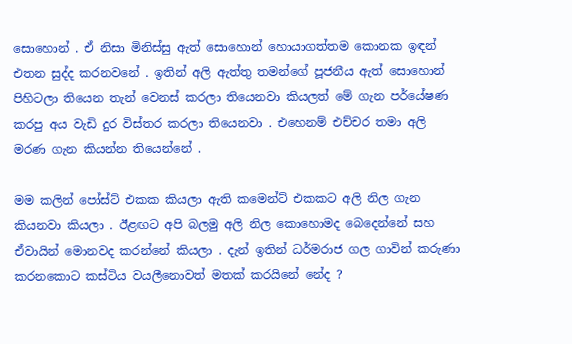සොහොන් . ඒ නිසා මිනිස්සු ඇත් සොහොන් හොයාගත්තම කොනක ඉඳන් එතන සුද්ද කරනවනේ . ඉතින් අලි ඇත්තු තමන්ගේ පූජනීය ඇත් සොහොන් පිහිටලා තියෙන තැන් වෙනස් කරලා තියෙනවා කියලත් මේ ගැන පර්යේෂණ කරපු අය වැඩි දුර විස්තර කරලා තියෙනවා . එහෙනම් එච්චර තමා අලි මරණ ගැන කියන්න තියෙන්නේ .

මම කලින් පෝස්ට් එකක කියලා ඇති කමෙන්ට් එකකට අලි නිල ගැන කියනවා කියලා . ඊළඟට අපි බලමු අලි නිල කොහොමද බෙදෙන්නේ සහ ඒවායින් මොනවද කරන්නේ කියලා . දැන් ඉතින් ධර්මරාජ ගල ගාවින් කරුණා කරනකොට කස්ටිය වයලීනොවත් මතක් කරයිනේ නේද ?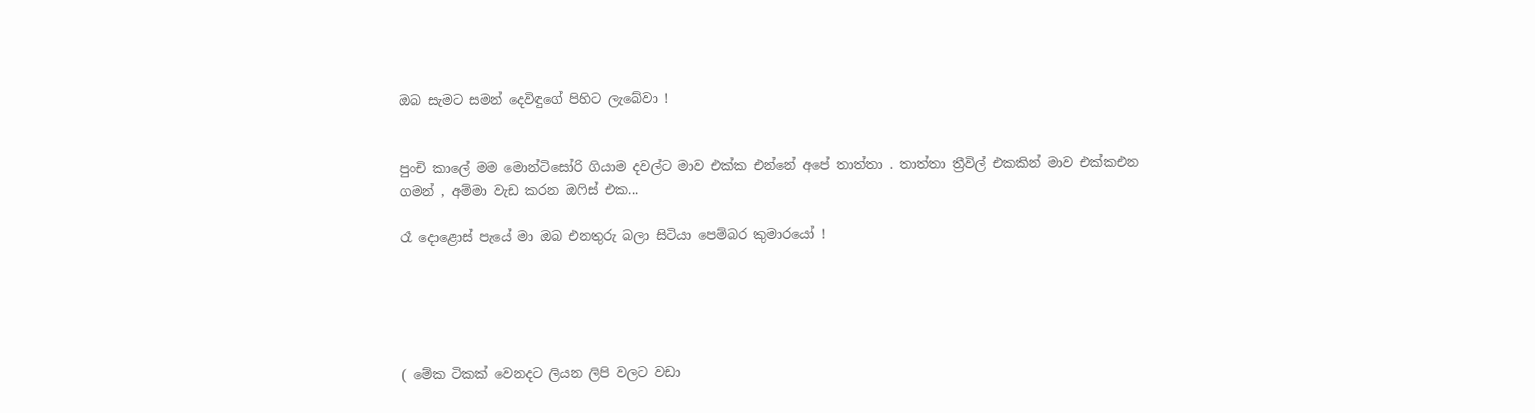ඔබ සැමට සමන් දෙවිඳුගේ පිහිට ලැබේවා !


පුංචි කාලේ මම මොන්ටිසෝරි ගියාම දවල්ට මාව එක්ක එන්නේ අපේ තාත්තා . තාත්තා ත්‍රීවිල් එකකින් මාව එක්කඑන ගමන් , අම්මා වැඩ කරන ඔෆිස් එක...

රෑ දොළොස් පැයේ මා ඔබ එනතුරු බලා සිටියා පෙම්බර කුමාරයෝ !





( මේක ටිකක් වෙනදට ලියන ලිපි වලට වඩා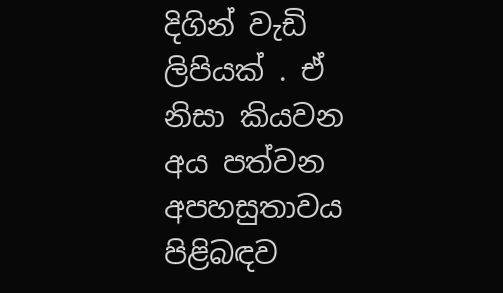දිගින් වැඩි ලිපියක් . ඒ නිසා කියවන අය පත්වන අපහසුතාවය පිළිබඳව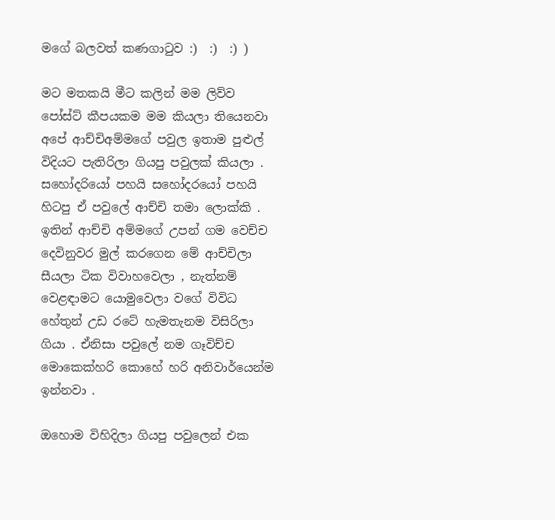මගේ බලවත් කණගාටුව :)  :)  :) )

මට මතකයි මීට කලින් මම ලිව්ව පෝස්ට් කීපයකම මම කියලා තියෙනවා අපේ ආච්චිඅම්මගේ පවුල ඉතාම පුළුල් විදියට පැතිරිලා ගියපු පවුලක් කියලා . සහෝදරියෝ පහයි සහෝදරයෝ පහයි හිටපු ඒ පවුලේ ආච්චි තමා ලොක්කි . ඉතින් ආච්චි අම්මගේ උපන් ගම වෙච්ච දෙවිනුවර මුල් කරගෙන මේ ආච්චිලා සීයලා ටික විවාහවෙලා , නැත්නම් වෙළඳාමට යොමුවෙලා වගේ විවිධ හේතුන් උඩ රටේ හැමතැනම විසිරිලා ගියා . ඒනිසා පවුලේ නම ගෑවිච්ච මොකෙක්හරි කොහේ හරි අනිවාර්යෙන්ම ඉන්නවා .

ඔහොම විහිදිලා ගියපු පවුලෙන් එක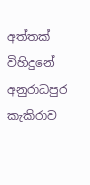අත්තක් විහිදුනේ අනුරාධපුර කැකිරාව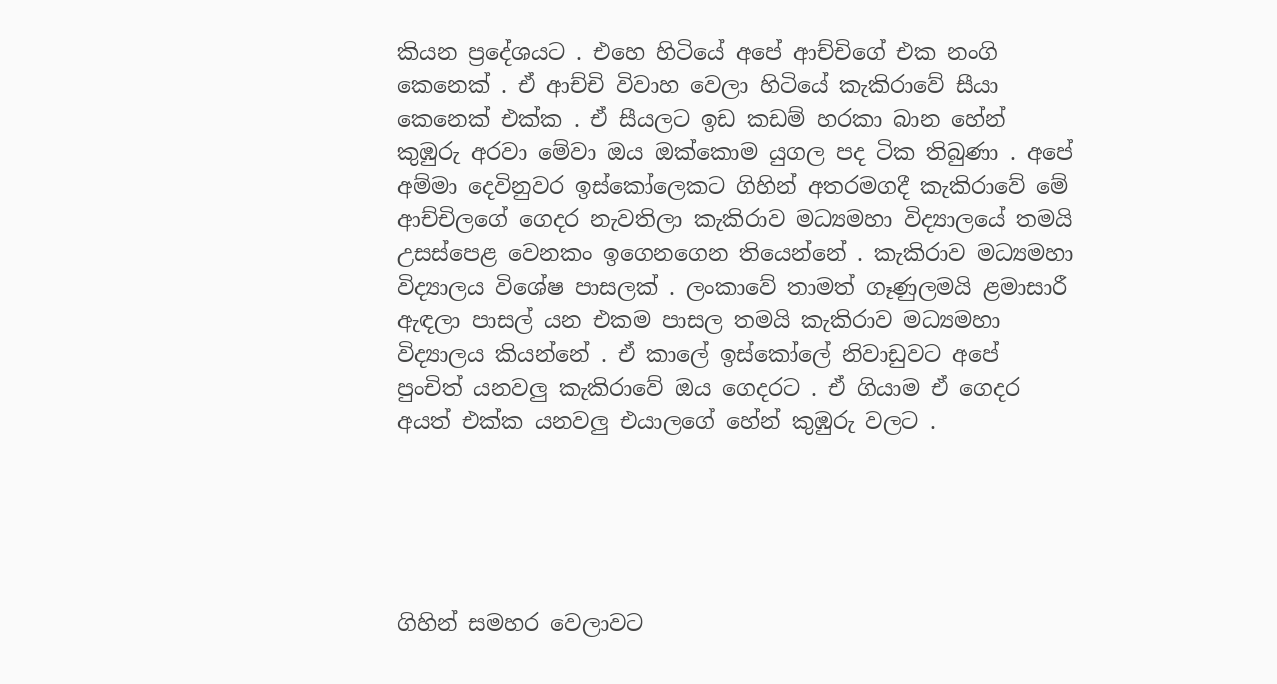කියන ප්‍රදේශයට . එහෙ හිටියේ අපේ ආච්චිගේ එක නංගි කෙනෙක් . ඒ ආච්චි විවාහ වෙලා හිටියේ කැකිරාවේ සීයා කෙනෙක් එක්ක . ඒ සීයලට ඉඩ කඩම් හරකා බාන හේන් කුඹුරු අරවා මේවා ඔය ඔක්කොම යුගල පද ටික තිබුණා . අපේ අම්මා දෙවිනුවර ඉස්කෝලෙකට ගිහින් අතරමගදී කැකිරාවේ මේ ආච්චිලගේ ගෙදර නැවතිලා කැකිරාව මධ්‍යමහා විද්‍යාලයේ තමයි උසස්පෙළ වෙනකං ඉගෙනගෙන තියෙන්නේ . කැකිරාව මධ්‍යමහා විද්‍යාලය විශේෂ පාසලක් . ලංකාවේ තාමත් ගෑණුලමයි ළමාසාරී ඇඳලා පාසල් යන එකම පාසල තමයි කැකිරාව මධ්‍යමහා විද්‍යාලය කියන්නේ . ඒ කාලේ ඉස්කෝලේ නිවාඩුවට අපේ පුංචිත් යනවලු කැකිරාවේ ඔය ගෙදරට . ඒ ගියාම ඒ ගෙදර අයත් එක්ක යනවලු එයාලගේ හේන් කුඹුරු වලට .





ගිහින් සමහර වෙලාවට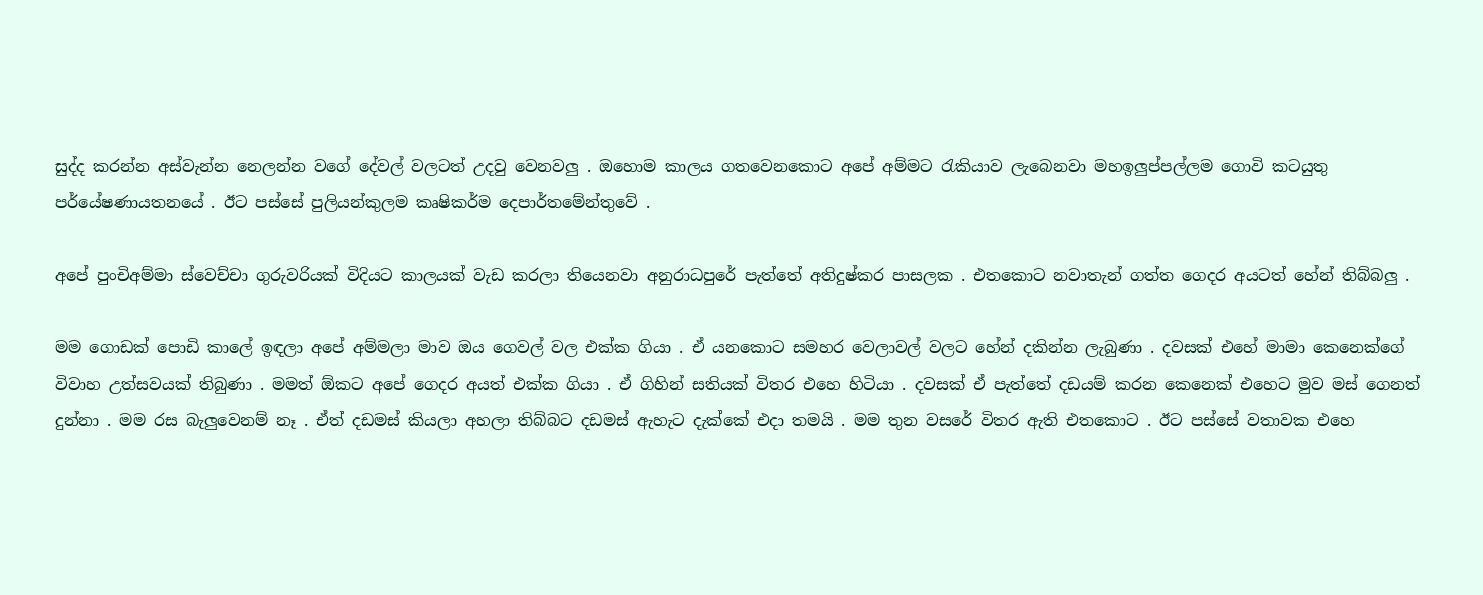සුද්ද කරන්න අස්වැන්න නෙලන්න වගේ දේවල් වලටත් උදවු වෙනවලු . ඔහොම කාලය ගතවෙනකොට අපේ අම්මට රැකියාව ලැබෙනවා මහඉලුප්පල්ලම ගොවි කටයුතු පර්යේෂණායතනයේ . ඊට පස්සේ පුලියන්කුලම කෘෂිකර්ම දෙපාර්තමේන්තුවේ .

අපේ පුංචිඅම්මා ස්වෙච්චා ගුරුවරියක් විදියට කාලයක් වැඩ කරලා තියෙනවා අනුරාධපුරේ පැත්තේ අතිදුෂ්කර පාසලක . එතකොට නවාතැන් ගත්ත ගෙදර අයටත් හේන් තිබ්බලු .

මම ගොඩක් පොඩි කාලේ ඉඳලා අපේ අම්මලා මාව ඔය ගෙවල් වල එක්ක ගියා . ඒ යනකොට සමහර වෙලාවල් වලට හේන් දකින්න ලැබුණා . දවසක් එහේ මාමා කෙනෙක්ගේ විවාහ උත්සවයක් තිබුණා . මමත් ඕකට අපේ ගෙදර අයත් එක්ක ගියා . ඒ ගිහින් සතියක් විතර එහෙ හිටියා . දවසක් ඒ පැත්තේ දඩයම් කරන කෙනෙක් එහෙට මුව මස් ගෙනත් දුන්නා . මම රස බැලුවෙනම් නෑ . ඒත් දඩමස් කියලා අහලා තිබ්බට දඩමස් ඇහැට දැක්කේ එදා තමයි . මම තුන වසරේ විතර ඇති එතකොට . ඊට පස්සේ වතාවක එහෙ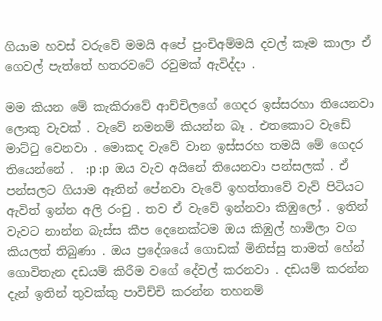ගියාම හවස් වරුවේ මමයි අපේ පුංචිඅම්මයි දවල් කෑම කාලා ඒ ගෙවල් පැත්තේ හතරවටේ රවුමක් ඇවිද්දා .

මම කියන මේ කැකිරාවේ ආච්චිලගේ ගෙදර ඉස්සරහා තියෙනවා ලොකු වැවක් . වැවේ නමනම් කියන්න බෑ . එතකොට වැඩේ මාට්ටු වෙනවා . මොකද වැවේ වාන ඉස්සරහ තමයි මේ ගෙදර තියෙන්නේ .  :p :p  ඔය වැව අයිනේ තියෙනවා පන්සලක් . ඒ පන්සලට ගියාම ඈතින් පේනවා වැවේ ඉහත්තාවේ වැව් පිටියට ඇවිත් ඉන්න අලි රංචු . තව ඒ වැවේ ඉන්නවා කිඹුලෝ . ඉතින් වැවට නාන්න බැස්ස කීප දෙනෙක්ටම ඔය කිඹුල් හාමිලා වග කියලත් තිබුණා . ඔය ප්‍රදේශයේ ගොඩක් මිනිස්සු තාමත් හේන් ගොවිතැන දඩයම් කිරීම වගේ දේවල් කරනවා . දඩයම් කරන්න දැන් ඉතින් තුවක්කු පාවිච්චි කරන්න තහනම්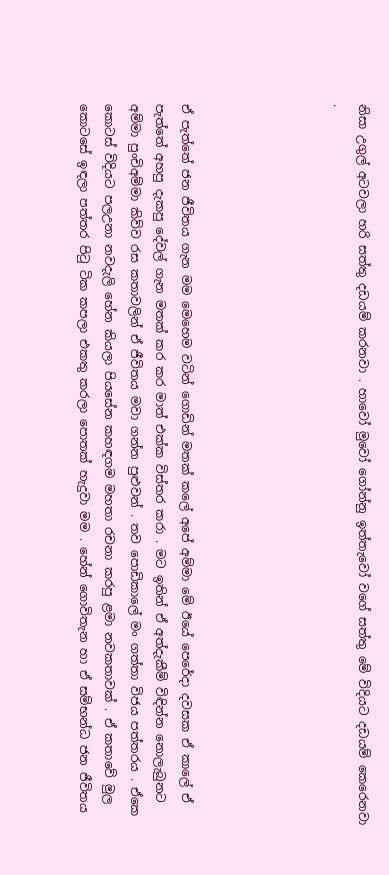නිසා උගුල් අටවලා හරි සත්තු දඩයම් කරනවා . හාවෝ මුවෝ ගෝන්නු ඉත්තැවෝ වගේ සත්තු මේ විදියට දඩයම් කෙරෙනවා .





ඒ පැත්තේ ජන ජීවිතය ගැන මම මෙහෙම වටින් ගොඩින් මතක් කලේ අපේ අම්මා මේ ඊයේ පෙරේදා දවසක ඒ කාලේ ඒ පැත්තේ අහපු දැකපු දේවල් ගැන මතක් කර කර මාත් එක්ක විස්තර කරා . මට ඉතින් ඒ අත්දැකීම් විඳින්න නොලැබුනට අම්මා පුංචිඅම්මා කිව්ව රස කතාවලින් ඒ ජීවිතය මවා ගන්න පුළුවන් . තව පොඩිකාලේ මං ගත්තා විජය පත්තරය . ඒකෙ කොටස් විදියට පලඋනා නවදැලි හේන කියලා පියසේන කහඳගම මහතා රචනා කරපු ළමා නවකතාවක් . ඒ කතාවේ මුල කොටසේ ඉඳලා පත්තර පිටු ටික කපලා එකතු කරලා පොතක් හැදුවා මම . හේන් ගොවිතැන හා ඒ සම්භන්ධ ජන ජීවිතය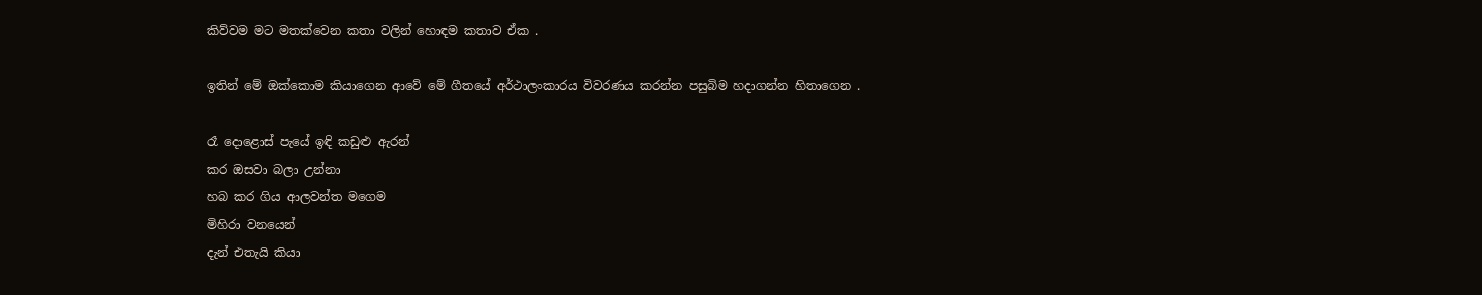කිව්වම මට මතක්වෙන කතා වලින් හොඳම කතාව ඒක .

ඉතින් මේ ඔක්කොම කියාගෙන ආවේ මේ ගීතයේ අර්ථාලංකාරය විවරණය කරන්න පසුබිම හදාගන්න හිතාගෙන .

රෑ දොළොස් පැයේ ඉඳි කඩුළු ඇරන්
කර ඔසවා බලා උන්නා
හබ කර ගිය ආලවන්ත මගෙම
මිහිරා වනයෙන්
දැන් එතැයි කියා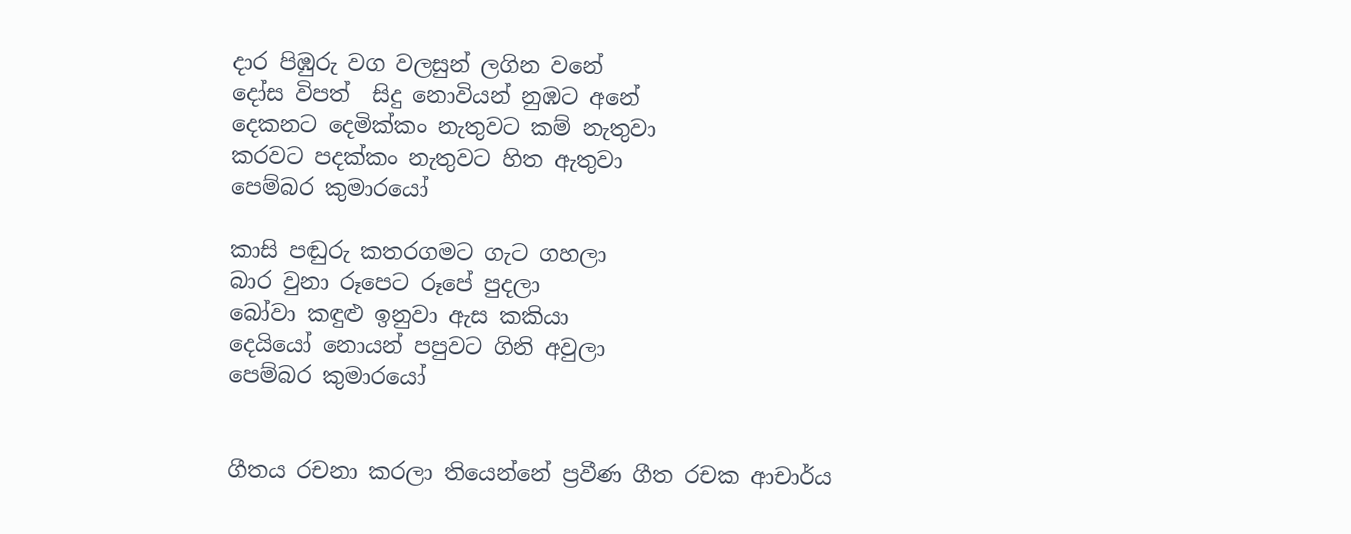දාර පිඹුරු වග වලසුන් ලගින වනේ
දෝස විපත්  සිදු නොවියන් නුඹට අනේ
දෙකනට දෙමික්කං නැතුවට කම් නැතුවා
කරවට පදක්කං නැතුවට හිත ඇතුවා
පෙම්බර කුමාරයෝ

කාසි පඬුරු කතරගමට ගැට ගහලා
බාර වුනා රූපෙට රූපේ පුදලා
බෝවා කඳුළු ඉනුවා ඇස කකියා
දෙයියෝ නොයන් පපුවට ගිනි අවුලා
පෙම්බර කුමාරයෝ


ගීතය රචනා කරලා තියෙන්නේ ප්‍රවීණ ගීත රචක ආචාර්ය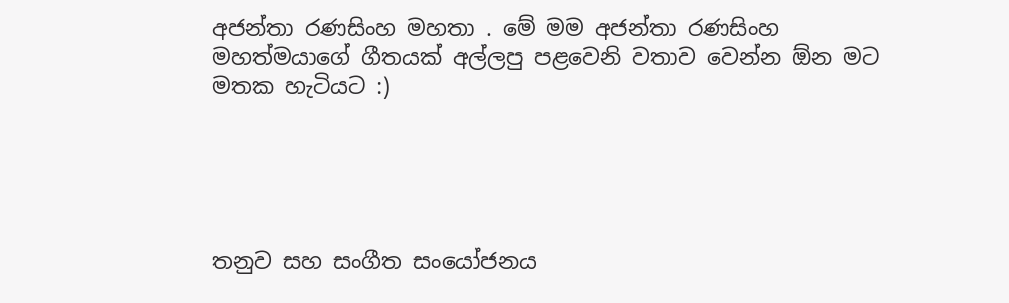අජන්තා රණසිංහ මහතා . මේ මම අජන්තා රණසිංහ මහත්මයාගේ ගීතයක් අල්ලපු පළවෙනි වතාව වෙන්න ඕන මට මතක හැටියට :)





තනුව සහ සංගීත සංයෝජනය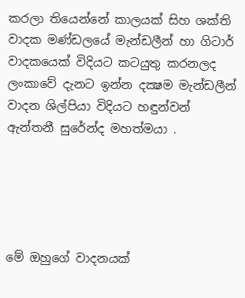කරලා තියෙන්නේ කාලයක් සිහ ශක්ති වාදක මණ්ඩලයේ මැන්ඩලීන් හා ගිටාර් වාදකයෙක් විදියට කටයුතු කරනලද ලංකාවේ දැනට ඉන්න දක්‍ෂම මැන්ඩලීන් වාදන ශිල්පියා විදියට හඳුන්වන් ඇන්තනී සුරේන්ද මහත්මයා .





මේ ඔහුගේ වාදනයක්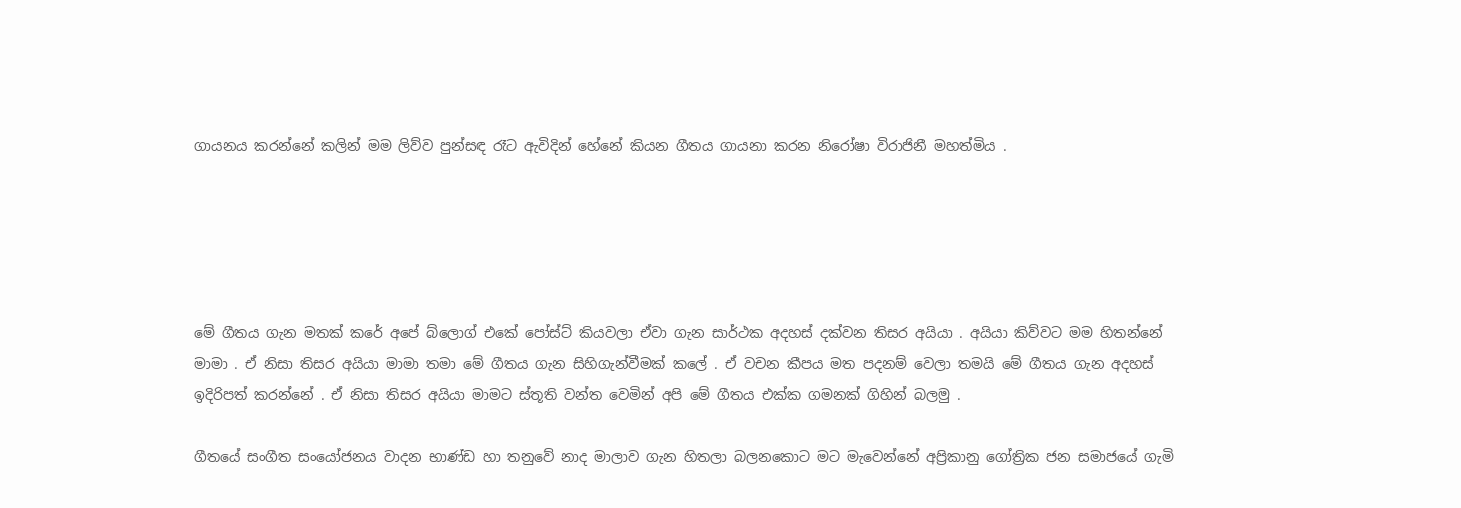ගායනය කරන්නේ කලින් මම ලිව්ව පුන්සඳ රෑට ඇවිදින් හේනේ කියන ගීතය ගායනා කරන නිරෝෂා විරාජිනී මහත්මිය .





මේ ගීතය ගැන මතක් කරේ අපේ බ්ලොග් එකේ පෝස්ට් කියවලා ඒවා ගැන සාර්ථක අදහස් දක්වන තිසර අයියා . අයියා කිව්වට මම හිතන්නේ මාමා . ඒ නිසා තිසර අයියා මාමා තමා මේ ගීතය ගැන සිහිගැන්වීමක් කලේ . ඒ වචන කීපය මත පදනම් වෙලා තමයි මේ ගීතය ගැන අදහස් ඉදිරිපත් කරන්නේ . ඒ නිසා තිසර අයියා මාමට ස්තූති වන්ත වෙමින් අපි මේ ගීතය එක්ක ගමනක් ගිහින් බලමු .

ගීතයේ සංගීත සංයෝජනය වාදන භාණ්ඩ හා තනුවේ නාද මාලාව ගැන හිතලා බලනකොට මට මැවෙන්නේ අප්‍රිකානු ගෝත්‍රික ජන සමාජයේ ගැමි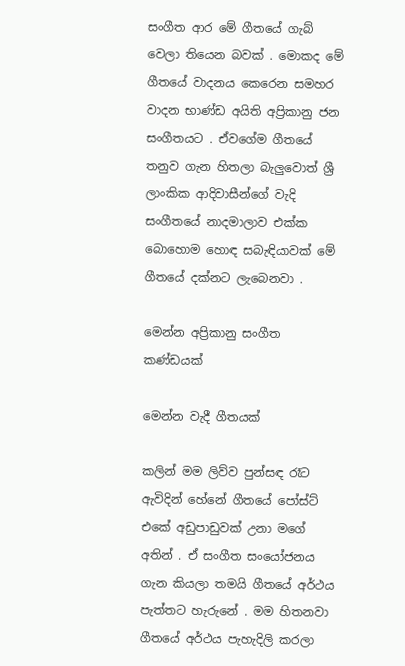සංගීත ආර මේ ගීතයේ ගැබ් වෙලා තියෙන බවක් . මොකද මේ ගීතයේ වාදනය කෙරෙන සමහර වාදන භාණ්ඩ අයිති අප්‍රිකානු ජන සංගීතයට . ඒවගේම ගීතයේ තනුව ගැන හිතලා බැලුවොත් ශ්‍රී ලාංකික ආදිවාසීන්ගේ වැදි සංගීතයේ නාදමාලාව එක්ක බොහොම හොඳ සබැඳියාවක් මේ ගීතයේ දක්නට ලැබෙනවා .

මෙන්න අප්‍රිකානු සංගීත කණ්ඩයක්

මෙන්න වැදී ගීතයක්

කලින් මම ලිව්ව පුන්සඳ රෑට ඇවිදින් හේනේ ගීතයේ පෝස්ට් එකේ අඩුපාඩුවක් උනා මගේ අතින් . ඒ සංගීත සංයෝජනය ගැන කියලා තමයි ගීතයේ අර්ථය පැත්තට හැරුනේ . මම හිතනවා ගීතයේ අර්ථය පැහැදිලි කරලා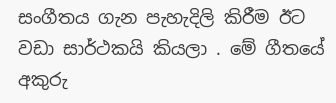සංගීතය ගැන පැහැදිලි කිරීම ඊට වඩා සාර්ථකයි කියලා . මේ ගීතයේ අකුරු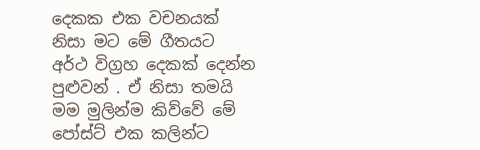දෙකක එක වචනයක් නිසා මට මේ ගීතයට අර්ථ විග්‍රහ දෙකක් දෙන්න පුළුවන් . ඒ නිසා තමයි මම මුලින්ම කිව්වේ මේ පෝස්ට් එක කලින්ට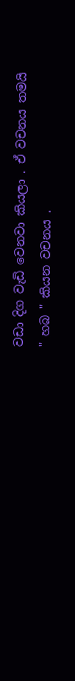වඩා දිග වැඩි වෙනවා කියලා . ඒ වචනය තමයි " හබ " කියන වචනය .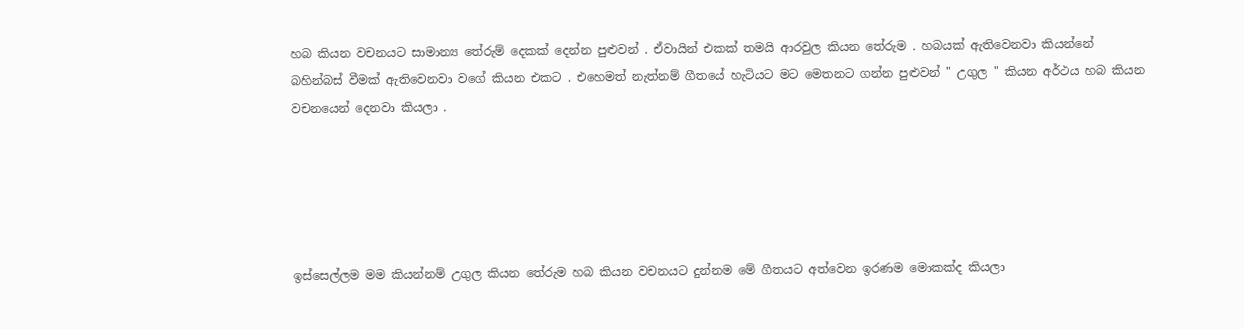හබ කියන වචනයට සාමාන්‍ය තේරුම් දෙකක් දෙන්න පුළුවන් . ඒවායින් එකක් තමයි ආරවුල කියන තේරුම . හබයක් ඇතිවෙනවා කියන්නේ බහින්බස් වීමක් ඇතිවෙනවා වගේ කියන එකට . එහෙමත් නැත්නම් ගීතයේ හැටියට මට මෙතනට ගන්න පුළුවන් " උගුල " කියන අර්ථය හබ කියන වචනයෙන් දෙනවා කියලා .





ඉස්සෙල්ලම මම කියන්නම් උගුල කියන තේරුම හබ කියන වචනයට දුන්නම මේ ගීතයට අත්වෙන ඉරණම මොකක්ද කියලා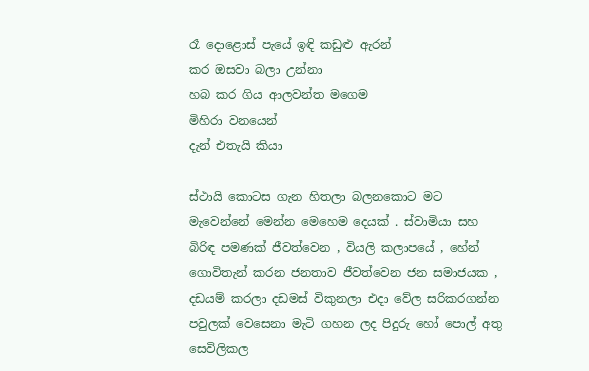රෑ දොළොස් පැයේ ඉඳි කඩුළු ඇරන්
කර ඔසවා බලා උන්නා
හබ කර ගිය ආලවන්ත මගෙම
මිහිරා වනයෙන්
දැන් එතැයි කියා

ස්ථායි කොටස ගැන හිතලා බලනකොට මට මැවෙන්නේ මෙන්න මෙහෙම දෙයක් . ස්වාමියා සහ බිරිඳ පමණක් ජීවත්වෙන , වියලි කලාපයේ , හේන් ගොවිතැන් කරන ජනතාව ජීවත්වෙන ජන සමාජයක , දඩයම් කරලා දඩමස් විකුනලා එදා වේල සරිකරගන්න පවුලක් වෙසෙනා මැටි ගහන ලද පිදුරු හෝ පොල් අතු සෙවිලිකල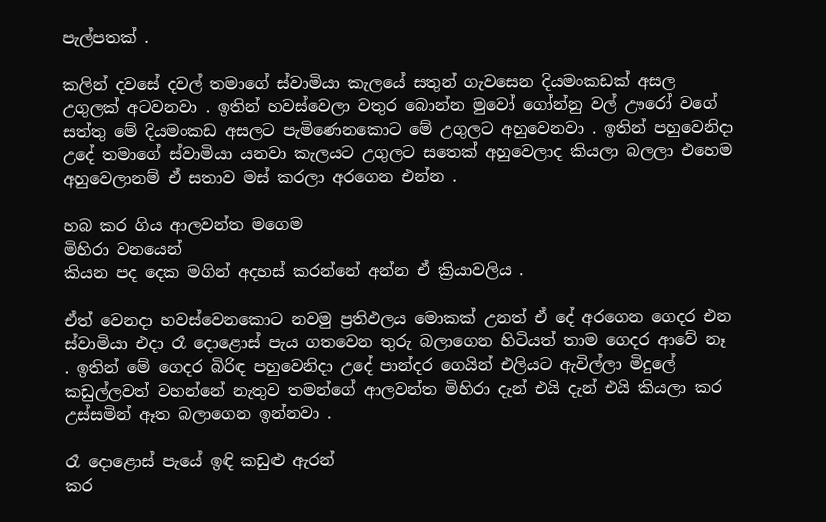පැල්පතක් .

කලින් දවසේ දවල් තමාගේ ස්වාමියා කැලයේ සතුන් ගැවසෙන දියමංකඩක් අසල උගුලක් අටවනවා . ඉතින් හවස්වෙලා වතුර බොන්න මුවෝ ගෝන්නු වල් ඌරෝ වගේ සත්තු මේ දියමංකඩ අසලට පැමිණෙනකොට මේ උගුලට අහුවෙනවා . ඉතින් පහුවෙනිදා උදේ තමාගේ ස්වාමියා යනවා කැලයට උගුලට සතෙක් අහුවෙලාද කියලා බලලා එහෙම අහුවෙලානම් ඒ සතාව මස් කරලා අරගෙන එන්න .

හබ කර ගිය ආලවන්ත මගෙම
මිහිරා වනයෙන්
කියන පද දෙක මගින් අදහස් කරන්නේ අන්න ඒ ක්‍රියාවලිය .

ඒත් වෙනදා හවස්වෙනකොට නවමු ප්‍රතිඵලය මොකක් උනත් ඒ දේ අරගෙන ගෙදර එන ස්වාමියා එදා රෑ දොළොස් පැය ගතවෙන තුරු බලාගෙන හිටියත් තාම ගෙදර ආවේ නෑ . ඉතින් මේ ගෙදර බිරිඳ පහුවෙනිදා උදේ පාන්දර ගෙයින් එලියට ඇවිල්ලා මිදුලේ කඩුල්ලවත් වහන්නේ නැතුව තමන්ගේ ආලවන්ත මිහිරා දැන් එයි දැන් එයි කියලා කර උස්සමින් ඈත බලාගෙන ඉන්නවා .

රෑ දොළොස් පැයේ ඉඳි කඩුළු ඇරන්
කර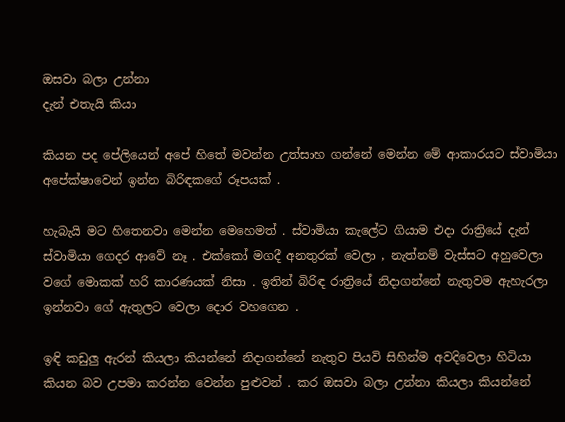ඔසවා බලා උන්නා
දැන් එතැයි කියා

කියන පද පේලියෙන් අපේ හිතේ මවන්න උත්සාහ ගන්නේ මෙන්න මේ ආකාරයට ස්වාමියා අපේක්ෂාවෙන් ඉන්න බිරිඳකගේ රූපයක් .

හැබැයි මට හිතෙනවා මෙන්න මෙහෙමත් . ස්වාමියා කැලේට ගියාම එදා රාත්‍රියේ දැන් ස්වාමියා ගෙදර ආවේ නෑ . එක්කෝ මගදී අනතුරක් වෙලා , නැත්නම් වැස්සට අහුවෙලා වගේ මොකක් හරි කාරණයක් නිසා . ඉතින් බිරිඳ රාත්‍රියේ නිදාගන්නේ නැතුවම ඇහැරලා ඉන්නවා ගේ ඇතුලට වෙලා දොර වහගෙන .

ඉඳි කඩුලු ඇරන් කියලා කියන්නේ නිදාගන්නේ නැතුව පියවි සිහින්ම අවදිවෙලා හිටියා කියන බව උපමා කරන්න වෙන්න පුළුවන් . කර ඔසවා බලා උන්නා කියලා කියන්නේ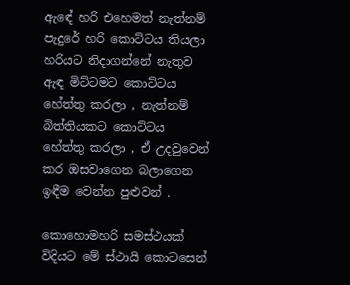ඇඳේ හරි එහෙමත් නැත්නම් පැදුරේ හරි කොට්ටය තියලා හරියට නිදාගන්නේ නැතුව ඇඳ මිට්ටමට කොට්ටය හේත්තු කරලා , නැත්නම් බිත්තියකට කොට්ටය හේත්තු කරලා , ඒ උදවුවෙන් කර ඔසවාගෙන බලාගෙන ඉඳීම වෙන්න පුළුවන් .

කොහොමහරි සමස්ථයක් විදියට මේ ස්ථායි කොටසෙන්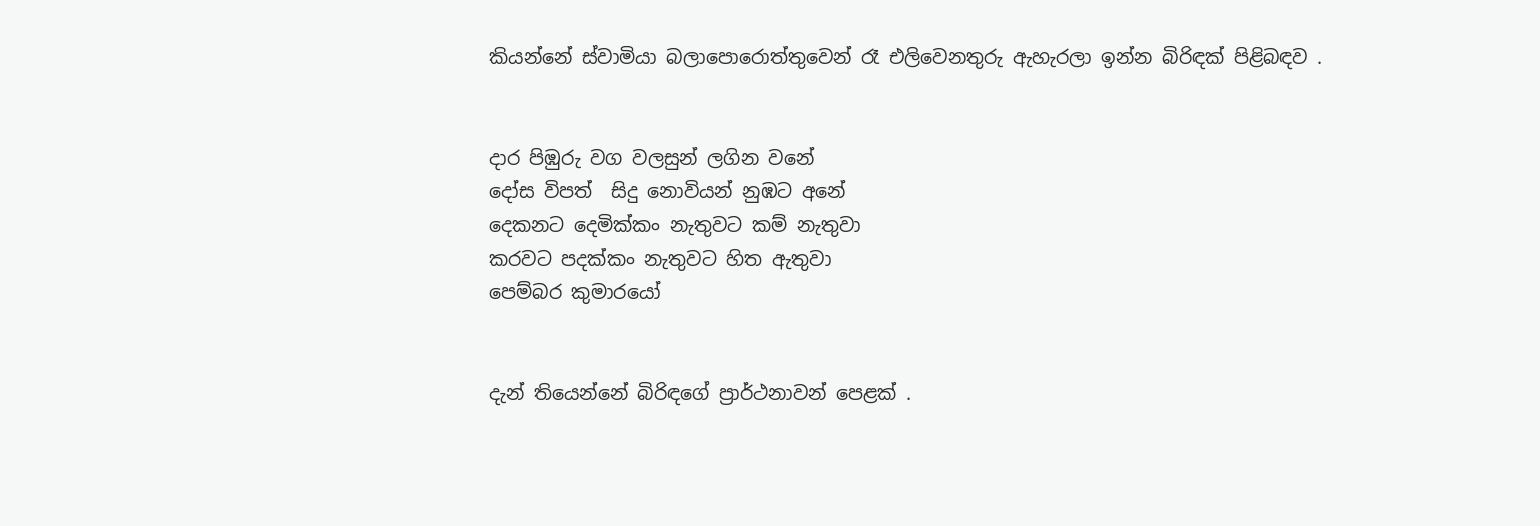කියන්නේ ස්වාමියා බලාපොරොත්තුවෙන් රෑ එලිවෙනතුරු ඇහැරලා ඉන්න බිරිඳක් පිළිබඳව .


දාර පිඹුරු වග වලසුන් ලගින වනේ
දෝස විපත්  සිදු නොවියන් නුඹට අනේ
දෙකනට දෙමික්කං නැතුවට කම් නැතුවා
කරවට පදක්කං නැතුවට හිත ඇතුවා
පෙම්බර කුමාරයෝ


දැන් තියෙන්නේ බිරිඳගේ ප්‍රාර්ථනාවන් පෙළක් .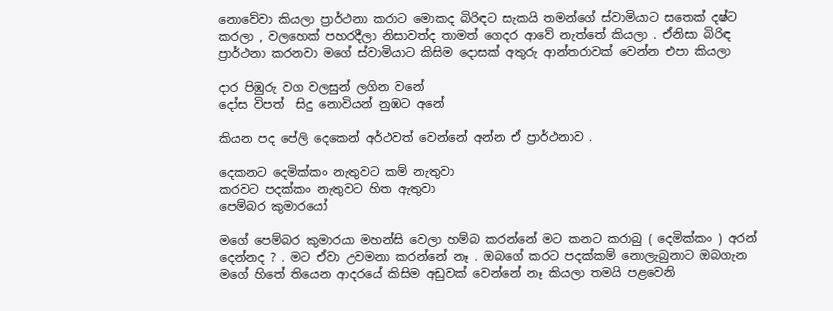නොවේවා කියලා ප්‍රාර්ථනා කරාට මොකද බිරිඳට සැකයි තමන්ගේ ස්වාමියාට සතෙක් දෂ්ට කරලා , වලහෙක් පහරදීලා නිසාවත්ද තාමත් ගෙදර ආවේ නැත්තේ කියලා . ඒනිසා බිරිඳ ප්‍රාර්ථනා කරනවා මගේ ස්වාමියාට කිසිම දොසක් අතුරු ආන්තරාවක් වෙන්න එපා කියලා

දාර පිඹුරු වග වලසුන් ලගින වනේ
දෝස විපත්  සිදු නොවියන් නුඹට අනේ

කියන පද පේලි දෙකෙන් අර්ථවත් වෙන්නේ අන්න ඒ ප්‍රාර්ථනාව .

දෙකනට දෙමික්කං නැතුවට කම් නැතුවා
කරවට පදක්කං නැතුවට හිත ඇතුවා
පෙම්බර කුමාරයෝ

මගේ පෙම්බර කුමාරයා මහන්සි වෙලා හම්බ කරන්නේ මට කනට කරාබු ( දෙමික්කං ) අරන් දෙන්නද ? . මට ඒවා උවමනා කරන්නේ නෑ . ඔබගේ කරට පදක්කම් නොලැබුනාට ඔබගැන මගේ හිතේ තියෙන ආදරයේ කිසිම අඩුවක් වෙන්නේ නෑ කියලා තමයි පළවෙනි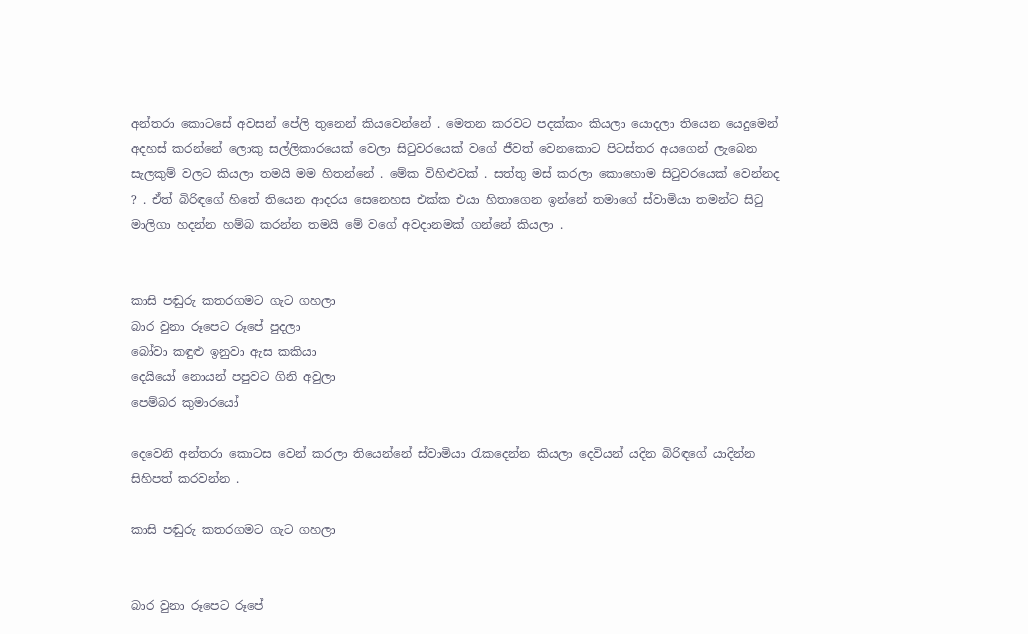අන්තරා කොටසේ අවසන් පේලි තුනෙන් කියවෙන්නේ . මෙතන කරවට පදක්කං කියලා යොදලා තියෙන යෙදුමෙන් අදහස් කරන්නේ ලොකු සල්ලිකාරයෙක් වෙලා සිටුවරයෙක් වගේ ජීවත් වෙනකොට පිටස්තර අයගෙන් ලැබෙන සැලකුම් වලට කියලා තමයි මම හිතන්නේ . මේක විහිළුවක් . සත්තු මස් කරලා කොහොම සිටුවරයෙක් වෙන්නද ? . ඒත් බිරිඳගේ හිතේ තියෙන ආදරය සෙනෙහස එක්ක එයා හිතාගෙන ඉන්නේ තමාගේ ස්වාමියා තමන්ට සිටු මාලිගා හදන්න හම්බ කරන්න තමයි මේ වගේ අවදානමක් ගන්නේ කියලා .


කාසි පඬුරු කතරගමට ගැට ගහලා
බාර වුනා රූපෙට රූපේ පුදලා
බෝවා කඳුළු ඉනුවා ඇස කකියා
දෙයියෝ නොයන් පපුවට ගිනි අවුලා
පෙම්බර කුමාරයෝ

දෙවෙනි අන්තරා කොටස වෙන් කරලා තියෙන්නේ ස්වාමියා රැකදෙන්න කියලා දෙවියන් යදින බිරිඳගේ යාදින්න සිහිපත් කරවන්න .

කාසි පඬුරු කතරගමට ගැට ගහලා


බාර වුනා රූපෙට රූපේ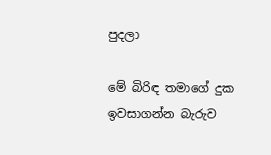පුදලා

මේ බිරිඳ තමාගේ දුක ඉවසාගන්න බැරුව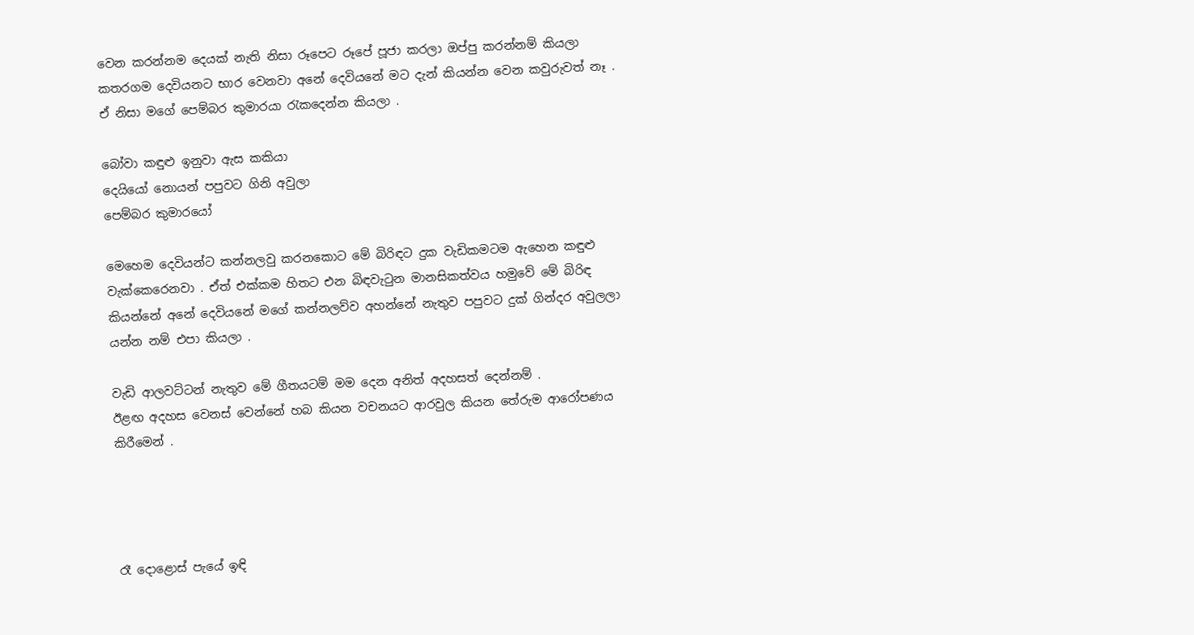වෙන කරන්නම දෙයක් නැති නිසා රූපෙට රූපේ පූජා කරලා ඔප්පු කරන්නම් කියලා කතරගම දෙවියනට භාර වෙනවා අනේ දෙවියනේ මට දැන් කියන්න වෙන කවුරුවත් නෑ . ඒ නිසා මගේ පෙම්බර කුමාරයා රැකදෙන්න කියලා .

බෝවා කඳුළු ඉනුවා ඇස කකියා
දෙයියෝ නොයන් පපුවට ගිනි අවුලා
පෙම්බර කුමාරයෝ

මෙහෙම දෙවියන්ට කන්නලවු කරනකොට මේ බිරිඳට දුක වැඩිකමටම ඇහෙන කඳුළු වැක්කෙරෙනවා . ඒත් එක්කම හිතට එන බිඳවැටුන මානසිකත්වය හමුවේ මේ බිරිඳ කියන්නේ අනේ දෙවියනේ මගේ කන්නලව්ව අහන්නේ නැතුව පපුවට දුක් ගින්දර අවුලලා යන්න නම් එපා කියලා .

වැඩි ආලවට්ටන් නැතුව මේ ගීතයටම් මම දෙන අනිත් අදහසත් දෙන්නම් .
ඊළඟ අදහස වෙනස් වෙන්නේ හබ කියන වචනයට ආරවුල කියන තේරුම ආරෝපණය කිරීමෙන් .




රෑ දොළොස් පැයේ ඉඳි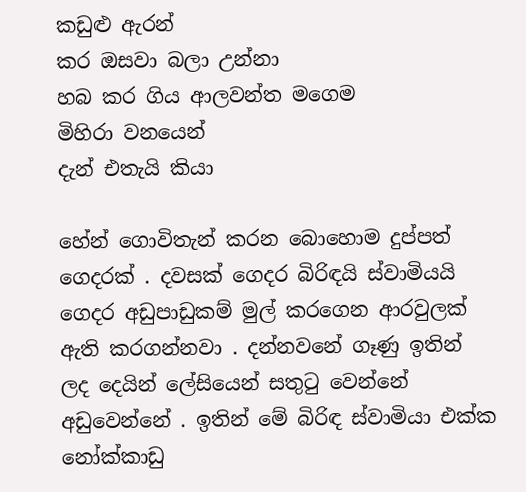කඩුළු ඇරන්
කර ඔසවා බලා උන්නා
හබ කර ගිය ආලවන්ත මගෙම
මිහිරා වනයෙන්
දැන් එතැයි කියා

හේන් ගොවිතැන් කරන බොහොම දුප්පත් ගෙදරක් . දවසක් ගෙදර බිරිඳයි ස්වාමියයි ගෙදර අඩුපාඩුකම් මුල් කරගෙන ආරවුලක් ඇති කරගන්නවා . දන්නවනේ ගෑණු ඉතින් ලද දෙයින් ලේසියෙන් සතුටු වෙන්නේ අඩුවෙන්නේ . ඉතින් මේ බිරිඳ ස්වාමියා එක්ක නෝක්කාඩු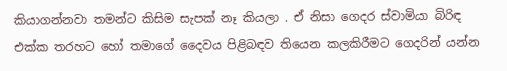කියාගන්නවා තමන්ට කිසිම සැපක් නෑ කියලා . ඒ නිසා ගෙදර ස්වාමියා බිරිඳ එක්ක තරහට හෝ තමාගේ දෛවය පිළිබඳව තියෙන කලකිරීමට ගෙදරින් යන්න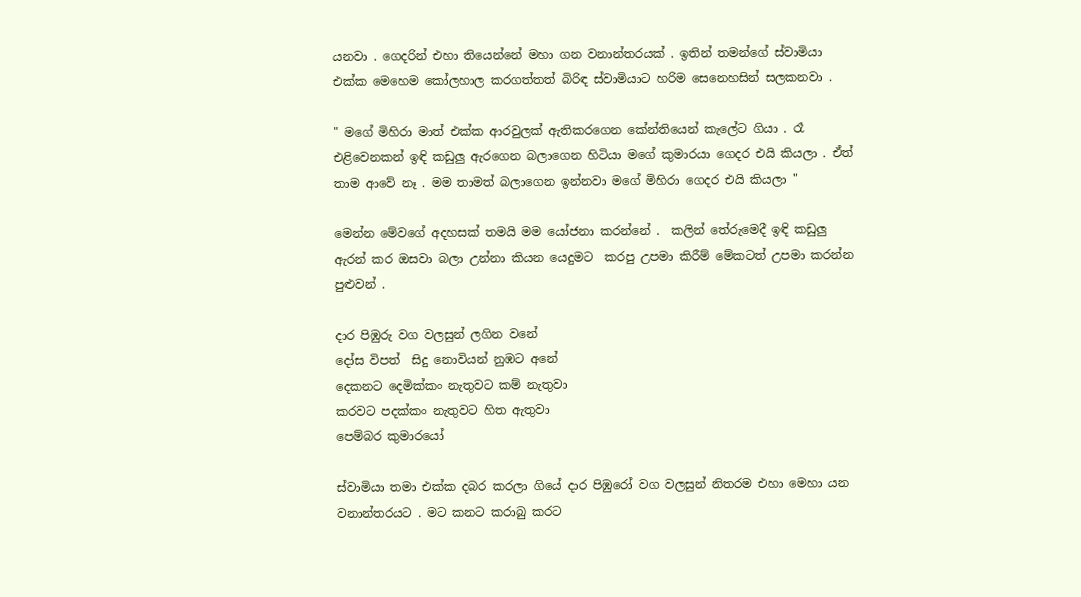යනවා . ගෙදරින් එහා තියෙන්නේ මහා ගන වනාන්තරයක් . ඉතින් තමන්ගේ ස්වාමියා එක්ක මෙහෙම කෝලහාල කරගත්තත් බිරිඳ ස්වාමියාට හරිම සෙනෙහසින් සලකනවා .

" මගේ මිහිරා මාත් එක්ක ආරවුලක් ඇතිකරගෙන කේන්තියෙන් කැලේට ගියා . රෑ එළිවෙනකන් ඉඳි කඩුලු ඇරගෙන බලාගෙන හිටියා මගේ කුමාරයා ගෙදර එයි කියලා . ඒත් තාම ආවේ නෑ . මම තාමත් බලාගෙන ඉන්නවා මගේ මිහිරා ගෙදර එයි කියලා "

මෙන්න මේවගේ අදහසක් තමයි මම යෝජනා කරන්නේ .  කලින් තේරුමෙදී ඉඳි කඩුලු ඇරන් කර ඔසවා බලා උන්නා කියන යෙදුමට  කරපු උපමා කිරීම් මේකටත් උපමා කරන්න පුළුවන් .

දාර පිඹුරු වග වලසුන් ලගින වනේ
දෝස විපත්  සිදු නොවියන් නුඹට අනේ
දෙකනට දෙමික්කං නැතුවට කම් නැතුවා
කරවට පදක්කං නැතුවට හිත ඇතුවා
පෙම්බර කුමාරයෝ

ස්වාමියා තමා එක්ක දබර කරලා ගියේ දාර පිඹුරෝ වග වලසුන් නිතරම එහා මෙහා යන වනාන්තරයට . මට කනට කරාබු කරට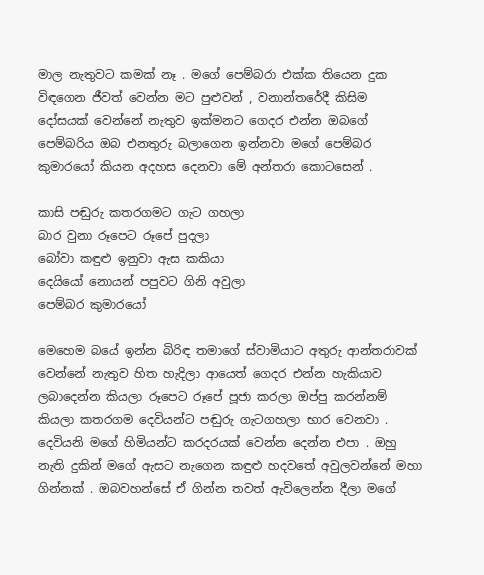මාල නැතුවට කමක් නෑ . මගේ පෙම්බරා එක්ක තියෙන දුක විඳගෙන ජීවත් වෙන්න මට පුළුවන් , වනාන්තරේදී කිසිම දෝසයක් වෙන්නේ නැතුව ඉක්මනට ගෙදර එන්න ඔබගේ පෙම්බරිය ඔබ එනතුරු බලාගෙන ඉන්නවා මගේ පෙම්බර කුමාරයෝ කියන අදහස දෙනවා මේ අන්තරා කොටසෙන් .

කාසි පඬුරු කතරගමට ගැට ගහලා
බාර වුනා රූපෙට රූපේ පුදලා
බෝවා කඳුළු ඉනුවා ඇස කකියා
දෙයියෝ නොයන් පපුවට ගිනි අවුලා
පෙම්බර කුමාරයෝ

මෙහෙම බයේ ඉන්න බිරිඳ තමාගේ ස්වාමියාට අතුරු ආන්තරාවක් වෙන්නේ නැතුව හිත හැදිලා ආයෙත් ගෙදර එන්න හැකියාව ලබාදෙන්න කියලා රූපෙට රූපේ පූජා කරලා ඔප්පු කරන්නම් කියලා කතරගම දෙවියන්ට පඬුරු ගැටගහලා භාර වෙනවා . දෙවියනි මගේ හිමියන්ට කරදරයක් වෙන්න දෙන්න එපා . ඔහු නැති දුකින් මගේ ඇසට නැගෙන කඳුළු හදවතේ අවුලවන්නේ මහා ගින්නක් . ඔබවහන්සේ ඒ ගින්න තවත් ඇවිලෙන්න දීලා මගේ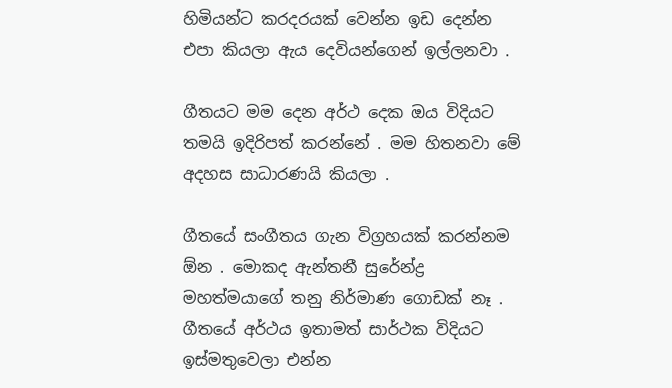හිමියන්ට කරදරයක් වෙන්න ඉඩ දෙන්න එපා කියලා ඇය දෙවියන්ගෙන් ඉල්ලනවා .

ගීතයට මම දෙන අර්ථ දෙක ඔය විදියට තමයි ඉදිරිපත් කරන්නේ . මම හිතනවා මේ අදහස සාධාරණයි කියලා .

ගීතයේ සංගීතය ගැන විග්‍රහයක් කරන්නම ඕන . මොකද ඇන්තනී සුරේන්ද්‍ර මහත්මයාගේ තනු නිර්මාණ ගොඩක් නෑ . ගීතයේ අර්ථය ඉතාමත් සාර්ථක විදියට ඉස්මතුවෙලා එන්න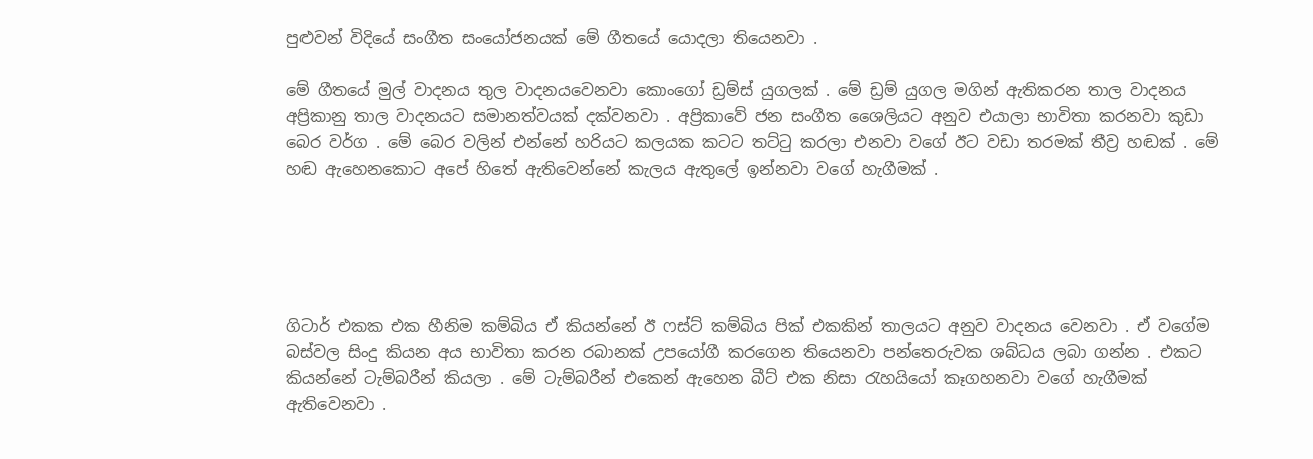පුළුවන් විදියේ සංගීත සංයෝජනයක් මේ ගීතයේ යොදලා තියෙනවා .

මේ ගීතයේ මුල් වාදනය තුල වාදනයවෙනවා කොංගෝ ඩ්‍රම්ස් යුගලක් . මේ ඩ්‍රම් යුගල මගින් ඇතිකරන තාල වාදනය අප්‍රිකානු තාල වාදනයට සමානත්වයක් දක්වනවා . අප්‍රිකාවේ ජන සංගීත ශෛලියට අනුව එයාලා භාවිතා කරනවා කුඩා බෙර වර්ග . මේ බෙර වලින් එන්නේ හරියට කලයක කටට තට්ටු කරලා එනවා වගේ ඊට වඩා තරමක් තීව්‍ර හඬක් . මේ හඬ ඇහෙනකොට අපේ හිතේ ඇතිවෙන්නේ කැලය ඇතුලේ ඉන්නවා වගේ හැගීමක් .





ගිටාර් එකක එක හීනිම කම්බිය ඒ කියන්නේ ඊ ෆස්ට් කම්බිය පික් එකකින් තාලයට අනුව වාදනය වෙනවා . ඒ වගේම බස්වල සිංදු කියන අය භාවිතා කරන රබානක් උපයෝගී කරගෙන තියෙනවා පන්තෙරුවක ශබ්ධය ලබා ගන්න . එකට කියන්නේ ටැම්බරීන් කියලා . මේ ටැම්බරීන් එකෙන් ඇහෙන බීට් එක නිසා රැහයියෝ කෑගහනවා වගේ හැගීමක් ඇතිවෙනවා .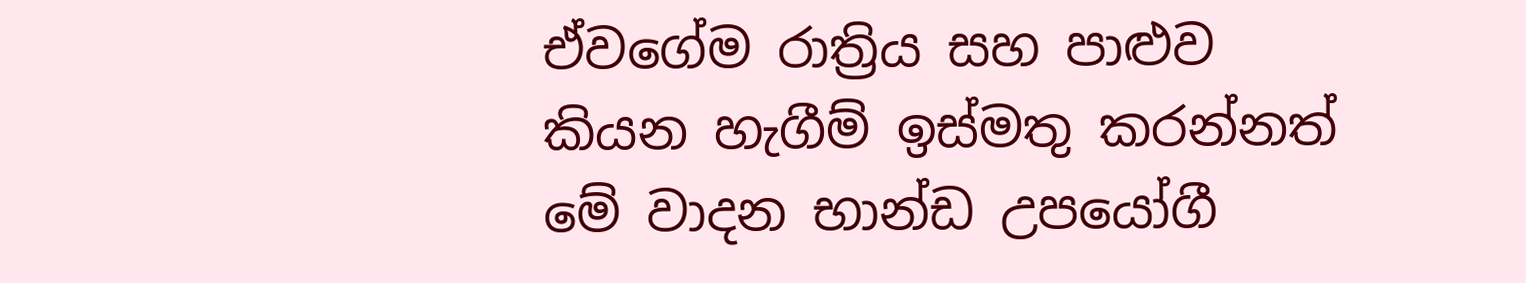ඒවගේම රාත්‍රිය සහ පාළුව කියන හැගීම් ඉස්මතු කරන්නත් මේ වාදන භාන්ඩ උපයෝගී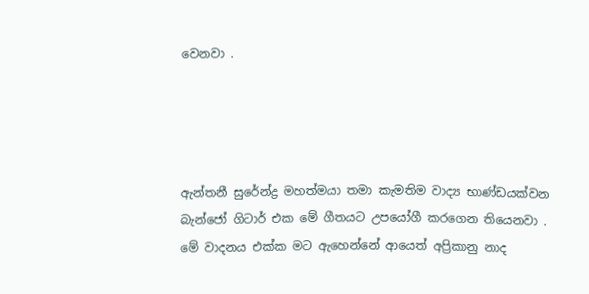වෙනවා .




ඇන්තනී සුරේන්ද්‍ර මහත්මයා තමා කැමතිම වාද්‍ය භාණ්ඩයක්වන බැන්ජෝ ගිටාර් එක මේ ගීතයට උපයෝගී කරගෙන තියෙනවා . මේ වාදනය එක්ක මට ඇහෙන්නේ ආයෙත් අප්‍රිකානු නාද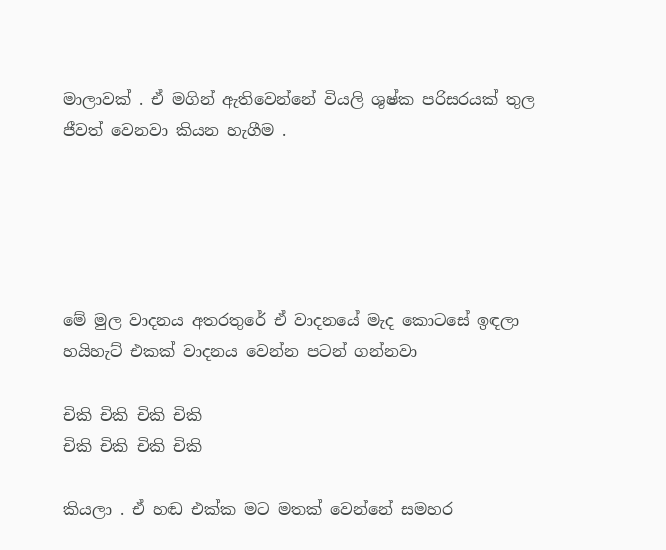මාලාවක් . ඒ මගින් ඇතිවෙන්නේ වියලි ශුෂ්ක පරිසරයක් තුල ජීවත් වෙනවා කියන හැගීම .





මේ මුල වාදනය අතරතුරේ ඒ වාදනයේ මැද කොටසේ ඉඳලා හයිහැට් එකක් වාදනය වෙන්න පටන් ගන්නවා

චිකි චිකි චිකි චිකි
චිකි චිකි චිකි චිකි

කියලා . ඒ හඬ එක්ක මට මතක් වෙන්නේ සමහර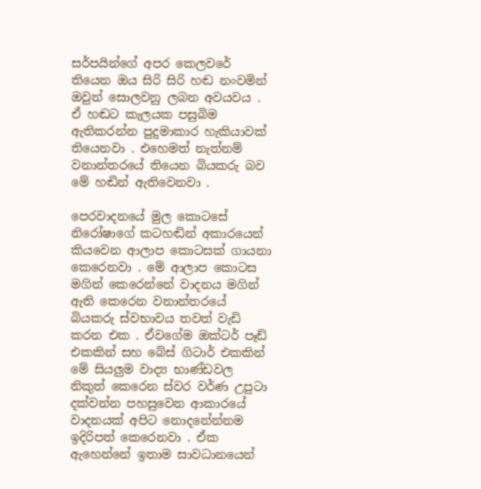සර්පයින්ගේ අපර කෙලවරේ තියෙන ඔය සිරි සිරි හඬ නංවමින් ඔවුන් සොලවනු ලබන අවයවය . ඒ හඬට කැලයක පසුබිම ඇතිකරන්න පුදුමාකාර හැකියාවක් තියෙනවා . එහෙමත් නැත්නම් වනාන්තරයේ තියෙන බියකරු බව මේ හඬින් ඇතිවෙනවා .

පෙරවාදනයේ මුල කොටසේ නිරෝෂාගේ කටහඬින් අකාරයෙන් කියවෙන ආලාප කොටසක් ගායනා කෙරෙනවා . මේ ආලාප කොටස මගින් කෙරෙන්නේ වාදනය මගින් ඇති කෙරෙන වනාන්තරයේ බියකරු ස්වභාවය තවත් වැඩි කරන එක . ඒවගේම ඔක්ටර් පෑඩ් එකකින් සහ බේස් ගිටාර් එකකින් මේ සියලුම වාද්‍ය භාණ්ඩවල නිකුත් කෙරෙන ස්වර වර්ණ උපුටා දක්වන්න පහසුවෙන ආකාරයේ වාදනයක් අපිට නොදනේන්නම ඉදිරිපත් කෙරෙනවා . ඒක ඇහෙන්නේ ඉතාම සාවධානයෙන්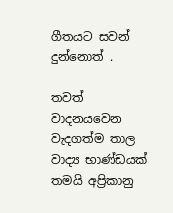ගීතයට සවන් දුන්නොත් .

තවත් වාදනයවෙන වැදගත්ම තාල වාද්‍ය භාණ්ඩයක් තමයි අප්‍රිකානු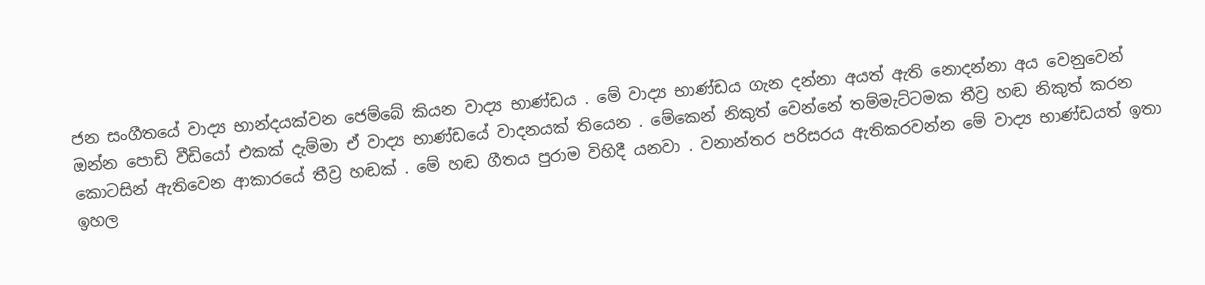ජන සංගීතයේ වාද්‍ය භාන්දයක්වන ජෙම්බේ කියන වාද්‍ය භාණ්ඩය . මේ වාද්‍ය භාණ්ඩය ගැන දන්නා අයත් ඇති නොදන්නා අය වෙනුවෙන් ඔන්න පොඩි වීඩියෝ එකක් දැම්මා ඒ වාද්‍ය භාණ්ඩයේ වාදනයක් තියෙන . මේකෙන් නිකුත් වෙන්නේ තම්මැට්ටමක තීව්‍ර හඬ නිකුත් කරන කොටසින් ඇතිවෙන ආකාරයේ තීව්‍ර හඬක් . මේ හඬ ගීතය පුරාම විහිදී යනවා . වනාන්තර පරිසරය ඇතිකරවන්න මේ වාද්‍ය භාණ්ඩයත් ඉතා ඉහල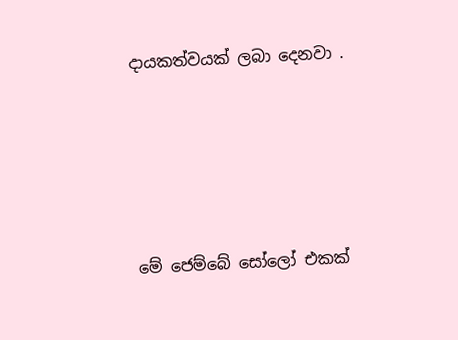දායකත්වයක් ලබා දෙනවා .





මේ ජෙම්බේ සෝලෝ එකක්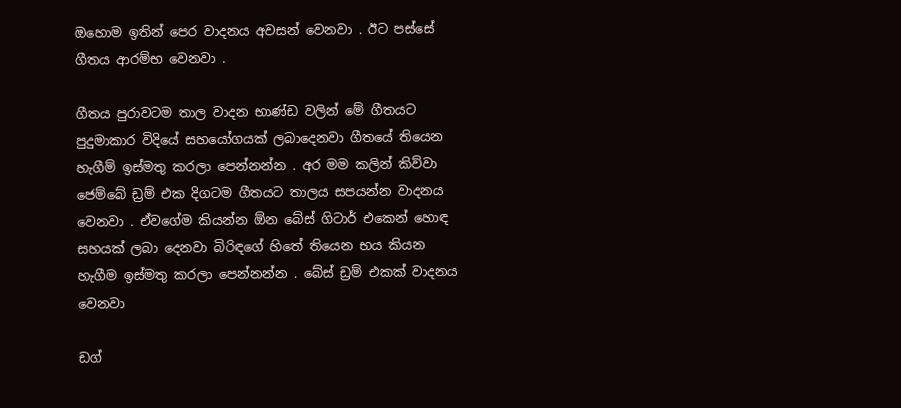ඔහොම ඉතින් පෙර වාදනය අවසන් වෙනවා . ඊට පස්සේ ගීතය ආරම්භ වෙනවා .

ගීතය පුරාවටම තාල වාදන භාණ්ඩ වලින් මේ ගීතයට පුදුමාකාර විදියේ සහයෝගයක් ලබාදෙනවා ගීතයේ තියෙන හැගීම් ඉස්මතු කරලා පෙන්නන්න . අර මම කලින් කිව්වා ජෙම්බේ ඩ්‍රම් එක දිගටම ගීතයට තාලය සපයන්න වාදනය වෙනවා . ඒවගේම කියන්න ඕන බේස් ගිටාර් එකෙන් හොඳ සහයක් ලබා දෙනවා බිරිඳගේ හිතේ තියෙන භය කියන හැගීම ඉස්මතු කරලා පෙන්නන්න . බේස් ඩ්‍රම් එකක් වාදනය වෙනවා

ඩග්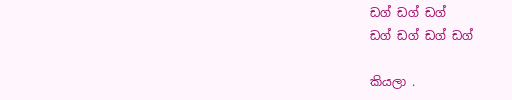ඩග් ඩග් ඩග්
ඩග් ඩග් ඩග් ඩග්

කියලා .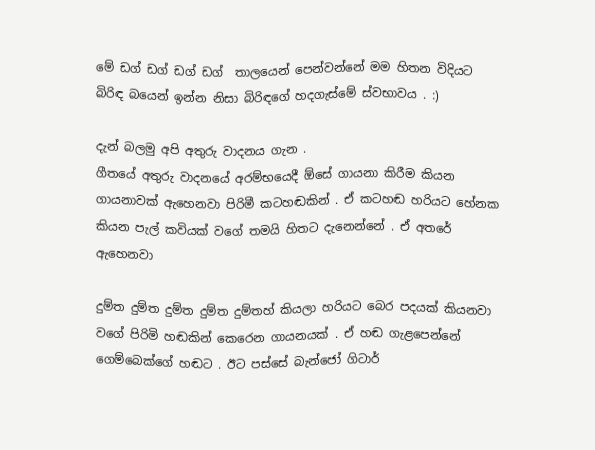මේ ඩග් ඩග් ඩග් ඩග්  තාලයෙන් පෙන්වන්නේ මම හිතන විදියට බිරිඳ බයෙන් ඉන්න නිසා බිරිඳගේ හදගැස්මේ ස්වභාවය . :)

දැන් බලමු අපි අතුරු වාදනය ගැන .
ගීතයේ අතුරු වාදනයේ අරම්භයෙදී ඕසේ ගායනා කිරීම කියන ගායනාවක් ඇහෙනවා පිරිමී කටහඬකින් . ඒ කටහඬ හරියට හේනක කියන පැල් කවියක් වගේ තමයි හිතට දැනෙන්නේ . ඒ අතරේ ඇහෙනවා

දුම්ත දුම්ත දුම්ත දුම්ත දුම්තහ් කියලා හරියට බෙර පදයක් කියනවා වගේ පිරිමි හඬකින් කෙරෙන ගායනයක් . ඒ හඬ ගැළපෙන්නේ ගෙම්බෙක්ගේ හඬට . ඊට පස්සේ බැන්ජෝ ගිටාර්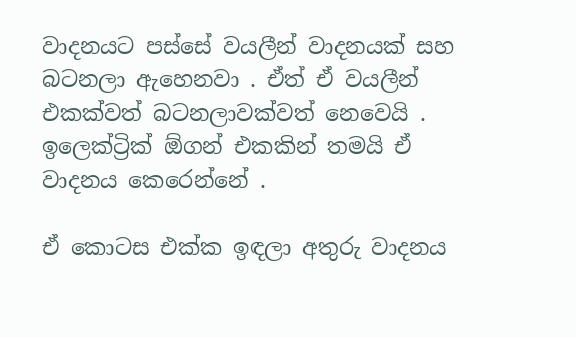වාදනයට පස්සේ වයලීන් වාදනයක් සහ බටනලා ඇහෙනවා . ඒත් ඒ වයලීන් එකක්වත් බටනලාවක්වත් නෙවෙයි . ඉලෙක්ට්‍රික් ඕගන් එකකින් තමයි ඒ වාදනය කෙරෙන්නේ .

ඒ කොටස එක්ක ඉඳලා අතුරු වාදනය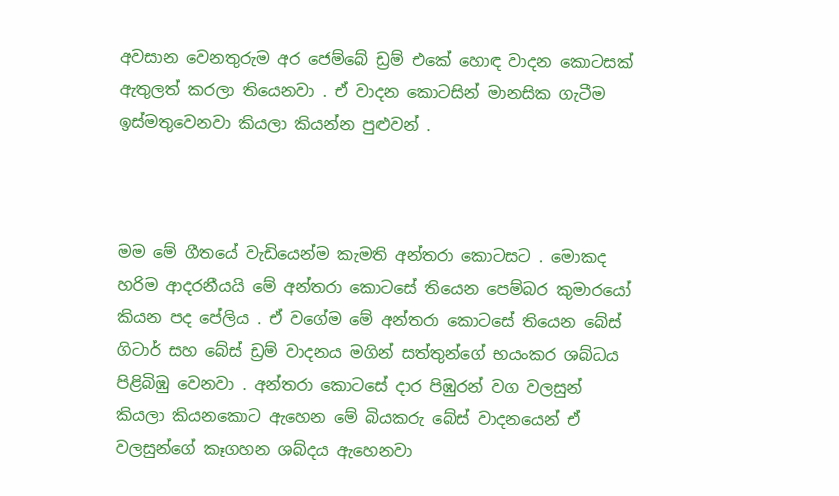අවසාන වෙනතුරුම අර ජෙම්බේ ඩ්‍රම් එකේ හොඳ වාදන කොටසක් ඇතුලත් කරලා තියෙනවා . ඒ වාදන කොටසින් මානසික ගැටීම ඉස්මතුවෙනවා කියලා කියන්න පුළුවන් .



මම මේ ගීතයේ වැඩියෙන්ම කැමති අන්තරා කොටසට . මොකද හරිම ආදරනීයයි මේ අන්තරා කොටසේ තියෙන පෙම්බර කුමාරයෝ කියන පද පේලිය . ඒ වගේම මේ අන්තරා කොටසේ තියෙන බේස් ගිටාර් සහ බේස් ඩ්‍රම් වාදනය මගින් සත්තුන්ගේ භයංකර ශබ්ධය පිළිබිඹු වෙනවා . අන්තරා කොටසේ දාර පිඹුරන් වග වලසුන් කියලා කියනකොට ඇහෙන මේ බියකරු බේස් වාදනයෙන් ඒ වලසුන්ගේ කෑගහන ශබ්දය ඇහෙනවා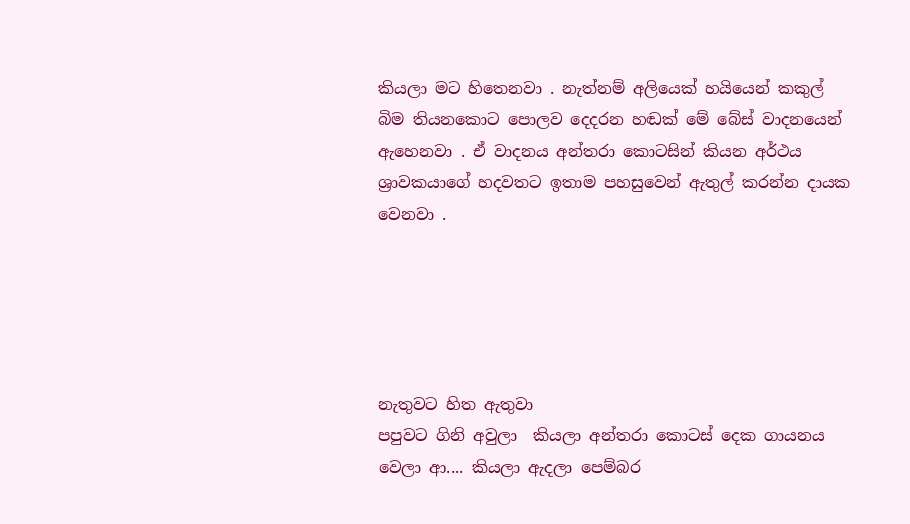කියලා මට හිතෙනවා . නැත්නම් අලියෙක් හයියෙන් කකුල් බිම තියනකොට පොලව දෙදරන හඬක් මේ බේස් වාදනයෙන් ඇහෙනවා . ඒ වාදනය අන්තරා කොටසින් කියන අර්ථය ශ්‍රාවකයාගේ හදවතට ඉතාම පහසුවෙන් ඇතුල් කරන්න දායක වෙනවා .





නැතුවට හිත ඇතුවා
පපුවට ගිනි අවුලා  කියලා අන්තරා කොටස් දෙක ගායනය වෙලා ආ.... කියලා ඇදලා පෙම්බර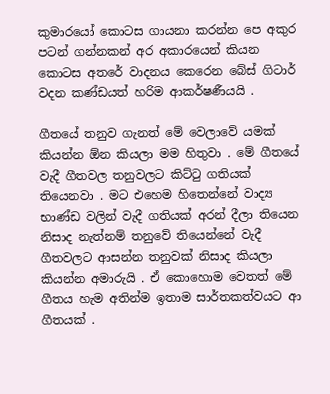කුමාරයෝ කොටස ගායනා කරන්න පෙ අකුර පටන් ගන්නකන් අර අකාරයෙන් කියන කොටස අතරේ වාදනය කෙරෙන බේස් ගිටාර් වදන කණ්ඩයත් හරිම ආකර්ෂණීයයි .

ගීතයේ තනුව ගැනත් මේ වෙලාවේ යමක් කියන්න ඕන කියලා මම හිතුවා . මේ ගීතයේ වැදී ගීතවල තනුවලට කිට්ටු ගතියක් තියෙනවා . මට එහෙම හිතෙන්නේ වාද්‍ය භාණ්ඩ වලින් වැදී ගතියක් අරන් දීලා තියෙන නිසාද නැත්නම් තනුවේ තියෙන්නේ වැදී ගීතවලට ආසන්න තනුවක් නිසාද කියලා කියන්න අමාරුයි . ඒ කොහොම වෙතත් මේ ගීතය හැම අතින්ම ඉතාම සාර්තකත්වයට ආ ගීතයක් .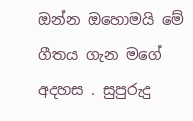ඔන්න ඔහොමයි මේ ගීතය ගැන මගේ අදහස . සුපුරුදු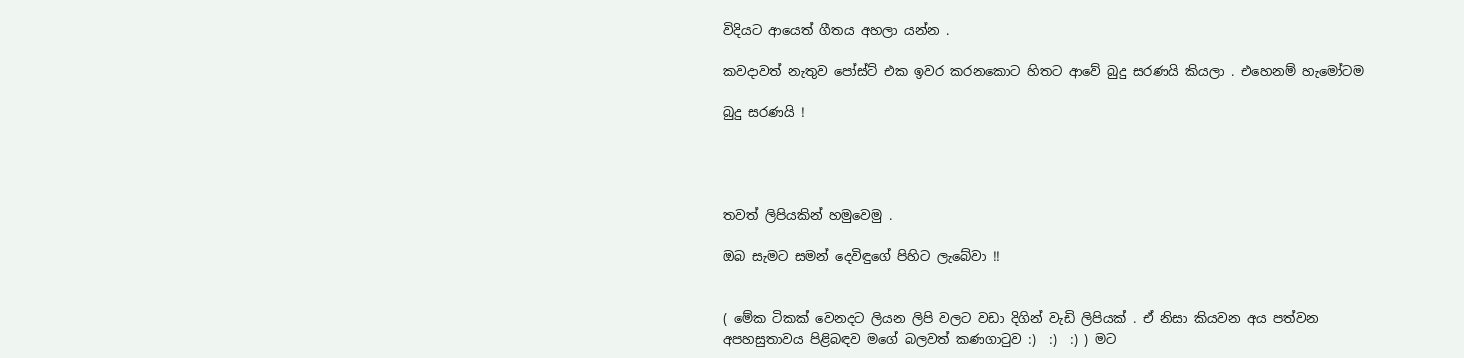විදියට ආයෙත් ගීතය අහලා යන්න .

කවදාවත් නැතුව පෝස්ට් එක ඉවර කරනකොට හිතට ආවේ බුදු සරණයි කියලා . එහෙනම් හැමෝටම

බුදු සරණයි !




තවත් ලිපියකින් හමුවෙමු .

ඔබ සැමට සමන් දෙවිඳුගේ පිහිට ලැබේවා !!


( මේක ටිකක් වෙනදට ලියන ලිපි වලට වඩා දිගින් වැඩි ලිපියක් . ඒ නිසා කියවන අය පත්වන අපහසුතාවය පිළිබඳව මගේ බලවත් කණගාටුව :)  :)  :) ) මට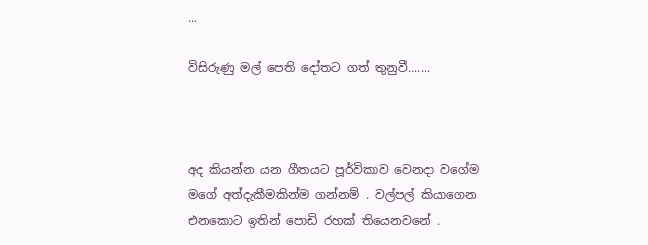...

විසිරුණු මල් පෙති දෝතට ගත් තුනුවී.......



අද කියන්න යන ගීතයට පූර්විකාව වෙනදා වගේම මගේ අත්දැකීමකින්ම ගන්නම් . වල්පල් කියාගෙන එනකොට ඉතින් පොඩි රහක් තියෙනවනේ .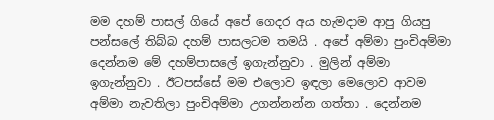මම දහම් පාසල් ගියේ අපේ ගෙදර අය හැමදාම ආපු ගියපු පන්සලේ තිබ්බ දහම් පාසලටම තමයි . අපේ අම්මා පුංචිඅම්මා දෙන්නම මේ දහම්පාසලේ ඉගැන්නුවා . මුලින් අම්මා ඉගැන්නුවා . ඊටපස්සේ මම එලොව ඉඳලා මෙලොව ආවම අම්මා නැවතිලා පුංචිඅම්මා උගන්නන්න ගත්තා . දෙන්නම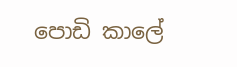පොඩි කාලේ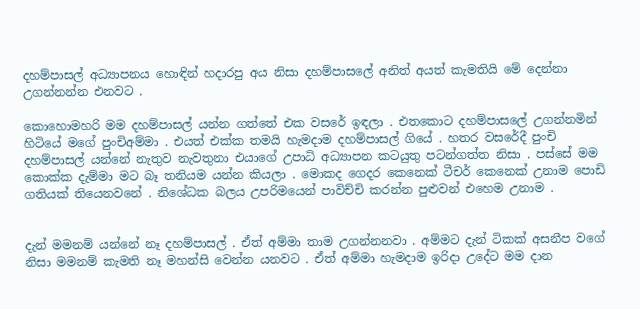දහම්පාසල් අධ්‍යාපනය හොඳින් හදාරපු අය නිසා දහම්පාසලේ අනිත් අයත් කැමතියි මේ දෙන්නා උගන්නන්න එනවට .

කොහොමහරි මම දහම්පාසල් යන්න ගත්තේ එක වසරේ ඉඳලා . එතකොට දහම්පාසලේ උගන්නමින් හිටියේ මගේ පුංචිඅම්මා . එයත් එක්ක තමයි හැමදාම දහම්පාසල් ගියේ . හතර වසරේදී පුංචි දහම්පාසල් යන්නේ නැතුව නැවතුනා එයාගේ උපාධි අධ්‍යාපන කටයුතු පටන්ගත්ත නිසා . පස්සේ මම කොක්ක දැම්මා මට බෑ තනියම යන්න කියලා . මොකද ගෙදර කෙනෙක් ටීචර් කෙනෙක් උනාම පොඩි ගතියක් තියෙනවනේ . නිශේධක බලය උපරිමයෙන් පාවිච්චි කරන්න පුළුවන් එහෙම උනාම .


දැන් මමනම් යන්නේ නෑ දහම්පාසල් . ඒත් අම්මා තාම උගන්නනවා . අම්මට දැන් ටිකක් අසනීප වගේ නිසා මමනම් කැමති නෑ මහන්සි වෙන්න යනවට . ඒත් අම්මා හැමදාම ඉරිදා උදේට මම දාන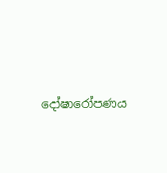දෝෂාරෝපණය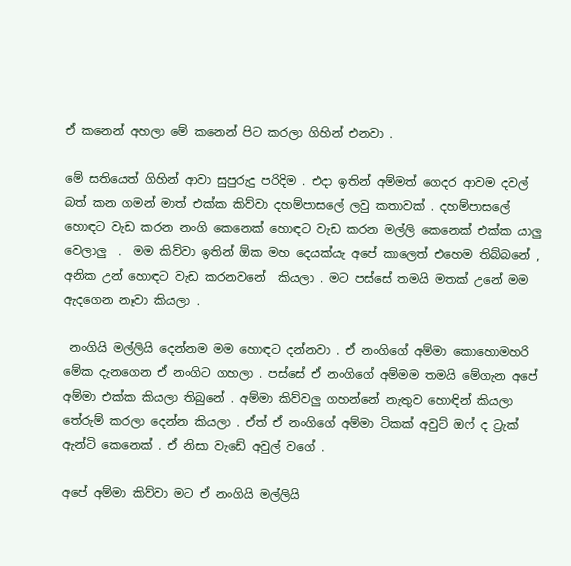ඒ කනෙන් අහලා මේ කනෙන් පිට කරලා ගිහින් එනවා .

මේ සතියෙත් ගිහින් ආවා සුපුරුදු පරිදිම . එදා ඉතින් අම්මත් ගෙදර ආවම දවල් බත් කන ගමන් මාත් එක්ක කිව්වා දහම්පාසලේ ලවු කතාවක් . දහම්පාසලේ හොඳට වැඩ කරන නංගි කෙනෙක් හොඳට වැඩ කරන මල්ලි කෙනෙක් එක්ක යාලු වෙලාලු  .  මම කිව්වා ඉතින් ඕක මහ දෙයක්යැ අපේ කාලෙත් එහෙම තිබ්බනේ , අනික උන් හොඳට වැඩ කරනවනේ  කියලා . මට පස්සේ තමයි මතක් උනේ මම ඇදගෙන නෑවා කියලා .

 නංගියි මල්ලියි දෙන්නම මම හොඳට දන්නවා . ඒ නංගිගේ අම්මා කොහොමහරි මේක දැනගෙන ඒ නංගිට ගහලා . පස්සේ ඒ නංගිගේ අම්මම තමයි මේගැන අපේ අම්මා එක්ක කියලා තිබුනේ . අම්මා කිව්වලු ගහන්නේ නැතුව හොඳින් කියලා තේරුම් කරලා දෙන්න කියලා . ඒත් ඒ නංගිගේ අම්මා ටිකක් අවුට් ඔෆ් ද ට්‍රැක් ඇන්ටි කෙනෙක් . ඒ නිසා වැඩේ අවුල් වගේ .

අපේ අම්මා කිව්වා මට ඒ නංගියි මල්ලියි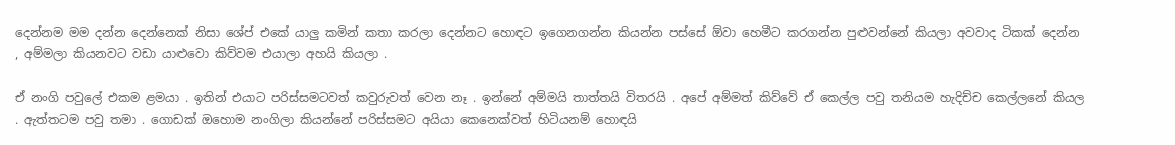දෙන්නම මම දන්න දෙන්නෙක් නිසා ශේප් එකේ යාලු කමින් කතා කරලා දෙන්නට හොඳට ඉගෙනගන්න කියන්න පස්සේ ඕවා හෙමීට කරගන්න පුළුවන්නේ කියලා අවවාද ටිකක් දෙන්න , අම්මලා කියනවට වඩා යාළුවො කිව්වම එයාලා අහයි කියලා .

ඒ නංගි පවුලේ එකම ළමයා . ඉතින් එයාට පරිස්සමටවත් කවුරුවත් වෙන නෑ . ඉන්නේ අම්මයි තාත්තයි විතරයි . අපේ අම්මත් කිව්වේ ඒ කෙල්ල පවු තනියම හැදිච්ච කෙල්ලනේ කියල . ඇත්තටම පවු තමා . ගොඩක් ඔහොම නංගිලා කියන්නේ පරිස්සමට අයියා කෙනෙක්වත් හිටියනම් හොඳයි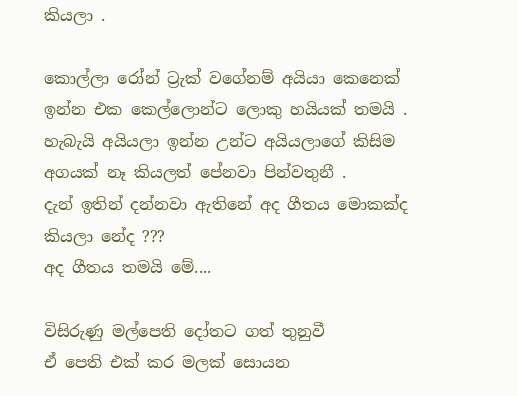කියලා .

කොල්ලා රෝන් ට්‍රැක් වගේනම් අයියා කෙනෙක් ඉන්න එක කෙල්ලොන්ට ලොකු හයියක් තමයි . හැබැයි අයියලා ඉන්න උන්ට අයියලාගේ කිසිම අගයක් නෑ කියලත් පේනවා පින්වතුනී .
දැන් ඉතින් දන්නවා ඇතිනේ අද ගීතය මොකක්ද කියලා නේද ???
අද ගීතය තමයි මේ....

විසිරුණු මල්පෙති දෝතට ගත් තුනුවී
ඒ පෙති එක් කර මලක් සොයන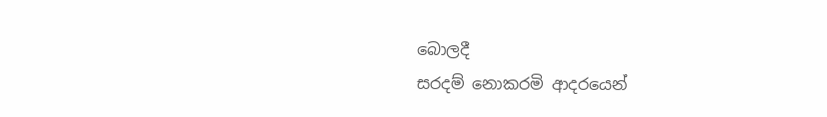බොලදී
සරදම් නොකරමි ආදරයෙන්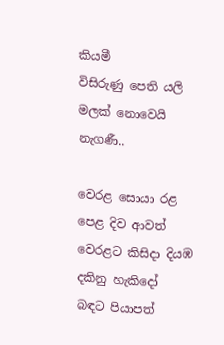කියමී
විසිරුණු පෙති යලි මලක් නොවෙයි නැගණී..

වෙරළ සොයා රළ පෙළ දිව ආවත්
වෙරළට කිසිදා දියඹ දකිනු හැකිදෝ
බඳට පියාපත්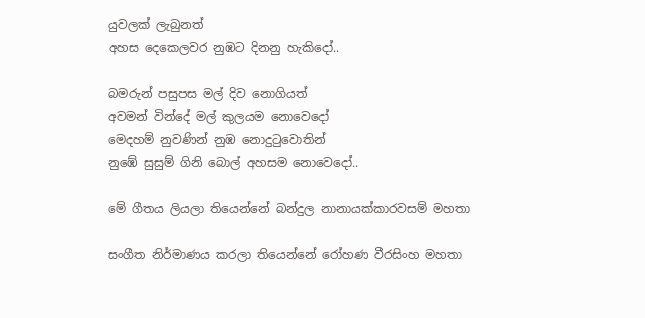යුවලක් ලැබුනත්
අහස දෙකෙලවර නුඹට දිනනු හැකිදෝ..

බමරුන් පසුපස මල් දිව නොගියත්
අවමන් වින්දේ මල් කුලයම නොවෙදෝ
මෙදහම් නුවණින් නුඹ නොදුටුවොතින්
නුඹේ සුසුම් ගිනි බොල් අහසම නොවෙදෝ..

මේ ගීතය ලියලා තියෙන්නේ බන්දුල නානායක්කාරවසම් මහතා

සංගීත නිර්මාණය කරලා තියෙන්නේ රෝහණ වීරසිංහ මහතා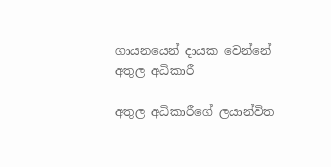ගායනයෙන් දායක වෙන්නේ අතුල අධිකාරී

අතුල අධිකාරීගේ ලයාන්විත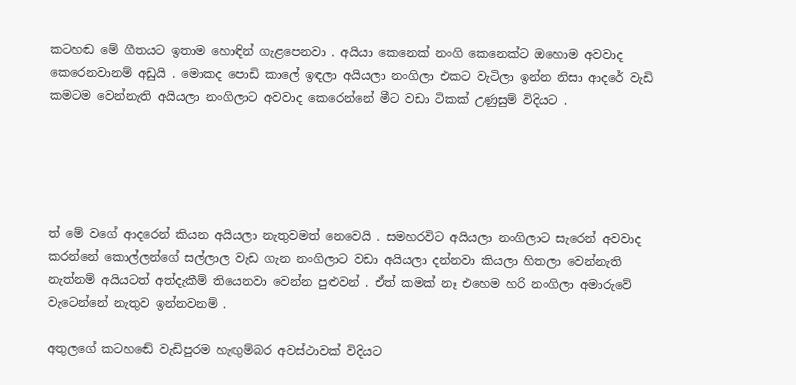කටහඬ මේ ගීතයට ඉතාම හොඳින් ගැළපෙනවා . අයියා කෙනෙක් නංගි කෙනෙක්ට ඔහොම අවවාද කෙරෙනවානම් අඩුයි . මොකද පොඩි කාලේ ඉඳලා අයියලා නංගිලා එකට වැටිලා ඉන්න නිසා ආදරේ වැඩි කමටම වෙන්නැති අයියලා නංගිලාට අවවාද කෙරෙන්නේ මීට වඩා ටිකක් උණුසුම් විදියට .





ත් මේ වගේ ආදරෙන් කියන අයියලා නැතුවමත් නෙවෙයි . සමහරවිට අයියලා නංගිලාට සැරෙන් අවවාද කරන්නේ කොල්ලන්ගේ සල්ලාල වැඩ ගැන නංගිලාට වඩා අයියලා දන්නවා කියලා හිතලා වෙන්නැති නැත්නම් අයියටත් අත්දැකීම් තියෙනවා වෙන්න පුළුවන් . ඒත් කමක් නෑ එහෙම හරි නංගිලා අමාරුවේ වැටෙන්නේ නැතුව ඉන්නවනම් .

අතුලගේ කටහඬේ වැඩිපුරම හැඟුම්බර අවස්ථාවක් විදියට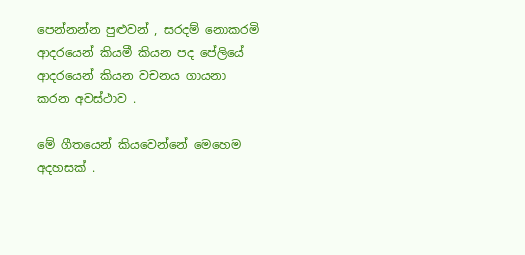පෙන්නන්න පුළුවන් , සරදම් නොකරමි ආදරයෙන් කියමී කියන පද පේලියේ ආදරයෙන් කියන වචනය ගායනා කරන අවස්ථාව .

මේ ගීතයෙන් කියවෙන්නේ මෙහෙම අදහසක් .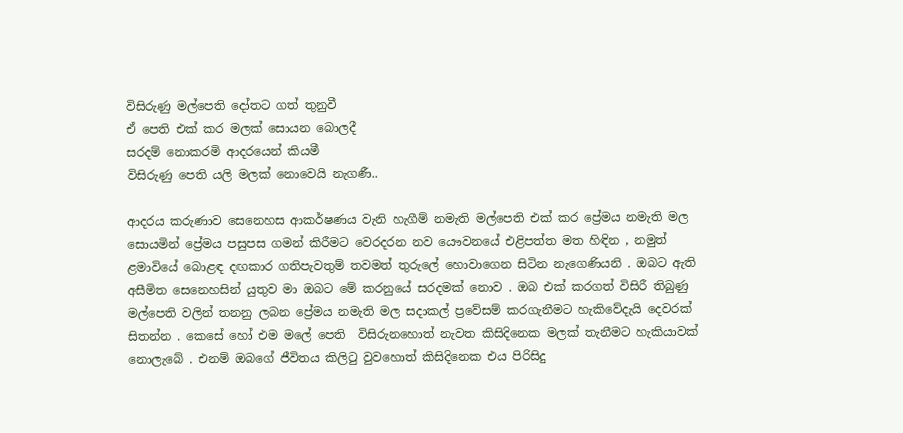විසිරුණු මල්පෙති දෝතට ගත් තුනුවී
ඒ පෙති එක් කර මලක් සොයන බොලදී
සරදම් නොකරමි ආදරයෙන් කියමී
විසිරුණු පෙති යලි මලක් නොවෙයි නැගණී..

ආදරය කරුණාව සෙනෙහස ආකර්ෂණය වැනි හැගීම් නමැති මල්පෙති එක් කර ප්‍රේමය නමැති මල සොයමින් ප්‍රේමය පසුපස ගමන් කිරීමට වෙරදරන නව යෞවනයේ එළිපත්ත මත හිඳින , නමුත් ළමාවියේ බොළඳ දඟකාර ගතිපැවතුම් තවමත් තුරුලේ හොවාගෙන සිටින නැගෙණියනි . ඔබට ඇති අසීමිත සෙනෙහසින් යුතුව මා ඔබට මේ කරනුයේ සරදමක් නොව . ඔබ එක් කරගත් විසිරී තිබුණු මල්පෙති වලින් තනනු ලබන ප්‍රේමය නමැති මල සදාකල් ප්‍රවේසම් කරගැනීමට හැකිවේදැයි දෙවරක් සිතන්න . කෙසේ හෝ එම මලේ පෙති  විසිරුනහොත් නැවත කිසිදිනෙක මලක් තැනීමට හැකියාවක් නොලැබේ . එනම් ඔබගේ ජීවිතය කිලිටු වුවහොත් කිසිදිනෙක එය පිරිසිදු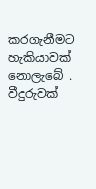කරගැනීමට හැකියාවක් නොලැබේ .
වීදුරුවක්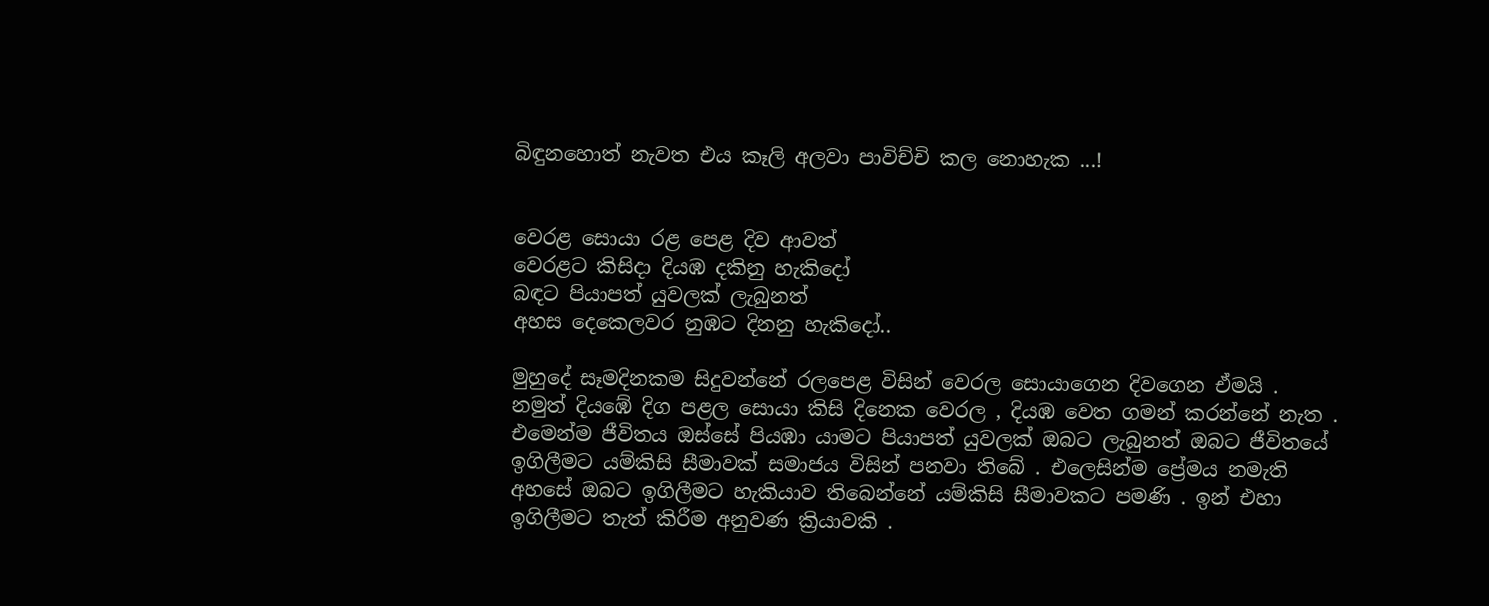බිඳුනහොත් නැවත එය කෑලි අලවා පාවිච්චි කල නොහැක ...!


වෙරළ සොයා රළ පෙළ දිව ආවත්
වෙරළට කිසිදා දියඹ දකිනු හැකිදෝ
බඳට පියාපත් යුවලක් ලැබුනත්
අහස දෙකෙලවර නුඹට දිනනු හැකිදෝ..

මුහුදේ සෑමදිනකම සිදුවන්නේ රලපෙළ විසින් වෙරල සොයාගෙන දිවගෙන ඒමයි . නමුත් දියඹේ දිග පළල සොයා කිසි දිනෙක වෙරල , දියඹ වෙත ගමන් කරන්නේ නැත . එමෙන්ම ජීවිතය ඔස්සේ පියඹා යාමට පියාපත් යුවලක් ඔබට ලැබුනත් ඔබට ජීවිතයේ ඉගිලීමට යම්කිසි සීමාවක් සමාජය විසින් පනවා තිබේ . එලෙසින්ම ප්‍රේමය නමැති අහසේ ඔබට ඉගිලීමට හැකියාව තිබෙන්නේ යම්කිසි සීමාවකට පමණි . ඉන් එහා ඉගිලීමට තැත් කිරීම අනුවණ ක්‍රියාවකි .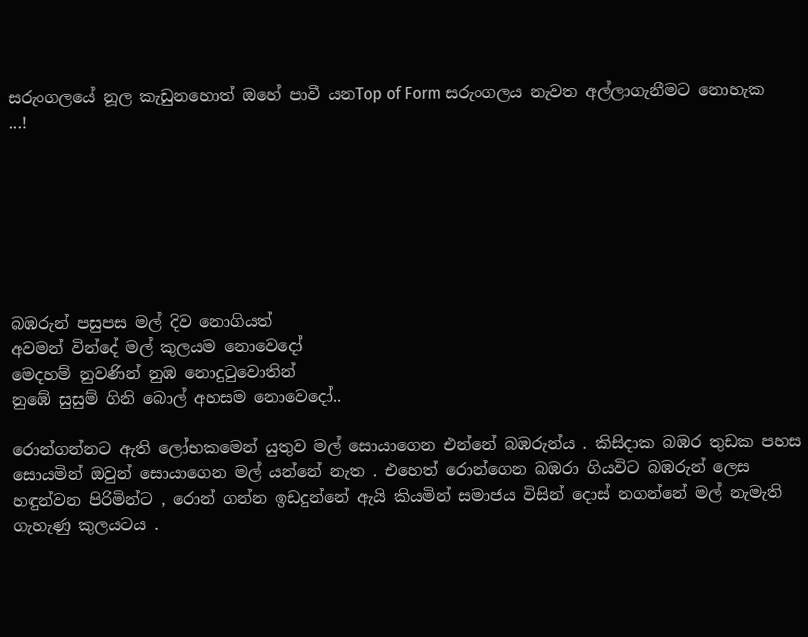සරුංගලයේ නූල කැඩුනහොත් ඔහේ පාවී යනTop of Form සරුංගලය නැවත අල්ලාගැනීමට නොහැක ...!







බඹරුන් පසුපස මල් දිව නොගියත්
අවමන් වින්දේ මල් කුලයම නොවෙදෝ
මෙදහම් නුවණින් නුඹ නොදුටුවොතින්
නුඹේ සුසුම් ගිනි බොල් අහසම නොවෙදෝ..

රොන්ගන්නට ඇති ලෝභකමෙන් යුතුව මල් සොයාගෙන එන්නේ බඹරුන්ය . කිසිදාක බඹර තුඩක පහස සොයමින් ඔවුන් සොයාගෙන මල් යන්නේ නැත . එහෙත් රොන්ගෙන බඹරා ගියවිට බඹරුන් ලෙස හඳුන්වන පිරිමින්ට , රොන් ගන්න ඉඩදුන්නේ ඇයි කියමින් සමාජය විසින් දොස් නගන්නේ මල් නැමැති ගැහැණු කුලයටය .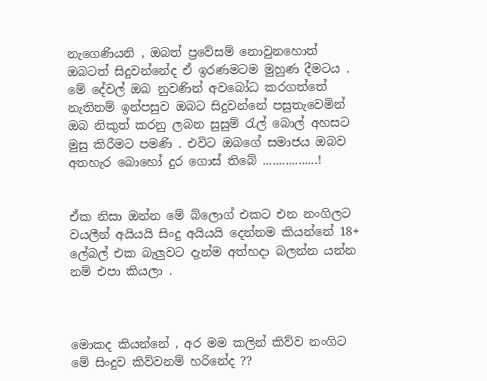නැගෙණියනි , ඔබත් ප්‍රවේසම් නොවුනහොත් ඔබටත් සිදුවන්නේද ඒ ඉරණමටම මුහුණ දීමටය . මේ දේවල් ඔබ නුවණින් අවබෝධ කරගත්තේ නැතිනම් ඉන්පසුව ඔබට සිදුවන්නේ පසුතැවෙමින් ඔබ නිකුත් කරනු ලබන සුසුම් රැල් බොල් අහසට මුසු කිරීමට පමණි . එවිට ඔබගේ සමාජය ඔබව අතහැර බොහෝ දුර ගොස් තිබේ .................!


ඒක නිසා ඔන්න මේ බ්ලොග් එකට එන නංගිලට වයලීන් අයියයි සිංදු අයියයි දෙන්නම කියන්නේ 18+ ලේබල් එක බැලුවට දැන්ම අත්හදා බලන්න යන්න නම් එපා කියලා .



මොකද කියන්නේ , අර මම කලින් කිව්ව නංගිට මේ සිංදුව කිව්වනම් හරිනේද ??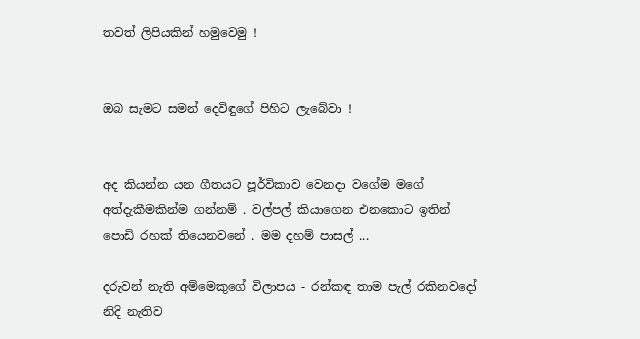තවත් ලිපියකින් හමුවෙමු !


ඔබ සැමට සමන් දෙවිඳුගේ පිහිට ලැබේවා !


අද කියන්න යන ගීතයට පූර්විකාව වෙනදා වගේම මගේ අත්දැකීමකින්ම ගන්නම් . වල්පල් කියාගෙන එනකොට ඉතින් පොඩි රහක් තියෙනවනේ . මම දහම් පාසල් ...

දරුවන් නැති අම්මෙකුගේ විලාපය - රන්කඳ තාම පැල් රකිනවදෝ නිදි නැතිව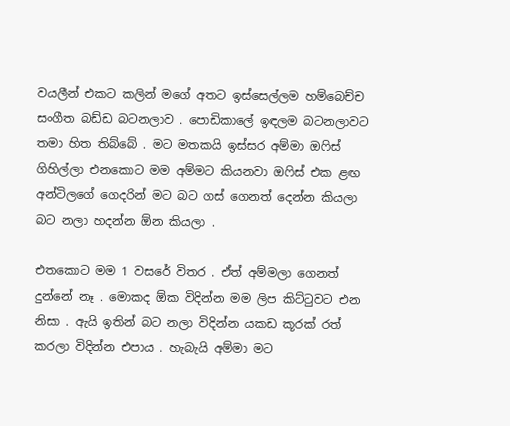වයලීන් එකට කලින් මගේ අතට ඉස්සෙල්ලම හම්බෙච්ච සංගීත බඩ්ඩ බටනලාව . පොඩිකාලේ ඉඳලම බටනලාවට තමා හිත තිබ්බේ . මට මතකයි ඉස්සර අම්මා ඔෆිස් ගිහිල්ලා එනකොට මම අම්මට කියනවා ඔෆිස් එක ළඟ අන්ටිලගේ ගෙදරින් මට බට ගස් ගෙනත් දෙන්න කියලා බට නලා හදන්න ඕන කියලා .

එතකොට මම 1 වසරේ විතර . ඒත් අම්මලා ගෙනත් දුන්නේ නෑ . මොකද ඕක විදින්න මම ලිප කිට්ටුවට එන නිසා . ඇයි ඉතින් බට නලා විදින්න යකඩ කූරක් රත් කරලා විදින්න එපාය . හැබැයි අම්මා මට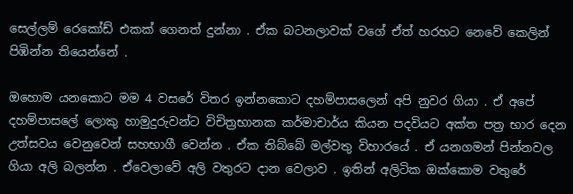සෙල්ලම් රෙකෝඩ් එකක් ගෙනත් දුන්නා . ඒක බටනලාවක් වගේ ඒත් හරහට නෙවේ කෙලින් පිඹින්න තියෙන්නේ .

ඔහොම යනකොට මම 4 වසරේ විතර ඉන්නකොට දහම්පාසලෙන් අපි නුවර ගියා . ඒ අපේ දහම්පාසලේ ලොකු හාමුදුරුවන්ට විචිත්‍රභානක කර්මාචාර්ය කියන පදවියට අක්ත පත්‍ර භාර දෙන උත්සවය වෙනුවෙන් සහභාගී වෙන්න . ඒක තිබ්බේ මල්වතු විහාරයේ . ඒ යනගමන් පින්නවල ගියා අලි බලන්න . ඒවෙලාවේ අලි වතුරට දාන වෙලාව . ඉතින් අලිටික ඔක්කොම වතුරේ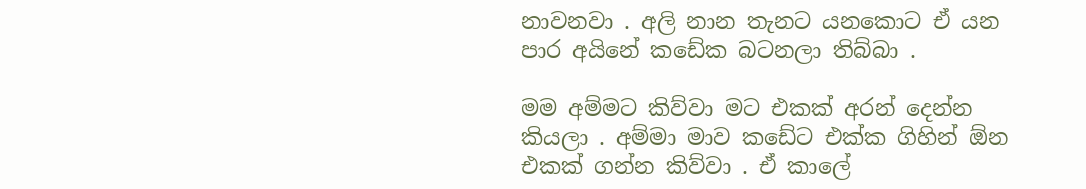නාවනවා . අලි නාන තැනට යනකොට ඒ යන පාර අයිනේ කඩේක බටනලා තිබ්බා .

මම අම්මට කිව්වා මට එකක් අරන් දෙන්න කියලා . අම්මා මාව කඩේට එක්ක ගිහින් ඕන එකක් ගන්න කිව්වා . ඒ කාලේ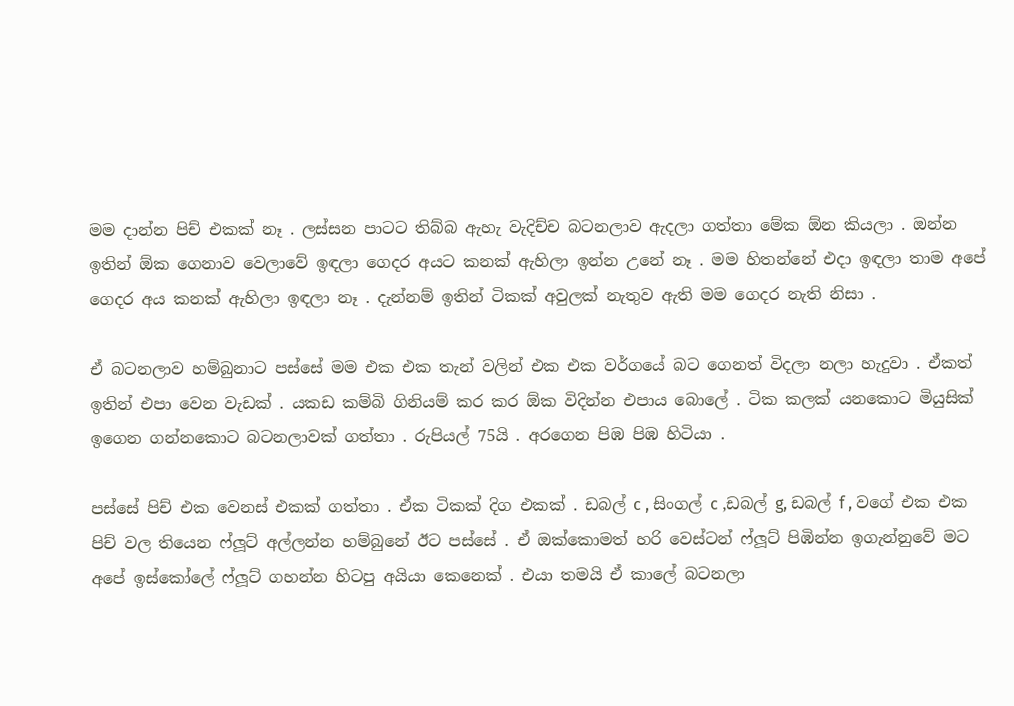මම දාන්න පිච් එකක් නෑ . ලස්සන පාටට තිබ්බ ඇහැ වැදිච්ච බටනලාව ඇදලා ගත්තා මේක ඕන කියලා . ඔන්න ඉතින් ඕක ගෙනාව වෙලාවේ ඉඳලා ගෙදර අයට කනක් ඇහිලා ඉන්න උනේ නෑ . මම හිතන්නේ එදා ඉඳලා තාම අපේ ගෙදර අය කනක් ඇහිලා ඉඳලා නෑ . දැන්නම් ඉතින් ටිකක් අවුලක් නැතුව ඇති මම ගෙදර නැති නිසා .

ඒ බටනලාව හම්බුනාට පස්සේ මම එක එක තැන් වලින් එක එක වර්ගයේ බට ගෙනත් විදලා නලා හැදුවා . ඒකත් ඉතින් එපා වෙන වැඩක් . යකඩ කම්බි ගිනියම් කර කර ඕක විදින්න එපාය බොලේ . ටික කලක් යනකොට මියුසික් ඉගෙන ගන්නකොට බටනලාවක් ගත්තා . රුපියල් 75යි . අරගෙන පිඹ පිඹ හිටියා .

පස්සේ පිච් එක වෙනස් එකක් ගත්තා . ඒක ටිකක් දිග එකක් . ඩබල් c , සිංගල් c ,ඩබල් g, ඩබල් f , වගේ එක එක පිච් වල තියෙන ෆ්ලූට් අල්ලන්න හම්බුනේ ඊට පස්සේ . ඒ ඔක්කොමත් හරි වෙස්ටන් ෆ්ලූට් පිඹින්න ඉගැන්නුවේ මට අපේ ඉස්කෝලේ ෆ්ලූට් ගහන්න හිටපු අයියා කෙනෙක් . එයා තමයි ඒ කාලේ බටනලා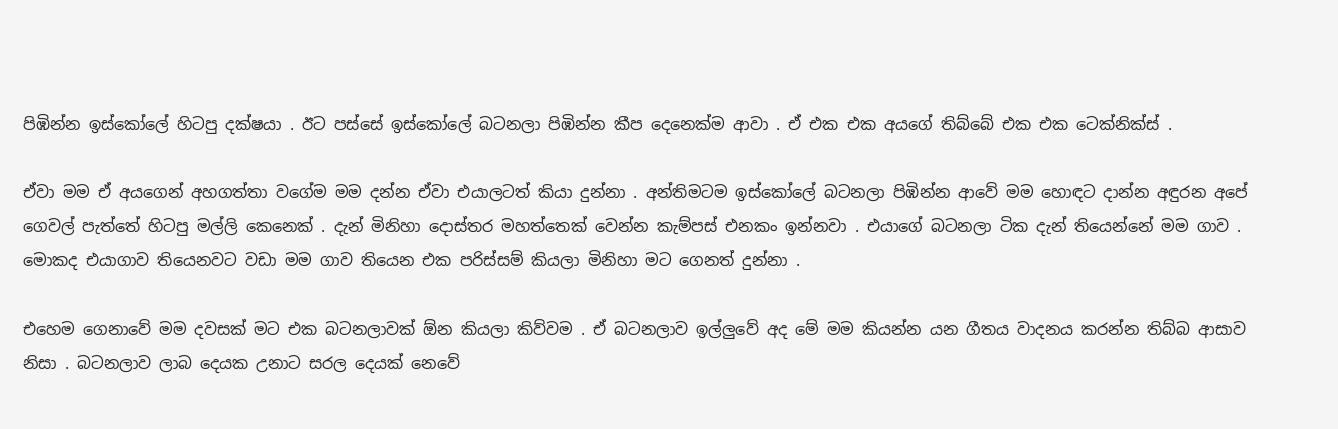පිඹින්න ඉස්කෝලේ හිටපු දක්ෂයා . ඊට පස්සේ ඉස්කෝලේ බටනලා පිඹින්න කීප දෙනෙක්ම ආවා . ඒ එක එක අයගේ තිබ්බේ එක එක ටෙක්නික්ස් .

ඒවා මම ඒ අයගෙන් අහගත්තා වගේම මම දන්න ඒවා එයාලටත් කියා දුන්නා . අන්තිමටම ඉස්කෝලේ බටනලා පිඹින්න ආවේ මම හොඳට දාන්න අඳුරන අපේ ගෙවල් පැත්තේ හිටපු මල්ලි කෙනෙක් . දැන් මිනිහා දොස්තර මහත්තෙක් වෙන්න කැම්පස් එනකං ඉන්නවා . එයාගේ බටනලා ටික දැන් තියෙන්නේ මම ගාව . මොකද එයාගාව තියෙනවට වඩා මම ගාව තියෙන එක පරිස්සම් කියලා මිනිහා මට ගෙනත් දුන්නා .

එහෙම ගෙනාවේ මම දවසක් මට එක බටනලාවක් ඕන කියලා කිව්වම . ඒ බටනලාව ඉල්ලුවේ අද මේ මම කියන්න යන ගීතය වාදනය කරන්න තිබ්බ ආසාව නිසා . බටනලාව ලාබ දෙයක උනාට සරල දෙයක් නෙවේ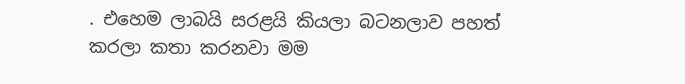. එහෙම ලාබයි සරළයි කියලා බටනලාව පහත් කරලා කතා කරනවා මම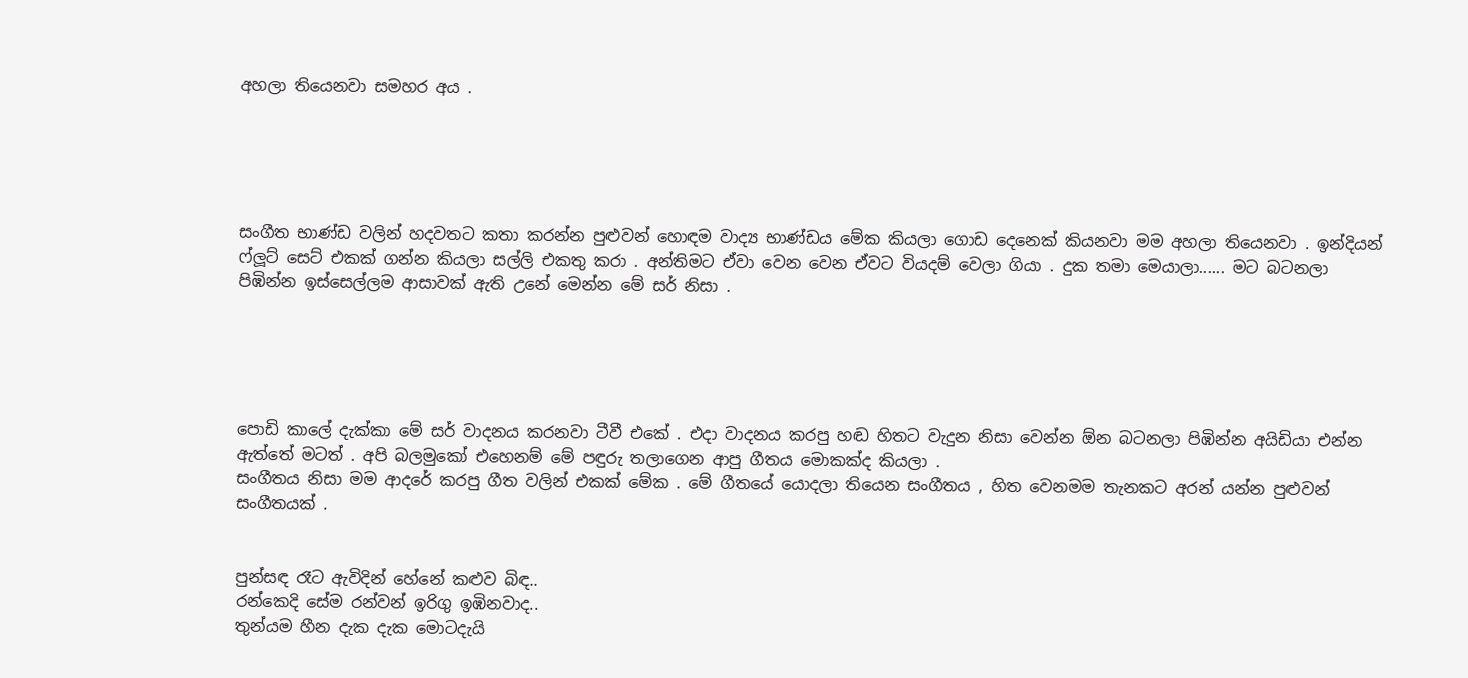අහලා තියෙනවා සමහර අය .





සංගීත භාණ්ඩ වලින් හදවතට කතා කරන්න පුළුවන් හොඳම වාද්‍ය භාණ්ඩය මේක කියලා ගොඩ දෙනෙක් කියනවා මම අහලා තියෙනවා . ඉන්දියන් ෆ්ලූට් සෙට් එකක් ගන්න කියලා සල්ලි එකතු කරා . අන්තිමට ඒවා වෙන වෙන ඒවට වියදම් වෙලා ගියා . දුක තමා මෙයාලා...... මට බටනලා පිඹින්න ඉස්සෙල්ලම ආසාවක් ඇති උනේ මෙන්න මේ සර් නිසා .





පොඩි කාලේ දැක්කා මේ සර් වාදනය කරනවා ටීවී එකේ . එදා වාදනය කරපු හඬ හිතට වැදුන නිසා වෙන්න ඕන බටනලා පිඹින්න අයිඩියා එන්න ඇත්තේ මටත් . අපි බලමුකෝ එහෙනම් මේ පඳුරු තලාගෙන ආපු ගීතය මොකක්ද කියලා .
සංගීතය නිසා මම ආදරේ කරපු ගීත වලින් එකක් මේක . මේ ගීතයේ යොදලා තියෙන සංගීතය , හිත වෙනමම තැනකට අරන් යන්න පුළුවන් සංගීතයක් .


පුන්සඳ රෑට ඇවිදින් හේනේ කළුව බිඳ..
රන්කෙදි සේම රන්වන් ඉරිගු ඉඹිනවාද..
තුන්යම හීන දැක දැක මොටදැයි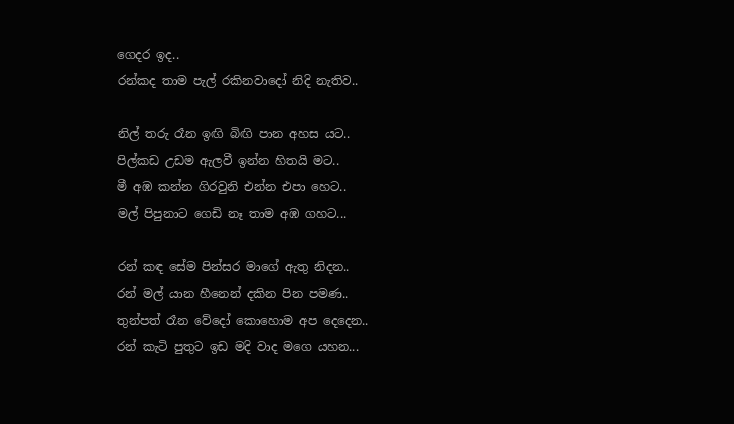ගෙදර ඉද..
රන්කද තාම පැල් රකිනවාදෝ නිදි නැතිව..

නිල් තරු රෑන ඉඟි බිඟි පාන අහස යට..
පිල්කඩ උඩම ඇලවී ඉන්න හිතයි මට..
මී අඹ කන්න ගිරවුනි එන්න එපා හෙට..
මල් පිපුනාට ගෙඩි නෑ තාම අඹ ගහට...

රන් කඳ සේම පින්සර මාගේ ඇතු නිදන..
රන් මල් යාන හීනෙන් දකින පින පමණ..
තුන්පත් රෑන වේදෝ කොහොම අප දෙදෙන..
රන් කැටි පුතුට ඉඩ මදි වාද මගෙ යහන...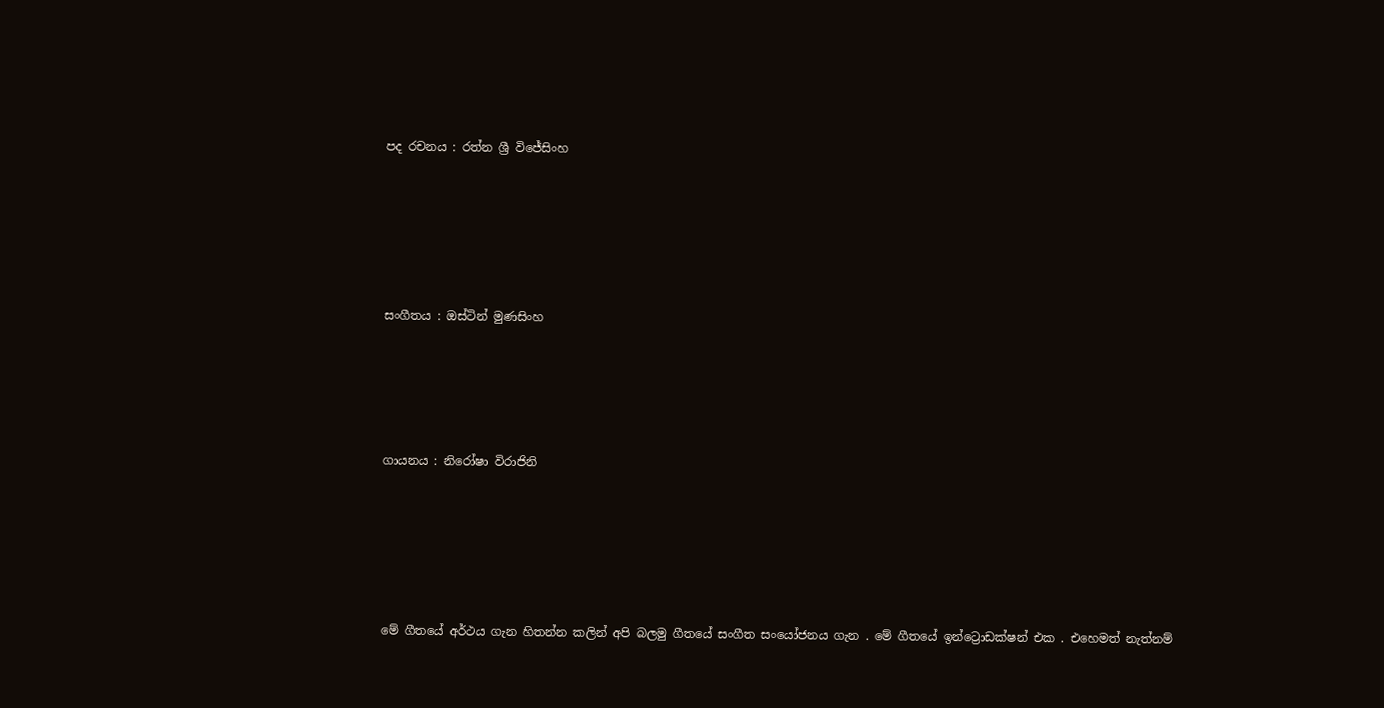පද රචනය : රත්න ශ්‍රී විජේසිංහ






සංගීතය : ඔස්ටින් මුණසිංහ





ගායනය : නිරෝෂා විරාජිනි






මේ ගීතයේ අර්ථය ගැන හිතන්න කලින් අපි බලමු ගීතයේ සංගීත සංයෝජනය ගැන . මේ ගීතයේ ඉන්ට්‍රොඩක්ෂන් එක . එහෙමත් නැත්නම්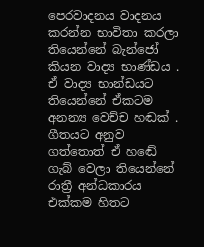පෙරවාදනය වාදනය කරන්න භාවිතා කරලා තියෙන්නේ බැන්ජෝ කියන වාද්‍ය භාණ්ඩය . ඒ වාද්‍ය භාන්ඩයට තියෙන්නේ ඒකටම අනන්‍ය වෙච්ච හඬක් . ගීතයට අනුව ගත්තොත් ඒ හඬේ ගැබ් වෙලා තියෙන්නේ රාත්‍රී අන්ධකාරය එක්කම හිතට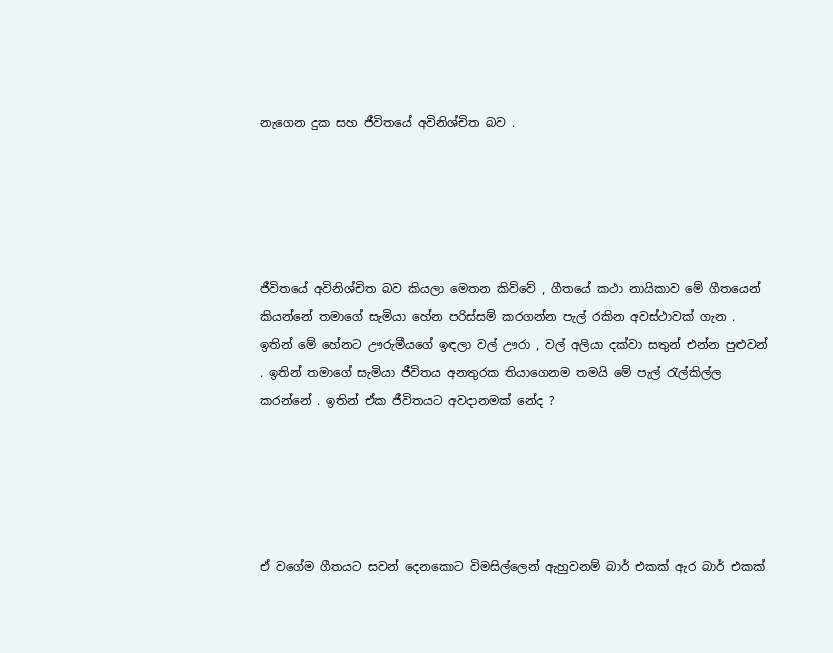නැගෙන දුක සහ ජීවිතයේ අවිනිශ්චිත බව .





ජීවිතයේ අවිනිශ්චිත බව කියලා මෙතන කිව්වේ , ගීතයේ කථා නායිකාව මේ ගීතයෙන් කියන්නේ තමාගේ සැමියා හේන පරිස්සම් කරගන්න පැල් රකින අවස්ථාවක් ගැන . ඉතින් මේ හේනට ඌරුමීයගේ ඉඳලා වල් ඌරා , වල් අලියා දක්වා සතුන් එන්න පුළුවන් . ඉතින් තමාගේ සැමියා ජීවිතය අනතුරක තියාගෙනම තමයි මේ පැල් රැල්කිල්ල කරන්නේ . ඉතින් ඒක ජීවිතයට අවදානමක් නේද ?





ඒ වගේම ගීතයට සවන් දෙනකොට විමසිල්ලෙන් ඇහුවනම් බාර් එකක් ඇර බාර් එකක්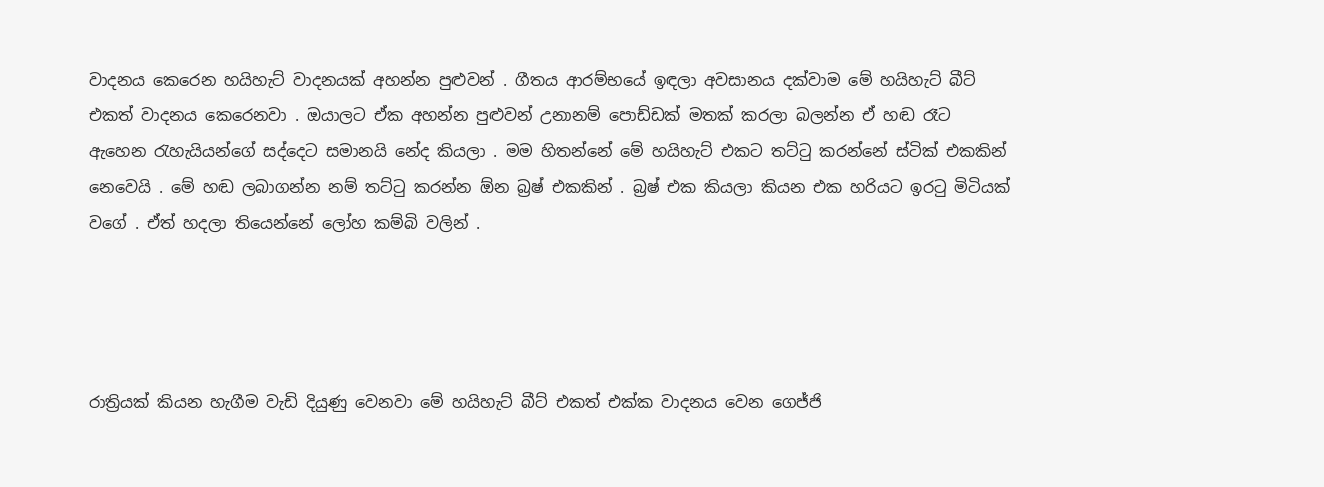වාදනය කෙරෙන හයිහැට් වාදනයක් අහන්න පුළුවන් . ගීතය ආරම්භයේ ඉඳලා අවසානය දක්වාම මේ හයිහැට් බීට් එකත් වාදනය කෙරෙනවා . ඔයාලට ඒක අහන්න පුළුවන් උනානම් පොඩ්ඩක් මතක් කරලා බලන්න ඒ හඬ රෑට ඇහෙන රැහැයියන්ගේ සද්දෙට සමානයි නේද කියලා . මම හිතන්නේ මේ හයිහැට් එකට තට්ටු කරන්නේ ස්ටික් එකකින් නෙවෙයි . මේ හඬ ලබාගන්න නම් තට්ටු කරන්න ඕන බ්‍රෂ් එකකින් . බ්‍රෂ් එක කියලා කියන එක හරියට ඉරටු මිටියක් වගේ . ඒත් හදලා තියෙන්නේ ලෝහ කම්බි වලින් .




රාත්‍රියක් කියන හැගීම වැඩි දියුණු වෙනවා මේ හයිහැට් බීට් එකත් එක්ක වාදනය වෙන ගෙජ්ජි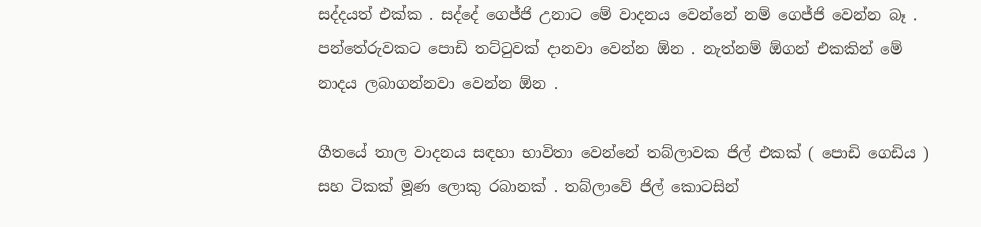සද්දයත් එක්ක . සද්දේ ගෙජ්ජි උනාට මේ වාදනය වෙන්නේ නම් ගෙජ්ජි වෙන්න බෑ . පන්තේරුවකට පොඩි තට්ටුවක් දානවා වෙන්න ඕන . නැත්නම් ඕගන් එකකින් මේ නාදය ලබාගන්නවා වෙන්න ඕන .

ගීතයේ තාල වාදනය සඳහා භාවිතා වෙන්නේ තබ්ලාවක ජිල් එකක් ( පොඩි ගෙඩිය ) සහ ටිකක් මූණ ලොකු රබානක් . තබ්ලාවේ ජිල් කොටසින්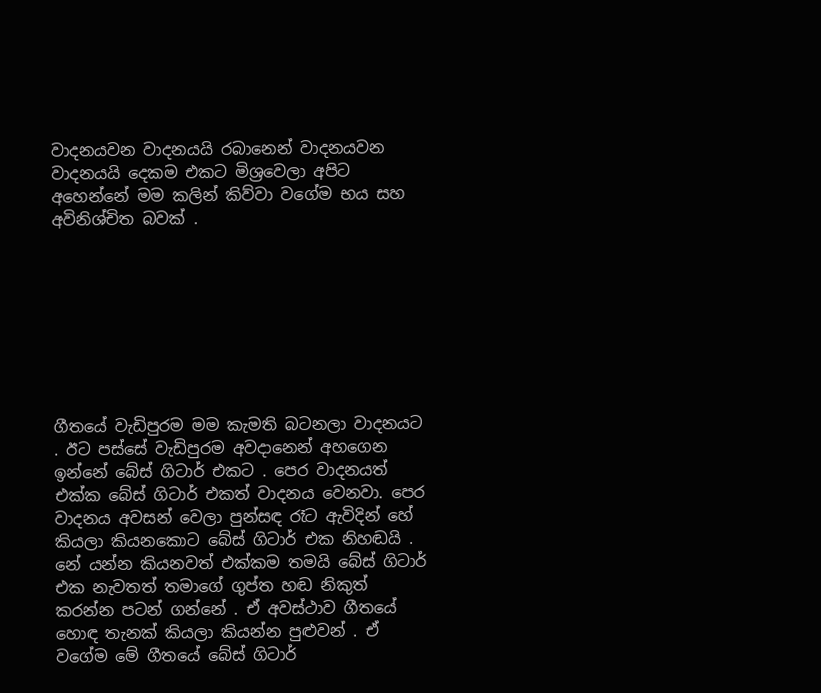වාදනයවන වාදනයයි රබානෙන් වාදනයවන වාදනයයි දෙකම එකට මිශ්‍රවෙලා අපිට අහෙන්නේ මම කලින් කිව්වා වගේම භය සහ අවිනිශ්චිත බවක් .








ගීතයේ වැඩිපුරම මම කැමති බටනලා වාදනයට . ඊට පස්සේ වැඩිපුරම අවදානෙන් අහගෙන ඉන්නේ බේස් ගිටාර් එකට . පෙර වාදනයත් එක්ක බේස් ගිටාර් එකත් වාදනය වෙනවා. පෙර වාදනය අවසන් වෙලා පුන්සඳ රෑට ඇවිදින් හේ කියලා කියනකොට බේස් ගිටාර් එක නිහඬයි . නේ යන්න කියනවත් එක්කම තමයි බේස් ගිටාර් එක නැවතත් තමාගේ ගුප්ත හඬ නිකුත් කරන්න පටන් ගන්නේ . ඒ අවස්ථාව ගීතයේ හොඳ තැනක් කියලා කියන්න පුළුවන් . ඒ වගේම මේ ගීතයේ බේස් ගිටාර්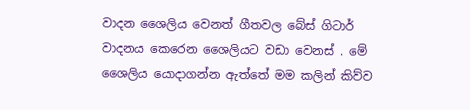වාදන ශෛලිය වෙනත් ගීතවල බේස් ගිටාර් වාදනය කෙරෙන ශෛලියට වඩා වෙනස් . මේ ශෛලිය යොදාගන්න ඇත්තේ මම කලින් කිව්ව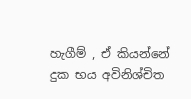හැගීම් , ඒ කියන්නේ දුක භය අවිනිශ්චිත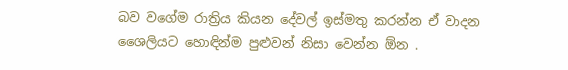බව වගේම රාත්‍රිය කියන දේවල් ඉස්මතු කරන්න ඒ වාදන ශෛලියට හොඳින්ම පුළුවන් නිසා වෙන්න ඕන .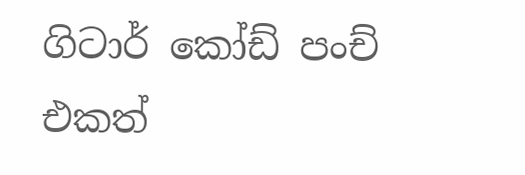ගිටාර් කෝඩ් පංච් එකත්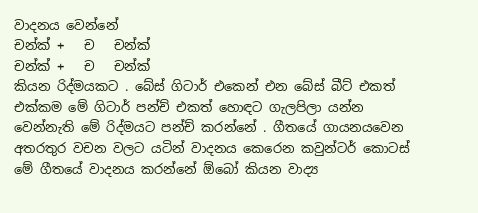වාදනය වෙන්නේ
චන්ක් +   ච   චන්ක්
චන්ක් +   ච   චන්ක්
කියන රිද්මයකට . බේස් ගිටාර් එකෙන් එන බේස් බීට් එකත් එක්කම මේ ගිටාර් පන්ච් එකත් හොඳට ගැලපිලා යන්න වෙන්නැති මේ රිද්මයට පන්ච් කරන්නේ . ගීතයේ ගායනයවෙන අතරතුර වචන වලට යටින් වාදනය කෙරෙන කවුන්ටර් කොටස් මේ ගීතයේ වාදනය කරන්නේ ඕබෝ කියන වාද්‍ය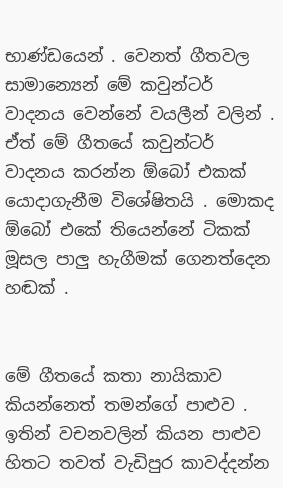භාණ්ඩයෙන් . වෙනත් ගීතවල සාමාන්‍යෙන් මේ කවුන්ටර් වාදනය වෙන්නේ වයලීන් වලින් . ඒත් මේ ගීතයේ කවුන්ටර් වාදනය කරන්න ඕබෝ එකක් යොදාගැනීම විශේෂිතයි . මොකද ඕබෝ එකේ තියෙන්නේ ටිකක් මූසල පාලු හැගීමක් ගෙනත්දෙන හඬක් .


මේ ගීතයේ කතා නායිකාව කියන්නෙත් තමන්ගේ පාළුව . ඉතින් වචනවලින් කියන පාළුව හිතට තවත් වැඩිපුර කාවද්දන්න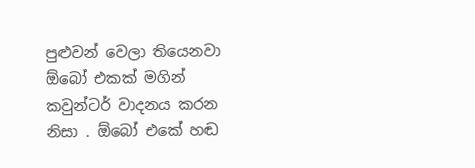පුළුවන් වෙලා තියෙනවා ඕබෝ එකක් මගින් කවුන්ටර් වාදනය කරන නිසා . ඕබෝ එකේ හඬ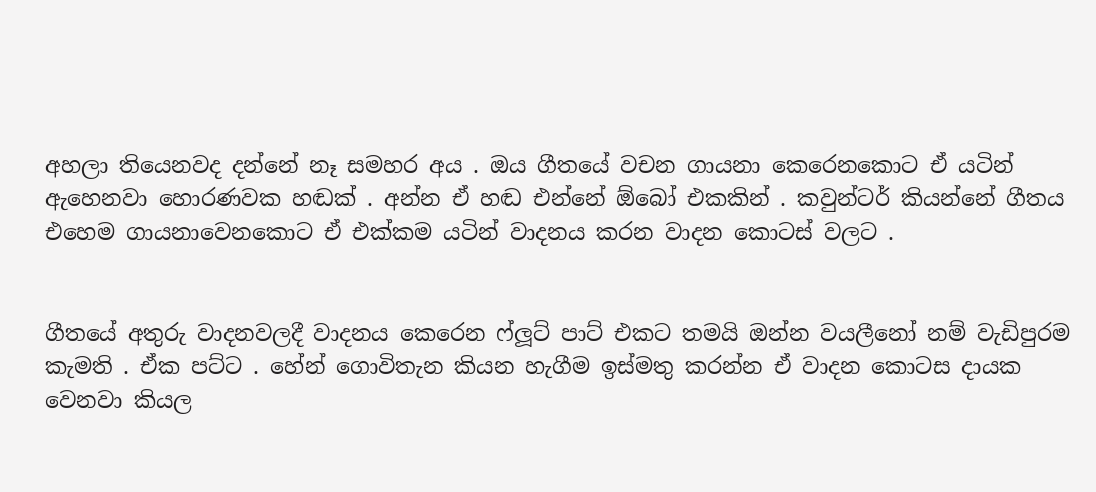අහලා තියෙනවද දන්නේ නෑ සමහර අය . ඔය ගීතයේ වචන ගායනා කෙරෙනකොට ඒ යටින් ඇහෙනවා හොරණවක හඬක් . අන්න ඒ හඬ එන්නේ ඕබෝ එකකින් . කවුන්ටර් කියන්නේ ගීතය එහෙම ගායනාවෙනකොට ඒ එක්කම යටින් වාදනය කරන වාදන කොටස් වලට .


ගීතයේ අතුරු වාදනවලදී වාදනය කෙරෙන ෆ්ලූට් පාට් එකට තමයි ඔන්න වයලීනෝ නම් වැඩිපුරම කැමති . ඒක පට්ට . හේන් ගොවිතැන කියන හැගීම ඉස්මතු කරන්න ඒ වාදන කොටස දායක වෙනවා කියල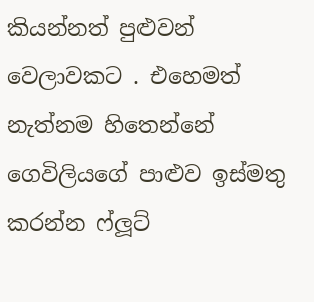කියන්නත් පුළුවන් වෙලාවකට . එහෙමත් නැත්නම හිතෙන්නේ ගෙවිලියගේ පාළුව ඉස්මතු කරන්න ෆ්ලූට්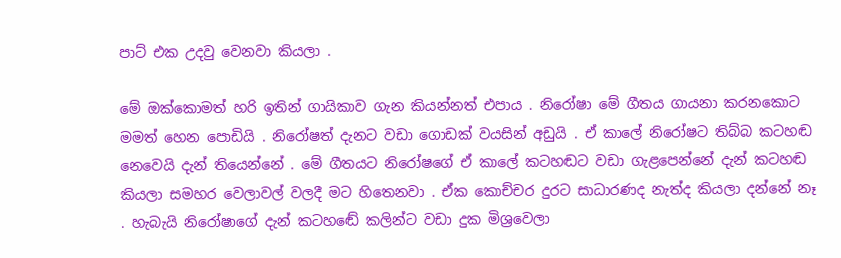පාට් එක උදවු වෙනවා කියලා .

මේ ඔක්කොමත් හරි ඉතින් ගායිකාව ගැන කියන්නත් එපාය . නිරෝෂා මේ ගීතය ගායනා කරනකොට මමත් හෙන පොඩියි . නිරෝෂත් දැනට වඩා ගොඩක් වයසින් අඩුයි . ඒ කාලේ නිරෝෂට තිබ්බ කටහඬ නෙවෙයි දැන් තියෙන්නේ . මේ ගීතයට නිරෝෂගේ ඒ කාලේ කටහඬට වඩා ගැළපෙන්නේ දැන් කටහඬ කියලා සමහර වෙලාවල් වලදී මට හිතෙනවා . ඒක කොච්චර දුරට සාධාරණද නැත්ද කියලා දන්නේ නෑ . හැබැයි නිරෝෂාගේ දැන් කටහඬේ කලින්ට වඩා දුක මිශ්‍රවෙලා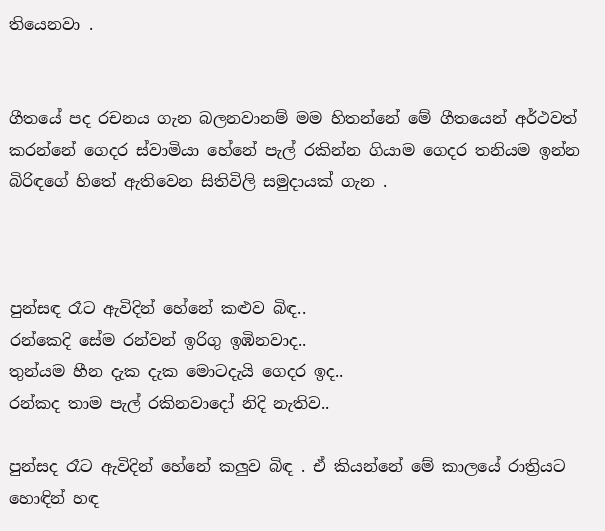තියෙනවා .


ගීතයේ පද රචනය ගැන බලනවානම් මම හිතන්නේ මේ ගීතයෙන් අර්ථවත් කරන්නේ ගෙදර ස්වාමියා හේනේ පැල් රකින්න ගියාම ගෙදර තනියම ඉන්න බිරිඳගේ හිතේ ඇතිවෙන සිතිවිලි සමුදායක් ගැන .



පුන්සඳ රෑට ඇවිදින් හේනේ කළුව බිඳ..
රන්කෙදි සේම රන්වන් ඉරිගු ඉඹිනවාද..
තුන්යම හීන දැක දැක මොටදැයි ගෙදර ඉද..
රන්කද තාම පැල් රකිනවාදෝ නිදි නැතිව..

පුන්සද රෑට ඇවිදින් හේනේ කලුව බිඳ . ඒ කියන්නේ මේ කාලයේ රාත්‍රියට හොඳින් හඳ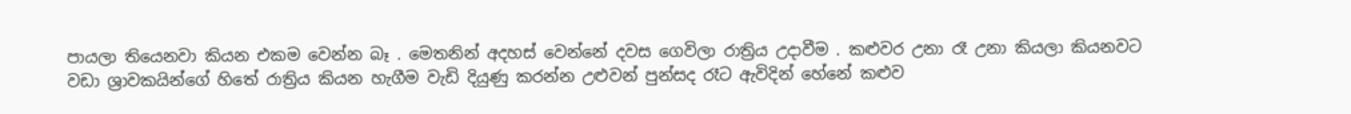පායලා තියෙනවා කියන එකම වෙන්න බෑ . මෙතනින් අදහස් වෙන්නේ දවස ගෙවිලා රාත්‍රිය උදාවීම . කළුවර උනා රෑ උනා කියලා කියනවට වඩා ශ්‍රාවකයින්ගේ හිතේ රාත්‍රිය කියන හැගීම වැඩි දියුණු කරන්න උළුවන් පුන්සද රෑට ඇවිදින් හේනේ කළුව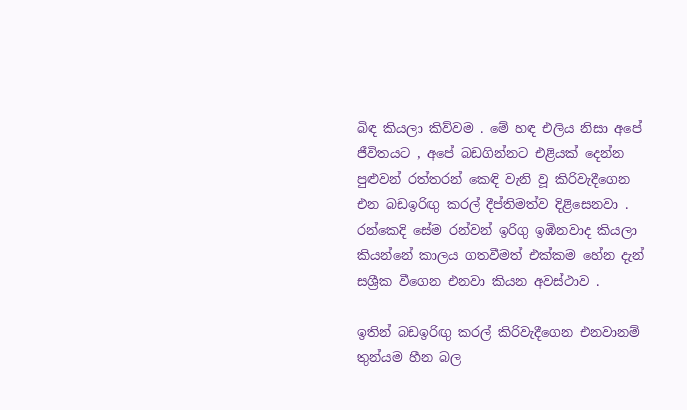බිඳ කියලා කිව්වම . මේ හඳ එලිය නිසා අපේ ජීවිතයට , අපේ බඩගින්නට එළියක් දෙන්න පුළුවන් රත්තරන් කෙඳි වැනි වූ කිරිවැදීගෙන එන බඩඉරිඟු කරල් දීප්තිමත්ව දිළිසෙනවා . රන්කෙදි සේම රන්වන් ඉරිගු ඉඹිනවාද කියලා කියන්නේ කාලය ගතවීමත් එක්කම හේන දැන් සශ්‍රීක වීගෙන එනවා කියන අවස්ථාව .

ඉතින් බඩඉරිඟු කරල් කිරිවැදීගෙන එනවානම් තුන්යම හීන බල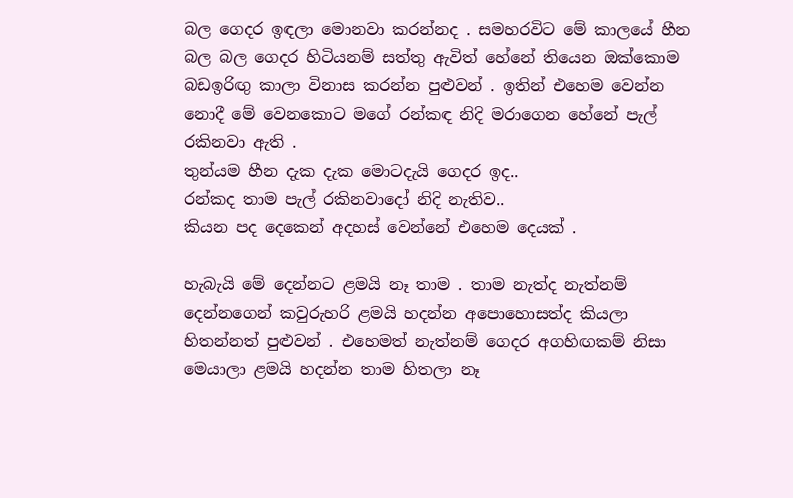බල ගෙදර ඉඳලා මොනවා කරන්නද . සමහරවිට මේ කාලයේ හීන බල බල ගෙදර හිටියනම් සත්තු ඇවිත් හේනේ තියෙන ඔක්කොම බඩඉරිඟු කාලා විනාස කරන්න පුළුවන් . ඉතින් එහෙම වෙන්න නොදී මේ වෙනකොට මගේ රන්කඳ නිදි මරාගෙන හේනේ පැල් රකිනවා ඇති .
තුන්යම හීන දැක දැක මොටදැයි ගෙදර ඉද..
රන්කද තාම පැල් රකිනවාදෝ නිදි නැතිව..
කියන පද දෙකෙන් අදහස් වෙන්නේ එහෙම දෙයක් .

හැබැයි මේ දෙන්නට ළමයි නෑ තාම . තාම නැත්ද නැත්නම් දෙන්නගෙන් කවුරුහරි ළමයි හදන්න අපොහොසත්ද කියලා හිතන්නත් පුළුවන් . එහෙමත් නැත්නම් ගෙදර අගහිඟකම් නිසා මෙයාලා ළමයි හදන්න තාම හිතලා නෑ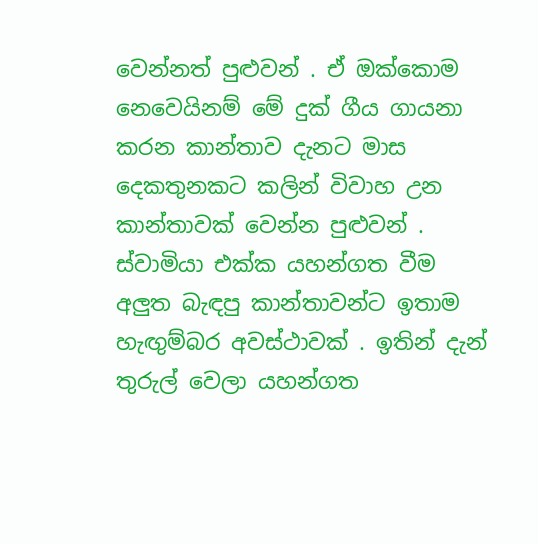වෙන්නත් පුළුවන් . ඒ ඔක්කොම නෙවෙයිනම් මේ දුක් ගීය ගායනා කරන කාන්තාව දැනට මාස දෙකතුනකට කලින් විවාහ උන කාන්තාවක් වෙන්න පුළුවන් . ස්වාමියා එක්ක යහන්ගත වීම අලුත බැඳපු කාන්තාවන්ට ඉතාම හැඟුම්බර අවස්ථාවක් . ඉතින් දැන් තුරුල් වෙලා යහන්ගත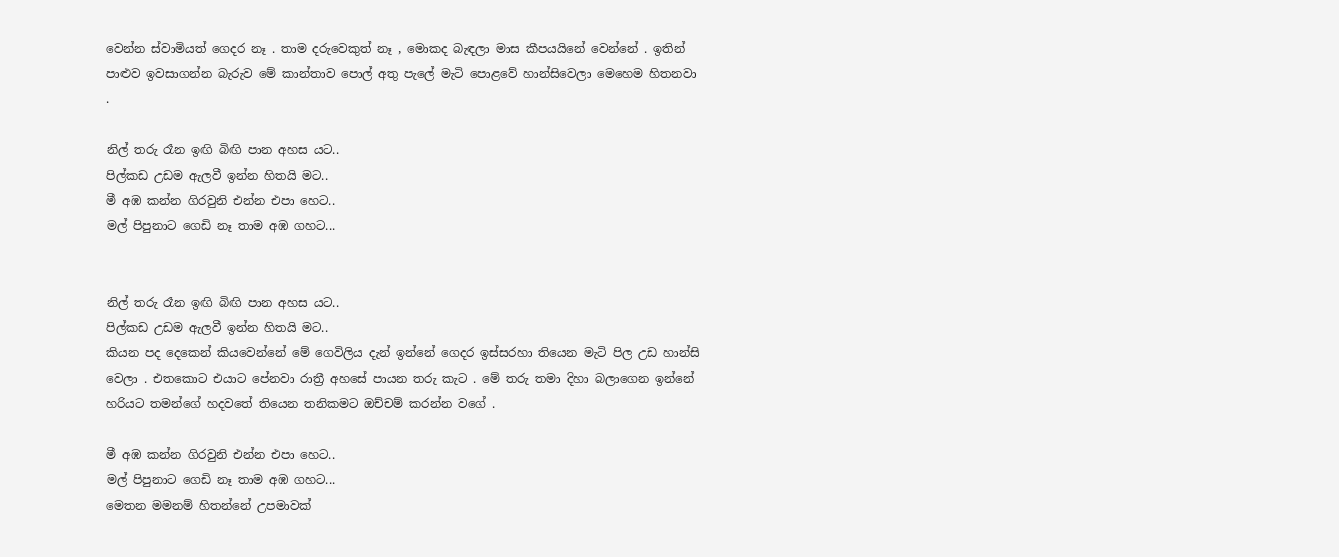වෙන්න ස්වාමියත් ගෙදර නෑ . තාම දරුවෙකුත් නෑ , මොකද බැඳලා මාස කීපයයිනේ වෙන්නේ . ඉතින් පාළුව ඉවසාගන්න බැරුව මේ කාන්තාව පොල් අතු පැලේ මැටි පොළවේ හාන්සිවෙලා මෙහෙම හිතනවා .

නිල් තරු රෑන ඉඟි බිඟි පාන අහස යට..
පිල්කඩ උඩම ඇලවී ඉන්න හිතයි මට..
මී අඹ කන්න ගිරවුනි එන්න එපා හෙට..
මල් පිපුනාට ගෙඩි නෑ තාම අඹ ගහට...


නිල් තරු රෑන ඉඟි බිඟි පාන අහස යට..
පිල්කඩ උඩම ඇලවී ඉන්න හිතයි මට..
කියන පද දෙකෙන් කියවෙන්නේ මේ ගෙවිලිය දැන් ඉන්නේ ගෙදර ඉස්සරහා තියෙන මැටි පිල උඩ හාන්සි වෙලා . එතකොට එයාට පේනවා රාත්‍රී අහසේ පායන තරු කැට . මේ තරු තමා දිහා බලාගෙන ඉන්නේ හරියට තමන්ගේ හදවතේ තියෙන තනිකමට ඔච්චම් කරන්න වගේ .

මී අඹ කන්න ගිරවුනි එන්න එපා හෙට..
මල් පිපුනාට ගෙඩි නෑ තාම අඹ ගහට...
මෙතන මමනම් හිතන්නේ උපමාවක්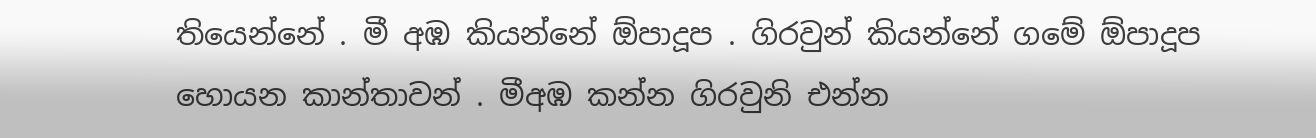තියෙන්නේ . මී අඹ කියන්නේ ඕපාදූප . ගිරවුන් කියන්නේ ගමේ ඕපාදූප හොයන කාන්තාවන් . මීඅඹ කන්න ගිරවුනි එන්න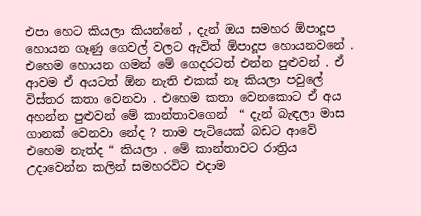එපා හෙට කියලා කියන්නේ , දැන් ඔය සමහර ඕපාදූප හොයන ගෑණු ගෙවල් වලට ඇවිත් ඕපාදූප හොයනවනේ . එහෙම හොයන ගමන් මේ ගෙදරටත් එන්න පුළුවන් . ඒ ආවම ඒ අයටත් ඕන නැති එකක් නෑ කියලා පවුලේ විස්තර කතා වෙනවා . එහෙම කතා වෙනකොට ඒ අය අහන්න පුළුවන් මේ කාන්තාවගෙන්  “ දැන් බැඳලා මාස ගානක් වෙනවා නේද ? තාම පැටියෙක් බඩට ආවේ එහෙම නැත්ද “ කියලා . මේ කාන්තාවට රාත්‍රිය උදාවෙන්න කලින් සමහරවිට එදාම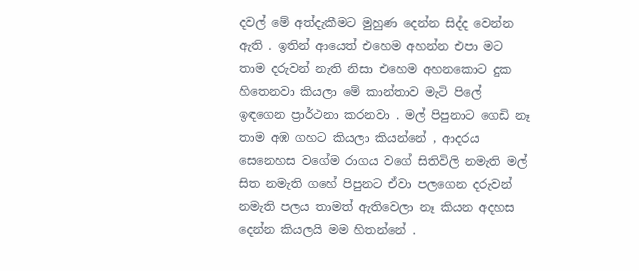දවල් මේ අත්දැකීමට මුහුණ දෙන්න සිද්ද වෙන්න ඇති . ඉතින් ආයෙත් එහෙම අහන්න එපා මට තාම දරුවන් නැති නිසා එහෙම අහනකොට දුක හිතෙනවා කියලා මේ කාන්තාව මැටි පිලේ ඉඳගෙන ප්‍රාර්ථනා කරනවා . මල් පිපුනාට ගෙඩි නෑ තාම අඹ ගහට කියලා කියන්නේ , ආදරය සෙනෙහස වගේම රාගය වගේ සිතිවිලි නමැති මල් සිත නමැති ගහේ පිපුනට ඒවා පලගෙන දරුවන් නමැති පලය තාමත් ඇතිවෙලා නෑ කියන අදහස දෙන්න කියලයි මම හිතන්නේ .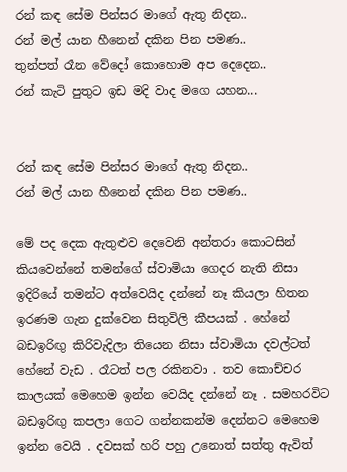රන් කඳ සේම පින්සර මාගේ ඇතු නිදන..
රන් මල් යාන හීනෙන් දකින පින පමණ..
තුන්පත් රෑන වේදෝ කොහොම අප දෙදෙන..
රන් කැටි පුතුට ඉඩ මදි වාද මගෙ යහන...


රන් කඳ සේම පින්සර මාගේ ඇතු නිදන..
රන් මල් යාන හීනෙන් දකින පින පමණ..

මේ පද දෙක ඇතුළුව දෙවෙනි අන්තරා කොටසින් කියවෙන්නේ තමන්ගේ ස්වාමියා ගෙදර නැති නිසා ඉදිරියේ තමන්ට අත්වෙයිද දන්නේ නෑ කියලා හිතන ඉරණම ගැන දුක්වෙන සිතුවිලි කීපයක් . හේනේ බඩඉරිඟු කිරිවැදිලා තියෙන නිසා ස්වාමියා දවල්ටත් හේනේ වැඩ . රෑටත් පල රකිනවා . තව කොච්චර කාලයක් මෙහෙම ඉන්න වෙයිද දන්නේ නෑ . සමහරවිට බඩඉරිඟු කපලා ගෙට ගන්නකන්ම දෙන්නට මෙහෙම ඉන්න වෙයි . දවසක් හරි පහු උනොත් සත්තු ඇවිත්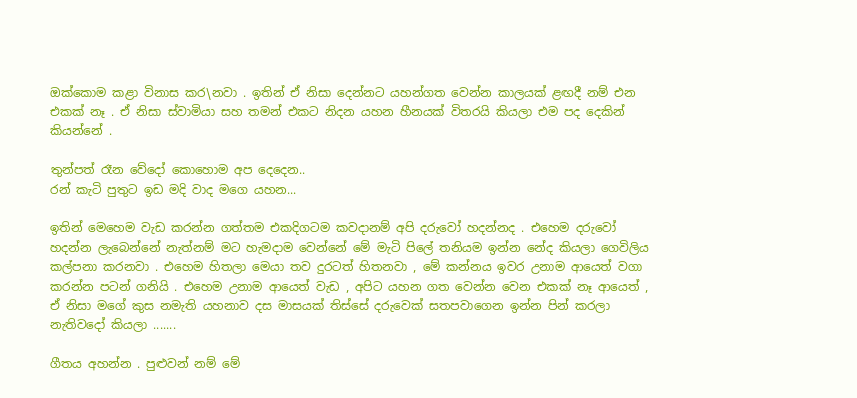ඔක්කොම කළා විනාස කර\නවා . ඉතින් ඒ නිසා දෙන්නට යහන්ගත වෙන්න කාලයක් ළඟදී නම් එන එකක් නෑ . ඒ නිසා ස්වාමියා සහ තමන් එකට නිදන යහන හීනයක් විතරයි කියලා එම පද දෙකින් කියන්නේ .

තුන්පත් රෑන වේදෝ කොහොම අප දෙදෙන..
රන් කැටි පුතුට ඉඩ මදි වාද මගෙ යහන...

ඉතින් මෙහෙම වැඩ කරන්න ගත්තම එකදිගටම කවදානම් අපි දරුවෝ හදන්නද . එහෙම දරුවෝ හදන්න ලැබෙන්නේ නැත්නම් මට හැමදාම වෙන්නේ මේ මැටි පිලේ තනියම ඉන්න නේද කියලා ගෙවිලිය කල්පනා කරනවා . එහෙම හිතලා මෙයා තව දුරටත් හිතනවා , මේ කන්නය ඉවර උනාම ආයෙත් වගා කරන්න පටන් ගනියි . එහෙම උනාම ආයෙත් වැඩ , අපිට යහන ගත වෙන්න වෙන එකක් නෑ ආයෙත් , ඒ නිසා මගේ කුස නමැති යහනාව දස මාසයක් තිස්සේ දරුවෙක් සතපවාගෙන ඉන්න පින් කරලා නැතිවදෝ කියලා .......

ගීතය අහන්න . පුළුවන් නම් මේ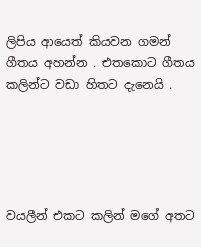ලිපිය ආයෙත් කියවන ගමන් ගීතය අහන්න . එතකොට ගීතය කලින්ට වඩා හිතට දැනෙයි .





වයලීන් එකට කලින් මගේ අතට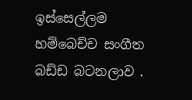ඉස්සෙල්ලම හම්බෙච්ච සංගීත බඩ්ඩ බටනලාව .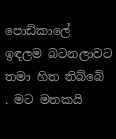පොඩිකාලේ ඉඳලම බටනලාවට තමා හිත තිබ්බේ . මට මතකයි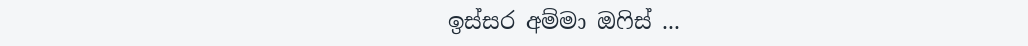ඉස්සර අම්මා ඔෆිස් ...